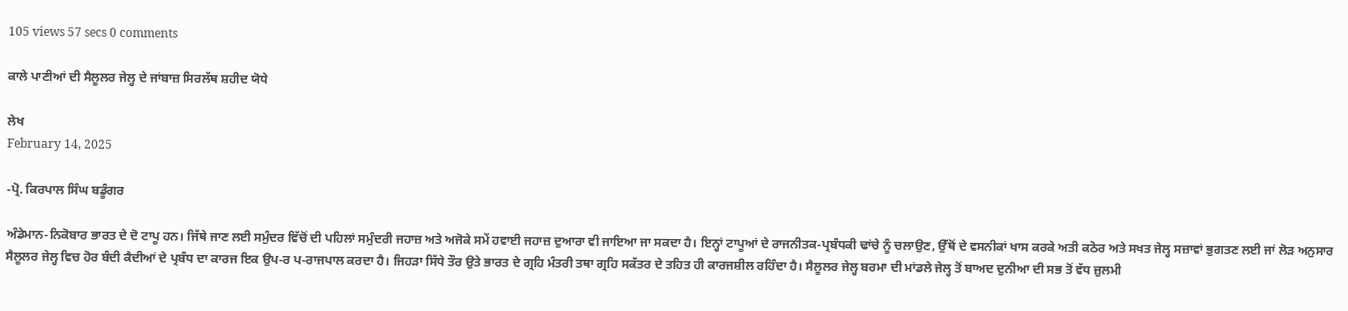105 views 57 secs 0 comments

ਕਾਲੇ ਪਾਣੀਆਂ ਦੀ ਸੈਲੂਲਰ ਜੇਲ੍ਹ ਦੇ ਜਾਂਬਾਜ਼ ਸਿਰਲੱਥ ਸ਼ਹੀਦ ਯੋਧੇ

ਲੇਖ
February 14, 2025

-ਪ੍ਰੋ. ਕਿਰਪਾਲ ਸਿੰਘ ਬਡੂੰਗਰ

ਅੰਡੇਮਾਨ-ਨਿਕੋਬਾਰ ਭਾਰਤ ਦੇ ਦੋ ਟਾਪੂ ਹਨ। ਜਿੱਥੇ ਜਾਣ ਲਈ ਸਮੁੰਦਰ ਵਿੱਚੋਂ ਦੀ ਪਹਿਲਾਂ ਸਮੁੰਦਰੀ ਜਹਾਜ਼ ਅਤੇ ਅਜੋਕੇ ਸਮੇਂ ਹਵਾਈ ਜਹਾਜ਼ ਦੁਆਰਾ ਵੀ ਜਾਇਆ ਜਾ ਸਕਦਾ ਹੈ। ਇਨ੍ਹਾਂ ਟਾਪੂਆਂ ਦੇ ਰਾਜਨੀਤਕ-ਪ੍ਰਬੰਧਕੀ ਢਾਂਚੇ ਨੂੰ ਚਲਾਉਣ, ਉੱਥੋਂ ਦੇ ਵਸਨੀਕਾਂ ਖਾਸ ਕਰਕੇ ਅਤੀ ਕਠੋਰ ਅਤੇ ਸਖਤ ਜੇਲ੍ਹ ਸਜ਼ਾਵਾਂ ਭੁਗਤਣ ਲਈ ਜਾਂ ਲੋੜ ਅਨੁਸਾਰ ਸੈਲੂਲਰ ਜੇਲ੍ਹ ਵਿਚ ਹੋਰ ਬੰਦੀ ਕੈਦੀਆਂ ਦੇ ਪ੍ਰਬੰਧ ਦਾ ਕਾਰਜ ਇਕ ਉਪ-ਰ ਪ-ਰਾਜਪਾਲ ਕਰਦਾ ਹੈ। ਜਿਹੜਾ ਸਿੱਧੇ ਤੌਰ ਉਤੇ ਭਾਰਤ ਦੇ ਗ੍ਰਹਿ ਮੰਤਰੀ ਤਥਾ ਗ੍ਰਹਿ ਸਕੱਤਰ ਦੇ ਤਹਿਤ ਹੀ ਕਾਰਜਸ਼ੀਲ ਰਹਿੰਦਾ ਹੈ। ਸੈਲੂਲਰ ਜੇਲ੍ਹ ਬਰਮਾ ਦੀ ਮਾਂਡਲੇ ਜੇਲ੍ਹ ਤੋਂ ਬਾਅਦ ਦੁਨੀਆ ਦੀ ਸਭ ਤੋਂ ਵੱਧ ਜ਼ੁਲਮੀ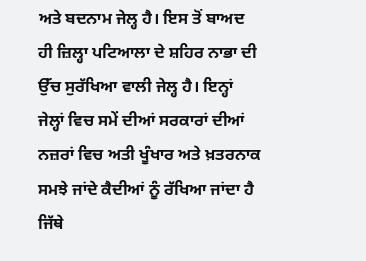ਅਤੇ ਬਦਨਾਮ ਜੇਲ੍ਹ ਹੈ। ਇਸ ਤੋਂ ਬਾਅਦ ਹੀ ਜ਼ਿਲ੍ਹਾ ਪਟਿਆਲਾ ਦੇ ਸ਼ਹਿਰ ਨਾਭਾ ਦੀ ਉੱਚ ਸੁਰੱਖਿਆ ਵਾਲੀ ਜੇਲ੍ਹ ਹੈ। ਇਨ੍ਹਾਂ ਜੇਲ੍ਹਾਂ ਵਿਚ ਸਮੇਂ ਦੀਆਂ ਸਰਕਾਰਾਂ ਦੀਆਂ ਨਜ਼ਰਾਂ ਵਿਚ ਅਤੀ ਖੂੰਖਾਰ ਅਤੇ ਖ਼ਤਰਨਾਕ ਸਮਝੇ ਜਾਂਦੇ ਕੈਦੀਆਂ ਨੂੰ ਰੱਖਿਆ ਜਾਂਦਾ ਹੈ ਜਿੱਥੇ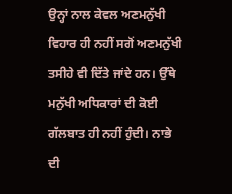ਉਨ੍ਹਾਂ ਨਾਲ ਕੇਵਲ ਅਣਮਨੁੱਖੀ ਵਿਹਾਰ ਹੀ ਨਹੀਂ ਸਗੋਂ ਅਣਮਨੁੱਖੀ ਤਸੀਹੇ ਵੀ ਦਿੱਤੇ ਜਾਂਦੇ ਹਨ। ਉੱਥੇ ਮਨੁੱਖੀ ਅਧਿਕਾਰਾਂ ਦੀ ਕੋਈ ਗੱਲਬਾਤ ਹੀ ਨਹੀਂ ਹੁੰਦੀ। ਨਾਭੇ ਦੀ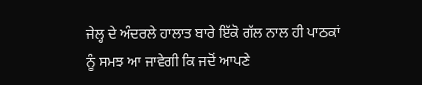ਜੇਲ੍ਹ ਦੇ ਅੰਦਰਲੇ ਹਾਲਾਤ ਬਾਰੇ ਇੱਕੋ ਗੱਲ ਨਾਲ ਹੀ ਪਾਠਕਾਂ ਨੂੰ ਸਮਝ ਆ ਜਾਵੇਗੀ ਕਿ ਜਦੋਂ ਆਪਣੇ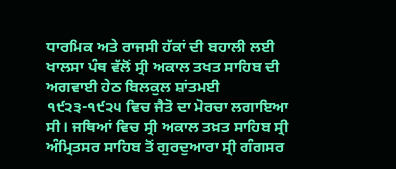ਧਾਰਮਿਕ ਅਤੇ ਰਾਜਸੀ ਹੱਕਾਂ ਦੀ ਬਹਾਲੀ ਲਈ ਖਾਲਸਾ ਪੰਥ ਵੱਲੋਂ ਸ੍ਰੀ ਅਕਾਲ ਤਖਤ ਸਾਹਿਬ ਦੀ ਅਗਵਾਈ ਹੇਠ ਬਿਲਕੁਲ ਸ਼ਾਂਤਮਈ ੧੯੨੩-੧੯੨੫ ਵਿਚ ਜੈਤੋ ਦਾ ਮੋਰਚਾ ਲਗਾਇਆ ਸੀ। ਜਥਿਆਂ ਵਿਚ ਸ੍ਰੀ ਅਕਾਲ ਤਖ਼ਤ ਸਾਹਿਬ ਸ੍ਰੀ ਅੰਮ੍ਰਿਤਸਰ ਸਾਹਿਬ ਤੋਂ ਗੁਰਦੁਆਰਾ ਸ੍ਰੀ ਗੰਗਸਰ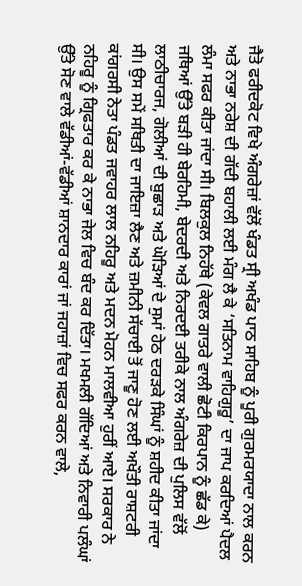ਜੈਤੋ ਫਰੀਦਕੋਟ ਵਿਖੇ ਅੰਗਰੇਜ਼ਾਂ ਵੱਲੋਂ ਖੰਡਤ ਸ੍ਰੀ ਅਖੰਡ ਪਾਠ ਸਾਹਿਬ ਨੂੰ ਪੂਰੀ ਗੁਰਮਰਯਾਦਾ ਨਾਲ ਕਰਨ ਅਤੇ ਨਾਭਾ ਨਰੇਸ਼ ਦੀ ਗੱਦੀ ਬਹਾਲੀ ਲਈ ਮੰਗ ਲੈ ਕੇ ‘ਸਤਿਨਾਮ ਵਾਹਿਗੁਰੂ’ ਦਾ ਜਾਪ ਕਰਦਿਆਂ ਪੈਦਲ ਲੰਮਾ ਸਫਰ ਕੀਤਾ ਜਾਂਦਾ ਸੀ। ਬਿਲਕੁਲ ਨਿਹੱਥੇ (ਕੇਵਲ ਗਾਤਰੇ ਵਾਲੀ ਛੋਟੀ ਕਿਰਪਾਨ ਨੂੰ ਛੱਡ ਕੇ) ਜਥਿਆਂ ਉੱਤੇ ਬੜੀ ਹੀ ਬੇਰਹਿਮੀ, ਬੇਦਰਦੀ ਅਤੇ ਨਿਰਦਈ ਤਰੀਕੇ ਨਾਲ ਅੰਗਰੇਜ਼ ਦੀ ਪੁਲਿਸ ਵੱਲੋਂ ਲਾਠੀਚਾਰਜ, ਗੋਲੀਆਂ ਦੀ ਬੁਛਾੜ ਅਤੇ ਘੋੜਿਆਂ ਦੇ ਸੁਮਾਂ ਹੇਠ ਦਰੜਕੇ ਸਿੰਘਾਂ ਨੂੰ ਸ਼ਹੀਦ ਕੀਤਾ ਜਾਂਦਾ ਸੀ। ਉਸ ਸਮੇਂ ਸਥਿਤੀ ਦਾ ਜਾਇਜ਼ਾ ਲੈਣ ਅਤੇ ਜ਼ਮੀਨੀ ਸੱਚਾਈ ਤੋਂ ਜਾਣੂ ਹੋਣ ਲਈ ਅਖੌਤੀ ਰਾਸ਼ਟਰੀ ਕਾਂਗਰਸੀ ਨੇਤਾ ਪੰਡਤ ਜਵਾਹਰ ਲਾਲ ਨਹਿਰੂ ਅਤੇ ਮਦਨ ਮੋਹਨ ਮਾਲਵੀਆ ਹੁਰੀਂ ਆਏ। ਸਰਕਾਰ ਨੇ ਨਹਿਰੂ ਨੂੰ ਗ੍ਰਿਫਤਾਰ ਕਰ ਕੇ ਨਾਭਾ ਜੇਲ ਵਿਚ ਬੰਦ ਕਰ ਦਿੱਤਾ। ਮਖਮਲੀ ਗੱਦਿਆਂ ਅਤੇ ਨਿਵਾਰੀ ਪਲੰਘਾਂ ਉੱਤੇ ਸੋਣ ਵਾਲੇ ਵੱਡੀਆਂ-ਵੱਡੀਆਂ ਸ਼ਾਨਦਾਰ ਕਾਰਾਂ ਜਾਂ ਜਹਾਜ਼ਾਂ ਵਿਚ ਸਫਰ ਕਰਨ ਵਾਲੇ,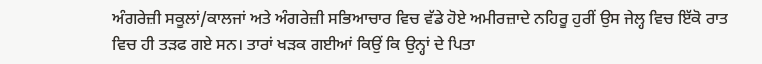ਅੰਗਰੇਜ਼ੀ ਸਕੂਲਾਂ/ਕਾਲਜਾਂ ਅਤੇ ਅੰਗਰੇਜ਼ੀ ਸਭਿਆਚਾਰ ਵਿਚ ਵੱਡੇ ਹੋਏ ਅਮੀਰਜ਼ਾਦੇ ਨਹਿਰੂ ਹੁਰੀਂ ਉਸ ਜੇਲ੍ਹ ਵਿਚ ਇੱਕੋ ਰਾਤ ਵਿਚ ਹੀ ਤੜਫ ਗਏ ਸਨ। ਤਾਰਾਂ ਖੜਕ ਗਈਆਂ ਕਿਉਂ ਕਿ ਉਨ੍ਹਾਂ ਦੇ ਪਿਤਾ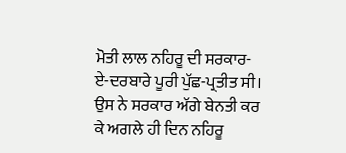ਮੋਤੀ ਲਾਲ ਨਹਿਰੂ ਦੀ ਸਰਕਾਰ-ਏ-ਦਰਬਾਰੇ ਪੂਰੀ ਪੁੱਛ-ਪ੍ਰਤੀਤ ਸੀ। ਉਸ ਨੇ ਸਰਕਾਰ ਅੱਗੇ ਬੇਨਤੀ ਕਰ ਕੇ ਅਗਲੇ ਹੀ ਦਿਨ ਨਹਿਰੂ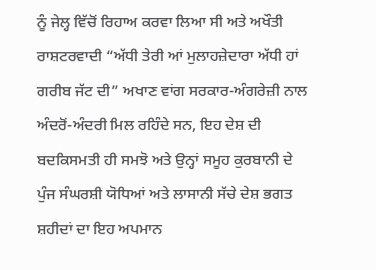ਨੂੰ ਜੇਲ੍ਹ ਵਿੱਚੋਂ ਰਿਹਾਅ ਕਰਵਾ ਲਿਆ ਸੀ ਅਤੇ ਅਖੌਤੀ ਰਾਸ਼ਟਰਵਾਦੀ “ਅੱਧੀ ਤੇਰੀ ਆਂ ਮੁਲਾਹਜ਼ੇਦਾਰਾ ਅੱਧੀ ਹਾਂ ਗਰੀਬ ਜੱਟ ਦੀ” ਅਖਾਣ ਵਾਂਗ ਸਰਕਾਰ-ਅੰਗਰੇਜ਼ੀ ਨਾਲ ਅੰਦਰੋਂ-ਅੰਦਰੀ ਮਿਲ ਰਹਿੰਦੇ ਸਨ, ਇਹ ਦੇਸ਼ ਦੀ ਬਦਕਿਸਮਤੀ ਹੀ ਸਮਝੋ ਅਤੇ ਉਨ੍ਹਾਂ ਸਮੂਹ ਕੁਰਬਾਨੀ ਦੇ ਪੁੰਜ ਸੰਘਰਸ਼ੀ ਯੋਧਿਆਂ ਅਤੇ ਲਾਸਾਨੀ ਸੱਚੇ ਦੇਸ਼ ਭਗਤ ਸ਼ਹੀਦਾਂ ਦਾ ਇਹ ਅਪਮਾਨ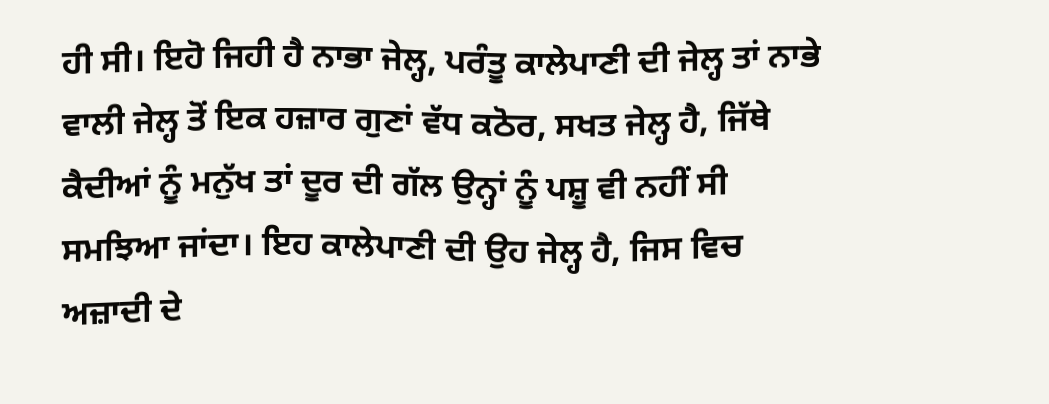ਹੀ ਸੀ। ਇਹੋ ਜਿਹੀ ਹੈ ਨਾਭਾ ਜੇਲ੍ਹ, ਪਰੰਤੂ ਕਾਲੇਪਾਣੀ ਦੀ ਜੇਲ੍ਹ ਤਾਂ ਨਾਭੇ ਵਾਲੀ ਜੇਲ੍ਹ ਤੋਂ ਇਕ ਹਜ਼ਾਰ ਗੁਣਾਂ ਵੱਧ ਕਠੋਰ, ਸਖਤ ਜੇਲ੍ਹ ਹੈ, ਜਿੱਥੇ ਕੈਦੀਆਂ ਨੂੰ ਮਨੁੱਖ ਤਾਂ ਦੂਰ ਦੀ ਗੱਲ ਉਨ੍ਹਾਂ ਨੂੰ ਪਸ਼ੂ ਵੀ ਨਹੀਂ ਸੀ ਸਮਝਿਆ ਜਾਂਦਾ। ਇਹ ਕਾਲੇਪਾਣੀ ਦੀ ਉਹ ਜੇਲ੍ਹ ਹੈ, ਜਿਸ ਵਿਚ ਅਜ਼ਾਦੀ ਦੇ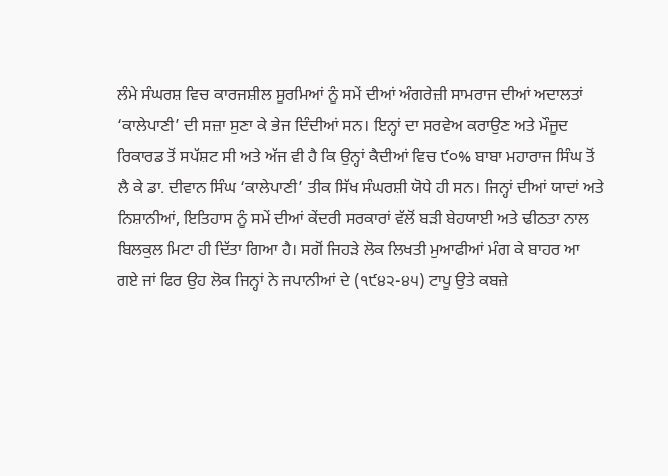ਲੰਮੇ ਸੰਘਰਸ਼ ਵਿਚ ਕਾਰਜਸ਼ੀਲ ਸੂਰਮਿਆਂ ਨੂੰ ਸਮੇਂ ਦੀਆਂ ਅੰਗਰੇਜ਼ੀ ਸਾਮਰਾਜ ਦੀਆਂ ਅਦਾਲਤਾਂ ‘ਕਾਲੇਪਾਣੀ’ ਦੀ ਸਜ਼ਾ ਸੁਣਾ ਕੇ ਭੇਜ ਦਿੰਦੀਆਂ ਸਨ। ਇਨ੍ਹਾਂ ਦਾ ਸਰਵੇਅ ਕਰਾਉਣ ਅਤੇ ਮੌਜੂਦ ਰਿਕਾਰਡ ਤੋਂ ਸਪੱਸ਼ਟ ਸੀ ਅਤੇ ਅੱਜ ਵੀ ਹੈ ਕਿ ਉਨ੍ਹਾਂ ਕੈਦੀਆਂ ਵਿਚ ੯੦% ਬਾਬਾ ਮਹਾਰਾਜ ਸਿੰਘ ਤੋਂ ਲੈ ਕੇ ਡਾ. ਦੀਵਾਨ ਸਿੰਘ ‘ਕਾਲੇਪਾਣੀ’ ਤੀਕ ਸਿੱਖ ਸੰਘਰਸ਼ੀ ਯੋਧੇ ਹੀ ਸਨ। ਜਿਨ੍ਹਾਂ ਦੀਆਂ ਯਾਦਾਂ ਅਤੇ ਨਿਸ਼ਾਨੀਆਂ, ਇਤਿਹਾਸ ਨੂੰ ਸਮੇਂ ਦੀਆਂ ਕੇਂਦਰੀ ਸਰਕਾਰਾਂ ਵੱਲੋਂ ਬੜੀ ਬੇਹਯਾਈ ਅਤੇ ਢੀਠਤਾ ਨਾਲ ਬਿਲਕੁਲ ਮਿਟਾ ਹੀ ਦਿੱਤਾ ਗਿਆ ਹੈ। ਸਗੋਂ ਜਿਹੜੇ ਲੋਕ ਲਿਖਤੀ ਮੁਆਫੀਆਂ ਮੰਗ ਕੇ ਬਾਹਰ ਆ ਗਏ ਜਾਂ ਫਿਰ ਉਹ ਲੋਕ ਜਿਨ੍ਹਾਂ ਨੇ ਜਪਾਨੀਆਂ ਦੇ (੧੯੪੨-੪੫) ਟਾਪੂ ਉਤੇ ਕਬਜ਼ੇ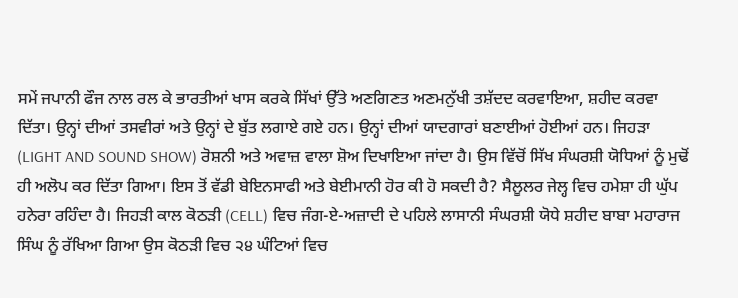ਸਮੇਂ ਜਪਾਨੀ ਫੌਜ ਨਾਲ ਰਲ ਕੇ ਭਾਰਤੀਆਂ ਖਾਸ ਕਰਕੇ ਸਿੱਖਾਂ ਉੱਤੇ ਅਣਗਿਣਤ ਅਣਮਨੁੱਖੀ ਤਸ਼ੱਦਦ ਕਰਵਾਇਆ, ਸ਼ਹੀਦ ਕਰਵਾ ਦਿੱਤਾ। ਉਨ੍ਹਾਂ ਦੀਆਂ ਤਸਵੀਰਾਂ ਅਤੇ ਉਨ੍ਹਾਂ ਦੇ ਬੁੱਤ ਲਗਾਏ ਗਏ ਹਨ। ਉਨ੍ਹਾਂ ਦੀਆਂ ਯਾਦਗਾਰਾਂ ਬਣਾਈਆਂ ਹੋਈਆਂ ਹਨ। ਜਿਹੜਾ (LIGHT AND SOUND SHOW) ਰੋਸ਼ਨੀ ਅਤੇ ਅਵਾਜ਼ ਵਾਲਾ ਸ਼ੋਅ ਦਿਖਾਇਆ ਜਾਂਦਾ ਹੈ। ਉਸ ਵਿੱਚੋਂ ਸਿੱਖ ਸੰਘਰਸ਼ੀ ਯੋਧਿਆਂ ਨੂੰ ਮੁਢੋਂ ਹੀ ਅਲੋਪ ਕਰ ਦਿੱਤਾ ਗਿਆ। ਇਸ ਤੋਂ ਵੱਡੀ ਬੇਇਨਸਾਫੀ ਅਤੇ ਬੇਈਮਾਨੀ ਹੋਰ ਕੀ ਹੋ ਸਕਦੀ ਹੈ? ਸੈਲੂਲਰ ਜੇਲ੍ਹ ਵਿਚ ਹਮੇਸ਼ਾ ਹੀ ਘੁੱਪ ਹਨੇਰਾ ਰਹਿੰਦਾ ਹੈ। ਜਿਹੜੀ ਕਾਲ ਕੋਠੜੀ (CELL) ਵਿਚ ਜੰਗ-ਏ-ਅਜ਼ਾਦੀ ਦੇ ਪਹਿਲੇ ਲਾਸਾਨੀ ਸੰਘਰਸ਼ੀ ਯੋਧੇ ਸ਼ਹੀਦ ਬਾਬਾ ਮਹਾਰਾਜ ਸਿੰਘ ਨੂੰ ਰੱਖਿਆ ਗਿਆ ਉਸ ਕੋਠੜੀ ਵਿਚ ੨੪ ਘੰਟਿਆਂ ਵਿਚ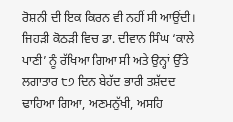ਰੋਸ਼ਨੀ ਦੀ ਇਕ ਕਿਰਨ ਵੀ ਨਹੀਂ ਸੀ ਆਉਂਦੀ। ਜਿਹੜੀ ਕੋਠੜੀ ਵਿਚ ਡਾ. ਦੀਵਾਨ ਸਿੰਘ ‘ਕਾਲੇ ਪਾਣੀ’ ਨੂੰ ਰੱਖਿਆ ਗਿਆ ਸੀ ਅਤੇ ਉਨ੍ਹਾਂ ਉੱਤੇ ਲਗਾਤਾਰ ੮੭ ਦਿਨ ਬੇਹੱਦ ਭਾਰੀ ਤਸ਼ੱਦਦ ਢਾਹਿਆ ਗਿਆ, ਅਣਮਨੁੱਖੀ, ਅਸਹਿ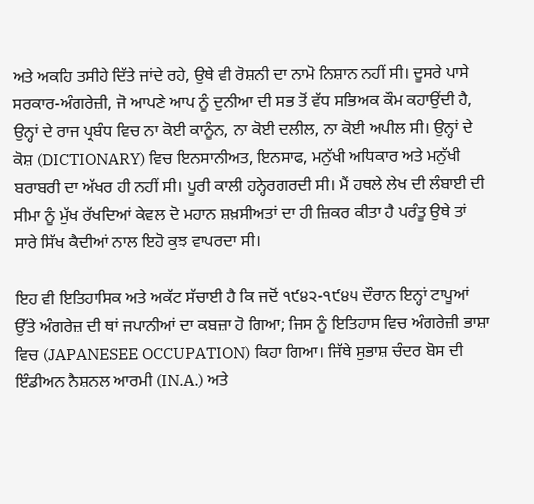ਅਤੇ ਅਕਹਿ ਤਸੀਹੇ ਦਿੱਤੇ ਜਾਂਦੇ ਰਹੇ, ਉਥੇ ਵੀ ਰੋਸ਼ਨੀ ਦਾ ਨਾਮੋ ਨਿਸ਼ਾਨ ਨਹੀਂ ਸੀ। ਦੂਸਰੇ ਪਾਸੇ ਸਰਕਾਰ-ਅੰਗਰੇਜ਼ੀ, ਜੋ ਆਪਣੇ ਆਪ ਨੂੰ ਦੁਨੀਆ ਦੀ ਸਭ ਤੋਂ ਵੱਧ ਸਭਿਅਕ ਕੌਮ ਕਹਾਉਂਦੀ ਹੈ, ਉਨ੍ਹਾਂ ਦੇ ਰਾਜ ਪ੍ਰਬੰਧ ਵਿਚ ਨਾ ਕੋਈ ਕਾਨੂੰਨ, ਨਾ ਕੋਈ ਦਲੀਲ, ਨਾ ਕੋਈ ਅਪੀਲ ਸੀ। ਉਨ੍ਹਾਂ ਦੇ ਕੋਸ਼ (DICTIONARY) ਵਿਚ ਇਨਸਾਨੀਅਤ, ਇਨਸਾਫ, ਮਨੁੱਖੀ ਅਧਿਕਾਰ ਅਤੇ ਮਨੁੱਖੀ ਬਰਾਬਰੀ ਦਾ ਅੱਖਰ ਹੀ ਨਹੀਂ ਸੀ। ਪੂਰੀ ਕਾਲੀ ਹਨ੍ਹੇਰਗਰਦੀ ਸੀ। ਮੈਂ ਹਥਲੇ ਲੇਖ ਦੀ ਲੰਬਾਈ ਦੀ ਸੀਮਾ ਨੂੰ ਮੁੱਖ ਰੱਖਦਿਆਂ ਕੇਵਲ ਦੋ ਮਹਾਨ ਸ਼ਖ਼ਸੀਅਤਾਂ ਦਾ ਹੀ ਜ਼ਿਕਰ ਕੀਤਾ ਹੈ ਪਰੰਤੂ ਉਥੇ ਤਾਂ ਸਾਰੇ ਸਿੱਖ ਕੈਦੀਆਂ ਨਾਲ ਇਹੋ ਕੁਝ ਵਾਪਰਦਾ ਸੀ।

ਇਹ ਵੀ ਇਤਿਹਾਸਿਕ ਅਤੇ ਅਕੱਟ ਸੱਚਾਈ ਹੈ ਕਿ ਜਦੋਂ ੧੯੪੨-੧੯੪੫ ਦੌਰਾਨ ਇਨ੍ਹਾਂ ਟਾਪੂਆਂ ਉੱਤੇ ਅੰਗਰੇਜ਼ ਦੀ ਥਾਂ ਜਪਾਨੀਆਂ ਦਾ ਕਬਜ਼ਾ ਹੋ ਗਿਆ; ਜਿਸ ਨੂੰ ਇਤਿਹਾਸ ਵਿਚ ਅੰਗਰੇਜ਼ੀ ਭਾਸ਼ਾ ਵਿਚ (JAPANESEE OCCUPATION) ਕਿਹਾ ਗਿਆ। ਜਿੱਥੇ ਸੁਭਾਸ਼ ਚੰਦਰ ਬੋਸ ਦੀ ਇੰਡੀਅਨ ਨੈਸ਼ਨਲ ਆਰਮੀ (IN.A.) ਅਤੇ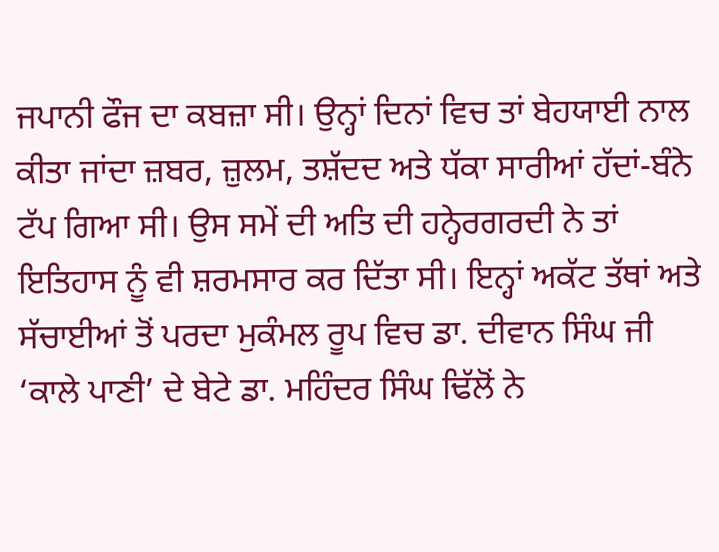ਜਪਾਨੀ ਫੌਜ ਦਾ ਕਬਜ਼ਾ ਸੀ। ਉਨ੍ਹਾਂ ਦਿਨਾਂ ਵਿਚ ਤਾਂ ਬੇਹਯਾਈ ਨਾਲ ਕੀਤਾ ਜਾਂਦਾ ਜ਼ਬਰ, ਜ਼ੁਲਮ, ਤਸ਼ੱਦਦ ਅਤੇ ਧੱਕਾ ਸਾਰੀਆਂ ਹੱਦਾਂ-ਬੰਨੇ ਟੱਪ ਗਿਆ ਸੀ। ਉਸ ਸਮੇਂ ਦੀ ਅਤਿ ਦੀ ਹਨ੍ਹੇਰਗਰਦੀ ਨੇ ਤਾਂ ਇਤਿਹਾਸ ਨੂੰ ਵੀ ਸ਼ਰਮਸਾਰ ਕਰ ਦਿੱਤਾ ਸੀ। ਇਨ੍ਹਾਂ ਅਕੱਟ ਤੱਥਾਂ ਅਤੇ ਸੱਚਾਈਆਂ ਤੋਂ ਪਰਦਾ ਮੁਕੰਮਲ ਰੂਪ ਵਿਚ ਡਾ. ਦੀਵਾਨ ਸਿੰਘ ਜੀ ‘ਕਾਲੇ ਪਾਣੀ’ ਦੇ ਬੇਟੇ ਡਾ. ਮਹਿੰਦਰ ਸਿੰਘ ਢਿੱਲੋਂ ਨੇ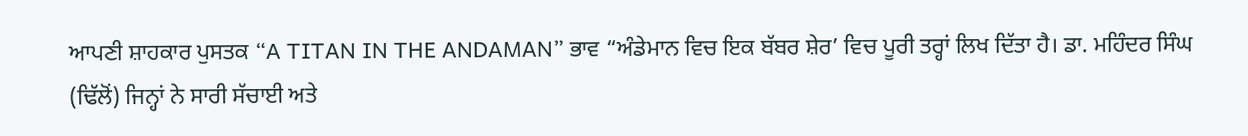ਆਪਣੀ ਸ਼ਾਹਕਾਰ ਪੁਸਤਕ “A TITAN IN THE ANDAMAN” ਭਾਵ “ਅੰਡੇਮਾਨ ਵਿਚ ਇਕ ਬੱਬਰ ਸ਼ੇਰ’ ਵਿਚ ਪੂਰੀ ਤਰ੍ਹਾਂ ਲਿਖ ਦਿੱਤਾ ਹੈ। ਡਾ. ਮਹਿੰਦਰ ਸਿੰਘ (ਢਿੱਲੋਂ) ਜਿਨ੍ਹਾਂ ਨੇ ਸਾਰੀ ਸੱਚਾਈ ਅਤੇ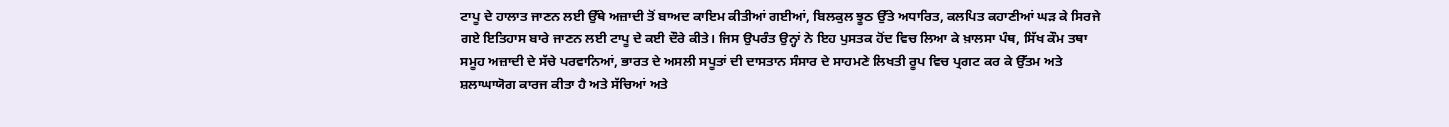ਟਾਪੂ ਦੇ ਹਾਲਾਤ ਜਾਣਨ ਲਈ ਉੱਥੇ ਅਜ਼ਾਦੀ ਤੋਂ ਬਾਅਦ ਕਾਇਮ ਕੀਤੀਆਂ ਗਈਆਂ, ਬਿਲਕੁਲ ਝੂਠ ਉੱਤੇ ਅਧਾਰਿਤ, ਕਲਪਿਤ ਕਹਾਣੀਆਂ ਘੜ ਕੇ ਸਿਰਜੇ ਗਏ ਇਤਿਹਾਸ ਬਾਰੇ ਜਾਣਨ ਲਈ ਟਾਪੂ ਦੇ ਕਈ ਦੌਰੇ ਕੀਤੇ। ਜਿਸ ਉਪਰੰਤ ਉਨ੍ਹਾਂ ਨੇ ਇਹ ਪੁਸਤਕ ਹੋਂਦ ਵਿਚ ਲਿਆ ਕੇ ਖ਼ਾਲਸਾ ਪੰਥ, ਸਿੱਖ ਕੌਮ ਤਥਾ ਸਮੂਹ ਅਜ਼ਾਦੀ ਦੇ ਸੱਚੇ ਪਰਵਾਨਿਆਂ, ਭਾਰਤ ਦੇ ਅਸਲੀ ਸਪੂਤਾਂ ਦੀ ਦਾਸਤਾਨ ਸੰਸਾਰ ਦੇ ਸਾਹਮਣੇ ਲਿਖਤੀ ਰੂਪ ਵਿਚ ਪ੍ਰਗਟ ਕਰ ਕੇ ਉੱਤਮ ਅਤੇ ਸ਼ਲਾਘਾਯੋਗ ਕਾਰਜ ਕੀਤਾ ਹੈ ਅਤੇ ਸੱਚਿਆਂ ਅਤੇ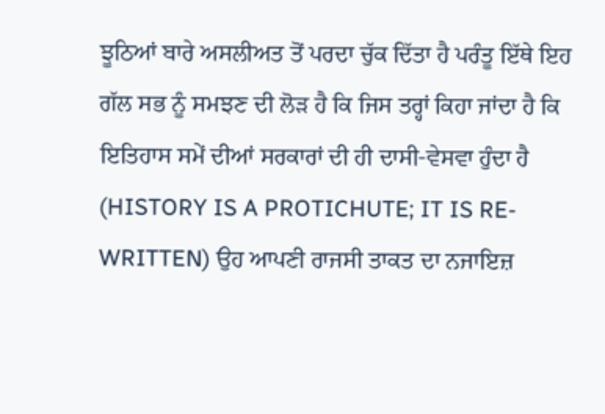ਝੂਠਿਆਂ ਬਾਰੇ ਅਸਲੀਅਤ ਤੋਂ ਪਰਦਾ ਚੁੱਕ ਦਿੱਤਾ ਹੈ ਪਰੰਤੂ ਇੱਥੇ ਇਹ ਗੱਲ ਸਭ ਨੂੰ ਸਮਝਣ ਦੀ ਲੋੜ ਹੈ ਕਿ ਜਿਸ ਤਰ੍ਹਾਂ ਕਿਹਾ ਜਾਂਦਾ ਹੈ ਕਿ ਇਤਿਹਾਸ ਸਮੇਂ ਦੀਆਂ ਸਰਕਾਰਾਂ ਦੀ ਹੀ ਦਾਸੀ-ਵੇਸਵਾ ਹੁੰਦਾ ਹੈ (HISTORY IS A PROTICHUTE; IT IS RE-WRITTEN) ਉਹ ਆਪਣੀ ਰਾਜਸੀ ਤਾਕਤ ਦਾ ਨਜਾਇਜ਼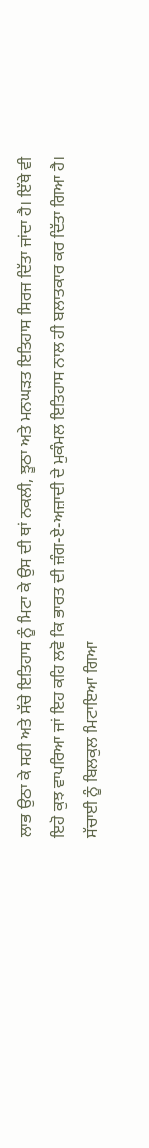ਲਾਭ ਉਠਾ ਕੇ ਸਹੀ ਅਤੇ ਸੱਚੇ ਇਤਿਹਾਸ ਨੂੰ ਮਿਟਾ ਕੇ ਉਸ ਦੀ ਥਾਂ ਨਕਲੀ, ਝੂਠਾ ਅਤੇ ਮਨਘੜਤ ਇਤਿਹਾਸ ਸਿਰਜ ਦਿੱਤਾ ਜਾਂਦਾ ਹੈ। ਇੱਥੇ ਵੀ ਇਹੋ ਕੁਝ ਵਾਪਰਿਆ ਜਾਂ ਇਹ ਕਹਿ ਲਵੋ ਕਿ ਭਾਰਤ ਦੀ ਜ਼ੰਗ-ਏ-ਅਜ਼ਾਦੀ ਦੇ ਮੁਕੰਮਲ ਇਤਿਹਾਸ ਨਾਲ ਹੀ ਬਲਾਤਕਾਰ ਕਰ ਦਿੱਤਾ ਗਿਆ ਹੈ। ਸੱਚਾਈ ਨੂੰ ਬਿਲਕੁਲ ਮਿਟਾਇਆ ਗਿਆ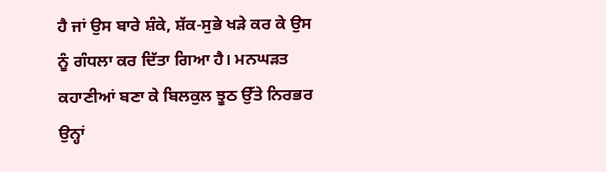ਹੈ ਜਾਂ ਉਸ ਬਾਰੇ ਸ਼ੰਕੇ, ਸ਼ੱਕ-ਸੁਭੇ ਖੜੇ ਕਰ ਕੇ ਉਸ ਨੂੰ ਗੰਧਲਾ ਕਰ ਦਿੱਤਾ ਗਿਆ ਹੈ। ਮਨਘੜਤ ਕਹਾਣੀਆਂ ਬਣਾ ਕੇ ਬਿਲਕੁਲ ਝੂਠ ਉੱਤੇ ਨਿਰਭਰ ਉਨ੍ਹਾਂ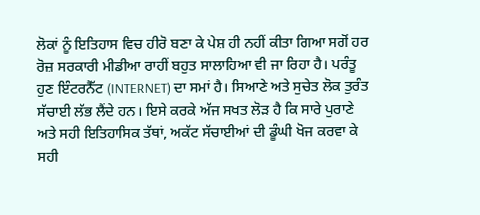ਲੋਕਾਂ ਨੂੰ ਇਤਿਹਾਸ ਵਿਚ ਹੀਰੋ ਬਣਾ ਕੇ ਪੇਸ਼ ਹੀ ਨਹੀਂ ਕੀਤਾ ਗਿਆ ਸਗੋਂ ਹਰ ਰੋਜ਼ ਸਰਕਾਰੀ ਮੀਡੀਆ ਰਾਹੀਂ ਬਹੁਤ ਸਾਲਾਹਿਆ ਵੀ ਜਾ ਰਿਹਾ ਹੈ। ਪਰੰਤੂ ਹੁਣ ਇੰਟਰਨੈੱਟ (INTERNET) ਦਾ ਸਮਾਂ ਹੈ। ਸਿਆਣੇ ਅਤੇ ਸੁਚੇਤ ਲੋਕ ਤੁਰੰਤ ਸੱਚਾਈ ਲੱਭ ਲੈਂਦੇ ਹਨ। ਇਸੇ ਕਰਕੇ ਅੱਜ ਸਖਤ ਲੋੜ ਹੈ ਕਿ ਸਾਰੇ ਪੁਰਾਣੇ ਅਤੇ ਸਹੀ ਇਤਿਹਾਸਿਕ ਤੱਥਾਂ, ਅਕੱਟ ਸੱਚਾਈਆਂ ਦੀ ਡੂੰਘੀ ਖੋਜ ਕਰਵਾ ਕੇ ਸਹੀ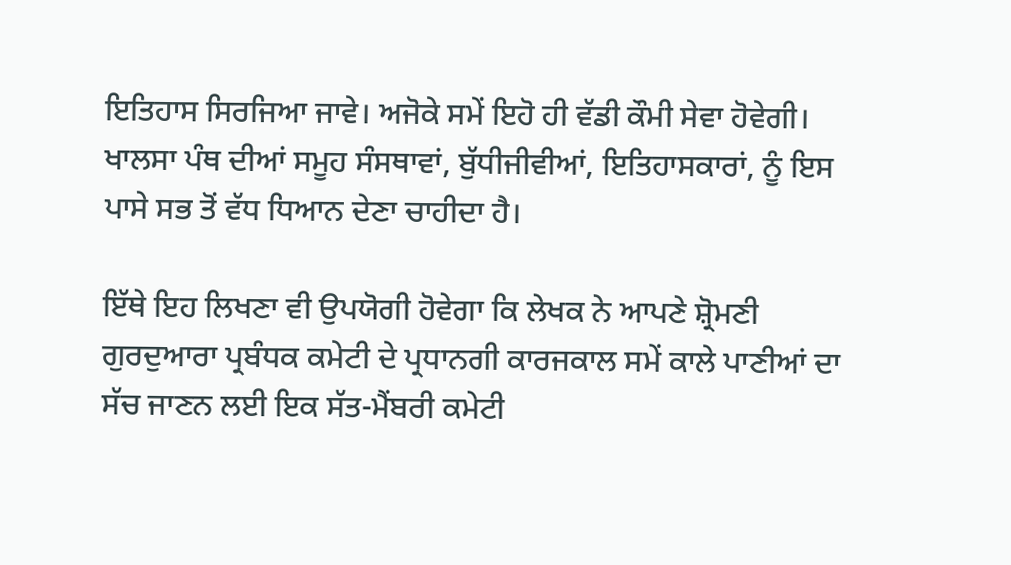ਇਤਿਹਾਸ ਸਿਰਜਿਆ ਜਾਵੇ। ਅਜੋਕੇ ਸਮੇਂ ਇਹੋ ਹੀ ਵੱਡੀ ਕੌਮੀ ਸੇਵਾ ਹੋਵੇਗੀ। ਖਾਲਸਾ ਪੰਥ ਦੀਆਂ ਸਮੂਹ ਸੰਸਥਾਵਾਂ, ਬੁੱਧੀਜੀਵੀਆਂ, ਇਤਿਹਾਸਕਾਰਾਂ, ਨੂੰ ਇਸ ਪਾਸੇ ਸਭ ਤੋਂ ਵੱਧ ਧਿਆਨ ਦੇਣਾ ਚਾਹੀਦਾ ਹੈ।

ਇੱਥੇ ਇਹ ਲਿਖਣਾ ਵੀ ਉਪਯੋਗੀ ਹੋਵੇਗਾ ਕਿ ਲੇਖਕ ਨੇ ਆਪਣੇ ਸ਼੍ਰੋਮਣੀ ਗੁਰਦੁਆਰਾ ਪ੍ਰਬੰਧਕ ਕਮੇਟੀ ਦੇ ਪ੍ਰਧਾਨਗੀ ਕਾਰਜਕਾਲ ਸਮੇਂ ਕਾਲੇ ਪਾਣੀਆਂ ਦਾ ਸੱਚ ਜਾਣਨ ਲਈ ਇਕ ਸੱਤ-ਮੈਂਬਰੀ ਕਮੇਟੀ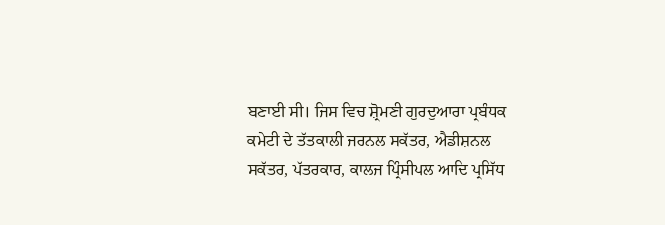ਬਣਾਈ ਸੀ। ਜਿਸ ਵਿਚ ਸ਼੍ਰੋਮਣੀ ਗੁਰਦੁਆਰਾ ਪ੍ਰਬੰਧਕ ਕਮੇਟੀ ਦੇ ਤੱਤਕਾਲੀ ਜਰਨਲ ਸਕੱਤਰ, ਐਡੀਸ਼ਨਲ ਸਕੱਤਰ, ਪੱਤਰਕਾਰ, ਕਾਲਜ ਪ੍ਰਿੰਸੀਪਲ ਆਦਿ ਪ੍ਰਸਿੱਧ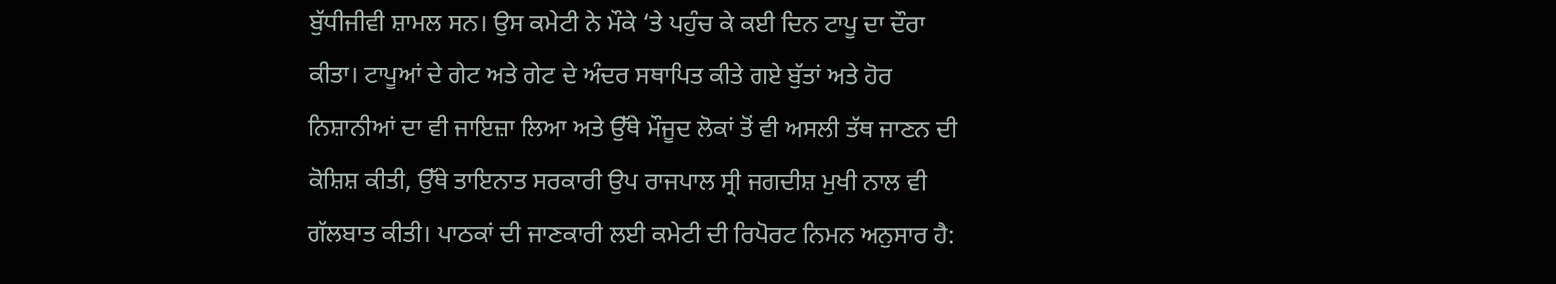ਬੁੱਧੀਜੀਵੀ ਸ਼ਾਮਲ ਸਨ। ਉਸ ਕਮੇਟੀ ਨੇ ਮੌਕੇ ‘ਤੇ ਪਹੁੰਚ ਕੇ ਕਈ ਦਿਨ ਟਾਪੂ ਦਾ ਦੌਰਾ ਕੀਤਾ। ਟਾਪੂਆਂ ਦੇ ਗੇਟ ਅਤੇ ਗੇਟ ਦੇ ਅੰਦਰ ਸਥਾਪਿਤ ਕੀਤੇ ਗਏ ਬੁੱਤਾਂ ਅਤੇ ਹੋਰ ਨਿਸ਼ਾਨੀਆਂ ਦਾ ਵੀ ਜਾਇਜ਼ਾ ਲਿਆ ਅਤੇ ਉੱਥੇ ਮੌਜੂਦ ਲੋਕਾਂ ਤੋਂ ਵੀ ਅਸਲੀ ਤੱਥ ਜਾਣਨ ਦੀ ਕੋਸ਼ਿਸ਼ ਕੀਤੀ, ਉੱਥੇ ਤਾਇਨਾਤ ਸਰਕਾਰੀ ਉਪ ਰਾਜਪਾਲ ਸ੍ਰੀ ਜਗਦੀਸ਼ ਮੁਖੀ ਨਾਲ ਵੀ ਗੱਲਬਾਤ ਕੀਤੀ। ਪਾਠਕਾਂ ਦੀ ਜਾਣਕਾਰੀ ਲਈ ਕਮੇਟੀ ਦੀ ਰਿਪੋਰਟ ਨਿਮਨ ਅਨੁਸਾਰ ਹੈ: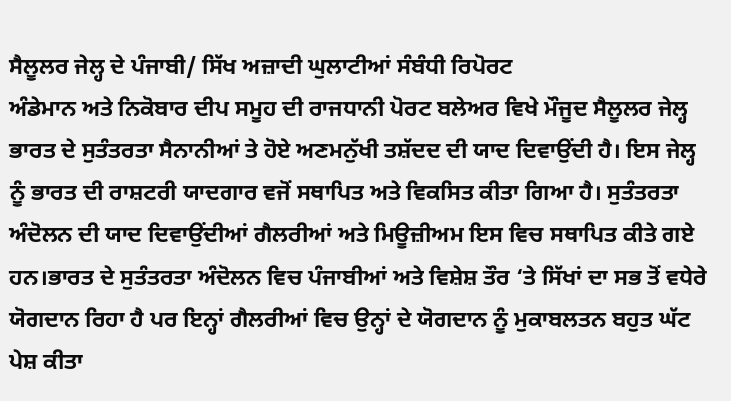ਸੈਲੂਲਰ ਜੇਲ੍ਹ ਦੇ ਪੰਜਾਬੀ/ ਸਿੱਖ ਅਜ਼ਾਦੀ ਘੁਲਾਟੀਆਂ ਸੰਬੰਧੀ ਰਿਪੋਰਟ
ਅੰਡੇਮਾਨ ਅਤੇ ਨਿਕੋਬਾਰ ਦੀਪ ਸਮੂਹ ਦੀ ਰਾਜਧਾਨੀ ਪੋਰਟ ਬਲੇਅਰ ਵਿਖੇ ਮੌਜੂਦ ਸੈਲੂਲਰ ਜੇਲ੍ਹ ਭਾਰਤ ਦੇ ਸੁਤੰਤਰਤਾ ਸੈਨਾਨੀਆਂ ਤੇ ਹੋਏ ਅਣਮਨੁੱਖੀ ਤਸ਼ੱਦਦ ਦੀ ਯਾਦ ਦਿਵਾਉਂਦੀ ਹੈ। ਇਸ ਜੇਲ੍ਹ ਨੂੰ ਭਾਰਤ ਦੀ ਰਾਸ਼ਟਰੀ ਯਾਦਗਾਰ ਵਜੋਂ ਸਥਾਪਿਤ ਅਤੇ ਵਿਕਸਿਤ ਕੀਤਾ ਗਿਆ ਹੈ। ਸੁਤੰਤਰਤਾ ਅੰਦੋਲਨ ਦੀ ਯਾਦ ਦਿਵਾਉਂਦੀਆਂ ਗੈਲਰੀਆਂ ਅਤੇ ਮਿਊਜ਼ੀਅਮ ਇਸ ਵਿਚ ਸਥਾਪਿਤ ਕੀਤੇ ਗਏ ਹਨ।ਭਾਰਤ ਦੇ ਸੁਤੰਤਰਤਾ ਅੰਦੋਲਨ ਵਿਚ ਪੰਜਾਬੀਆਂ ਅਤੇ ਵਿਸ਼ੇਸ਼ ਤੌਰ ‘ਤੇ ਸਿੱਖਾਂ ਦਾ ਸਭ ਤੋਂ ਵਧੇਰੇ ਯੋਗਦਾਨ ਰਿਹਾ ਹੈ ਪਰ ਇਨ੍ਹਾਂ ਗੈਲਰੀਆਂ ਵਿਚ ਉਨ੍ਹਾਂ ਦੇ ਯੋਗਦਾਨ ਨੂੰ ਮੁਕਾਬਲਤਨ ਬਹੁਤ ਘੱਟ ਪੇਸ਼ ਕੀਤਾ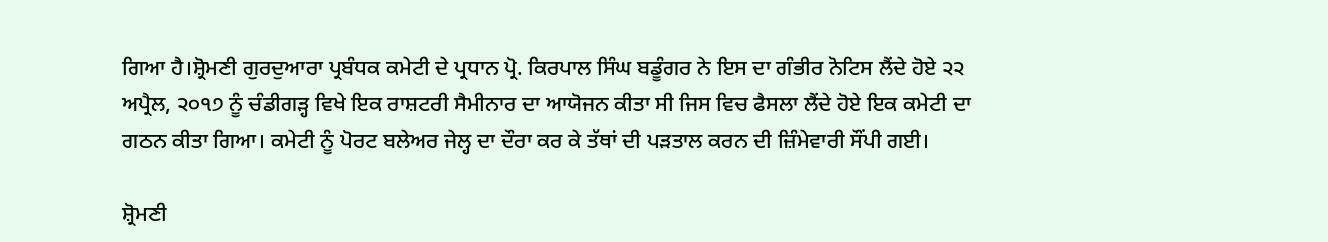ਗਿਆ ਹੈ।ਸ਼੍ਰੋਮਣੀ ਗੁਰਦੁਆਰਾ ਪ੍ਰਬੰਧਕ ਕਮੇਟੀ ਦੇ ਪ੍ਰਧਾਨ ਪ੍ਰੋ. ਕਿਰਪਾਲ ਸਿੰਘ ਬਡੂੰਗਰ ਨੇ ਇਸ ਦਾ ਗੰਭੀਰ ਨੋਟਿਸ ਲੈਂਦੇ ਹੋਏ ੨੨ ਅਪ੍ਰੈਲ, ੨੦੧੭ ਨੂੰ ਚੰਡੀਗੜ੍ਹ ਵਿਖੇ ਇਕ ਰਾਸ਼ਟਰੀ ਸੈਮੀਨਾਰ ਦਾ ਆਯੋਜਨ ਕੀਤਾ ਸੀ ਜਿਸ ਵਿਚ ਫੈਸਲਾ ਲੈਂਦੇ ਹੋਏ ਇਕ ਕਮੇਟੀ ਦਾ ਗਠਨ ਕੀਤਾ ਗਿਆ। ਕਮੇਟੀ ਨੂੰ ਪੋਰਟ ਬਲੇਅਰ ਜੇਲ੍ਹ ਦਾ ਦੌਰਾ ਕਰ ਕੇ ਤੱਥਾਂ ਦੀ ਪੜਤਾਲ ਕਰਨ ਦੀ ਜ਼ਿੰਮੇਵਾਰੀ ਸੌਂਪੀ ਗਈ।

ਸ਼੍ਰੋਮਣੀ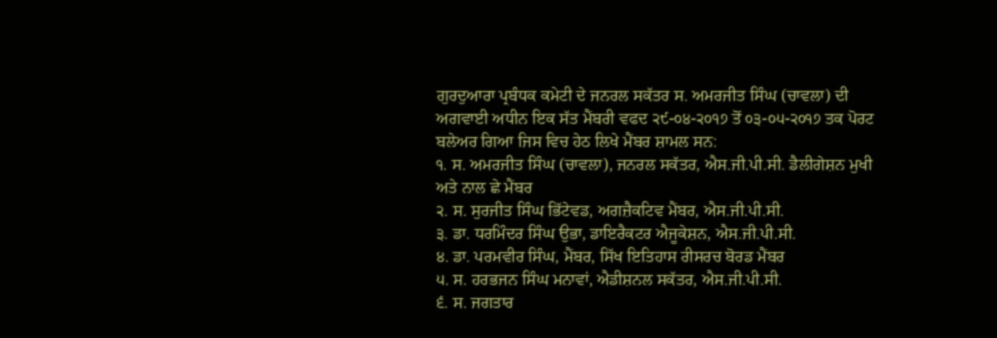ਗੁਰਦੁਆਰਾ ਪ੍ਰਬੰਧਕ ਕਮੇਟੀ ਦੇ ਜਨਰਲ ਸਕੱਤਰ ਸ. ਅਮਰਜੀਤ ਸਿੰਘ (ਚਾਵਲਾ) ਦੀ ਅਗਵਾਈ ਅਧੀਨ ਇਕ ਸੱਤ ਮੈਂਬਰੀ ਵਫਦ ੨੯-੦੪-੨੦੧੭ ਤੋਂ ੦੩-੦੫-੨੦੧੭ ਤਕ ਪੋਰਟ ਬਲੇਅਰ ਗਿਆ ਜਿਸ ਵਿਚ ਹੇਠ ਲਿਖੇ ਮੈਂਬਰ ਸ਼ਾਮਲ ਸਨ:
੧. ਸ. ਅਮਰਜੀਤ ਸਿੰਘ (ਚਾਵਲਾ), ਜਨਰਲ ਸਕੱਤਰ, ਐਸ.ਜੀ.ਪੀ.ਸੀ. ਡੈਲੀਗੇਸ਼ਨ ਮੁਖੀ ਅਤੇ ਨਾਲ ਛੇ ਮੈਂਬਰ
੨. ਸ. ਸੁਰਜੀਤ ਸਿੰਘ ਭਿੱਟੇਵਡ, ਅਗਜ਼ੈਕਟਿਵ ਮੈਂਬਰ, ਐਸ.ਜੀ.ਪੀ.ਸੀ.
੩. ਡਾ. ਧਰਮਿੰਦਰ ਸਿੰਘ ਉਭਾ, ਡਾਇਰੈਕਟਰ ਐਜੂਕੇਸ਼ਨ, ਐਸ.ਜੀ.ਪੀ.ਸੀ.
੪. ਡਾ. ਪਰਮਵੀਰ ਸਿੰਘ, ਮੈਂਬਰ, ਸਿੱਖ ਇਤਿਹਾਸ ਰੀਸਰਚ ਬੋਰਡ ਮੈਂਬਰ
੫. ਸ. ਹਰਭਜਨ ਸਿੰਘ ਮਨਾਵਾਂ, ਐਡੀਸ਼ਨਲ ਸਕੱਤਰ, ਐਸ.ਜੀ.ਪੀ.ਸੀ.
੬. ਸ. ਜਗਤਾਰ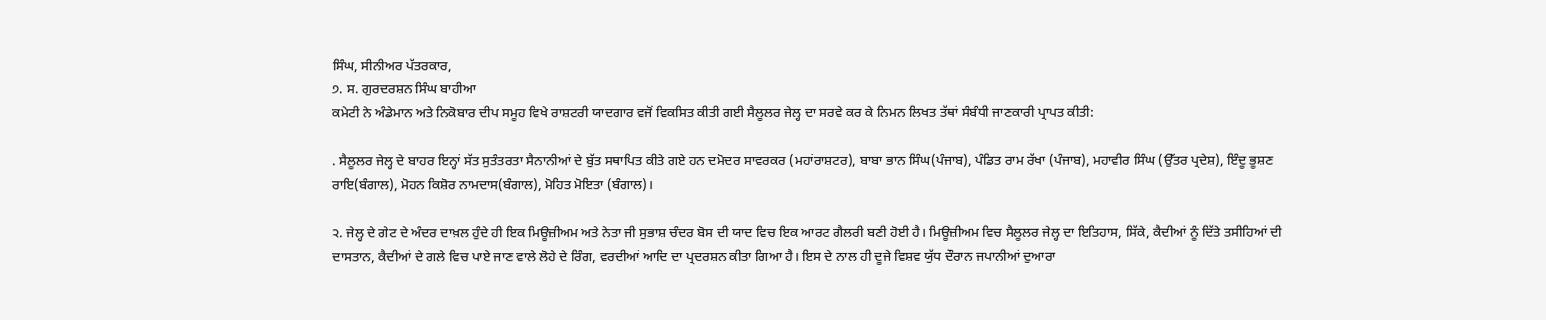ਸਿੰਘ, ਸੀਨੀਅਰ ਪੱਤਰਕਾਰ,
੭. ਸ. ਗੁਰਦਰਸ਼ਨ ਸਿੰਘ ਬਾਹੀਆ
ਕਮੇਟੀ ਨੇ ਅੰਡੇਮਾਨ ਅਤੇ ਨਿਕੋਬਾਰ ਦੀਪ ਸਮੂਹ ਵਿਖੇ ਰਾਸ਼ਟਰੀ ਯਾਦਗਾਰ ਵਜੋਂ ਵਿਕਸਿਤ ਕੀਤੀ ਗਈ ਸੈਲੂਲਰ ਜੇਲ੍ਹ ਦਾ ਸਰਵੇ ਕਰ ਕੇ ਨਿਮਨ ਲਿਖਤ ਤੱਥਾਂ ਸੰਬੰਧੀ ਜਾਣਕਾਰੀ ਪ੍ਰਾਪਤ ਕੀਤੀ:

. ਸੈਲੂਲਰ ਜੇਲ੍ਹ ਦੇ ਬਾਹਰ ਇਨ੍ਹਾਂ ਸੱਤ ਸੁਤੰਤਰਤਾ ਸੈਨਾਨੀਆਂ ਦੇ ਬੁੱਤ ਸਥਾਪਿਤ ਕੀਤੇ ਗਏ ਹਨ ਦਮੋਦਰ ਸਾਵਰਕਰ (ਮਹਾਂਰਾਸ਼ਟਰ), ਬਾਬਾ ਭਾਨ ਸਿੰਘ(ਪੰਜਾਬ), ਪੰਡਿਤ ਰਾਮ ਰੱਖਾ (ਪੰਜਾਬ), ਮਹਾਵੀਰ ਸਿੰਘ (ਉੱਤਰ ਪ੍ਰਦੇਸ਼), ਇੰਦੂ ਭੂਸ਼ਣ ਰਾਇ(ਬੰਗਾਲ), ਮੋਹਨ ਕਿਸ਼ੋਰ ਨਾਮਦਾਸ(ਬੰਗਾਲ), ਮੋਹਿਤ ਮੋਇਤਾ (ਬੰਗਾਲ)।

੨. ਜੇਲ੍ਹ ਦੇ ਗੇਟ ਦੇ ਅੰਦਰ ਦਾਖ਼ਲ ਹੁੰਦੇ ਹੀ ਇਕ ਮਿਊਜ਼ੀਅਮ ਅਤੇ ਨੇਤਾ ਜੀ ਸੁਭਾਸ਼ ਚੰਦਰ ਬੋਸ ਦੀ ਯਾਦ ਵਿਚ ਇਕ ਆਰਟ ਗੈਲਰੀ ਬਣੀ ਹੋਈ ਹੈ। ਮਿਊਜ਼ੀਅਮ ਵਿਚ ਸੈਲੂਲਰ ਜੇਲ੍ਹ ਦਾ ਇਤਿਹਾਸ, ਸਿੱਕੇ, ਕੈਦੀਆਂ ਨੂੰ ਦਿੱਤੇ ਤਸੀਹਿਆਂ ਦੀ ਦਾਸਤਾਨ, ਕੈਦੀਆਂ ਦੇ ਗਲੇ ਵਿਚ ਪਾਏ ਜਾਣ ਵਾਲੇ ਲੋਹੇ ਦੇ ਰਿੰਗ, ਵਰਦੀਆਂ ਆਦਿ ਦਾ ਪ੍ਰਦਰਸ਼ਨ ਕੀਤਾ ਗਿਆ ਹੈ। ਇਸ ਦੇ ਨਾਲ ਹੀ ਦੂਜੇ ਵਿਸ਼ਵ ਯੁੱਧ ਦੌਰਾਨ ਜਪਾਨੀਆਂ ਦੁਆਰਾ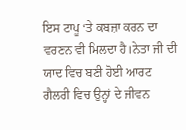ਇਸ ਟਾਪੂ ‘ਤੇ ਕਬਜ਼ਾ ਕਰਨ ਦਾ ਵਰਣਨ ਵੀ ਮਿਲਦਾ ਹੈ।ਨੇਤਾ ਜੀ ਦੀ ਯਾਦ ਵਿਚ ਬਣੀ ਹੋਈ ਆਰਟ ਗੈਲਰੀ ਵਿਚ ਉਨ੍ਹਾਂ ਦੇ ਜੀਵਨ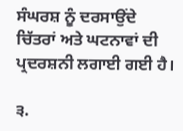ਸੰਘਰਸ਼ ਨੂੰ ਦਰਸਾਉਂਦੇ ਚਿੱਤਰਾਂ ਅਤੇ ਘਟਨਾਵਾਂ ਦੀ ਪ੍ਰਦਰਸ਼ਨੀ ਲਗਾਈ ਗਈ ਹੈ।

੩.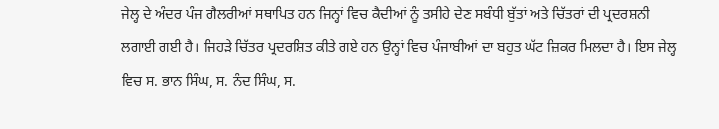ਜੇਲ੍ਹ ਦੇ ਅੰਦਰ ਪੰਜ ਗੈਲਰੀਆਂ ਸਥਾਪਿਤ ਹਨ ਜਿਨ੍ਹਾਂ ਵਿਚ ਕੈਦੀਆਂ ਨੂੰ ਤਸੀਹੇ ਦੇਣ ਸਬੰਧੀ ਬੁੱਤਾਂ ਅਤੇ ਚਿੱਤਰਾਂ ਦੀ ਪ੍ਰਦਰਸ਼ਨੀ ਲਗਾਈ ਗਈ ਹੈ। ਜਿਹੜੇ ਚਿੱਤਰ ਪ੍ਰਦਰਸ਼ਿਤ ਕੀਤੇ ਗਏ ਹਨ ਉਨ੍ਹਾਂ ਵਿਚ ਪੰਜਾਬੀਆਂ ਦਾ ਬਹੁਤ ਘੱਟ ਜ਼ਿਕਰ ਮਿਲਦਾ ਹੈ। ਇਸ ਜੇਲ੍ਹ ਵਿਚ ਸ. ਭਾਨ ਸਿੰਘ, ਸ. ਨੰਦ ਸਿੰਘ, ਸ.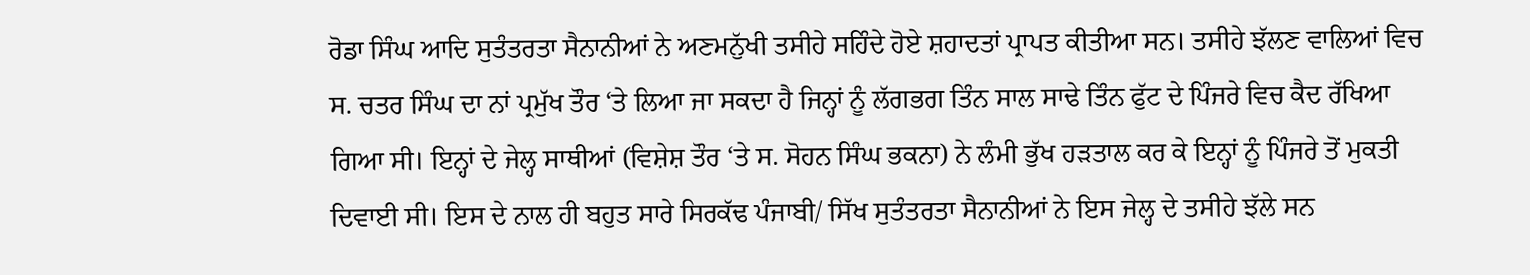ਰੋਡਾ ਸਿੰਘ ਆਦਿ ਸੁਤੰਤਰਤਾ ਸੈਨਾਨੀਆਂ ਨੇ ਅਣਮਨੁੱਖੀ ਤਸੀਹੇ ਸਹਿੰਦੇ ਹੋਏ ਸ਼ਹਾਦਤਾਂ ਪ੍ਰਾਪਤ ਕੀਤੀਆ ਸਨ। ਤਸੀਹੇ ਝੱਲਣ ਵਾਲਿਆਂ ਵਿਚ ਸ. ਚਤਰ ਸਿੰਘ ਦਾ ਨਾਂ ਪ੍ਰਮੁੱਖ ਤੌਰ ‘ਤੇ ਲਿਆ ਜਾ ਸਕਦਾ ਹੈ ਜਿਨ੍ਹਾਂ ਨੂੰ ਲੱਗਭਗ ਤਿੰਨ ਸਾਲ ਸਾਢੇ ਤਿੰਨ ਫੁੱਟ ਦੇ ਪਿੰਜਰੇ ਵਿਚ ਕੈਦ ਰੱਖਿਆ ਗਿਆ ਸੀ। ਇਨ੍ਹਾਂ ਦੇ ਜੇਲ੍ਹ ਸਾਥੀਆਂ (ਵਿਸ਼ੇਸ਼ ਤੌਰ ‘ਤੇ ਸ. ਸੋਹਨ ਸਿੰਘ ਭਕਨਾ) ਨੇ ਲੰਮੀ ਭੁੱਖ ਹੜਤਾਲ ਕਰ ਕੇ ਇਨ੍ਹਾਂ ਨੂੰ ਪਿੰਜਰੇ ਤੋਂ ਮੁਕਤੀ ਦਿਵਾਈ ਸੀ। ਇਸ ਦੇ ਨਾਲ ਹੀ ਬਹੁਤ ਸਾਰੇ ਸਿਰਕੱਢ ਪੰਜਾਬੀ/ ਸਿੱਖ ਸੁਤੰਤਰਤਾ ਸੈਨਾਨੀਆਂ ਨੇ ਇਸ ਜੇਲ੍ਹ ਦੇ ਤਸੀਹੇ ਝੱਲੇ ਸਨ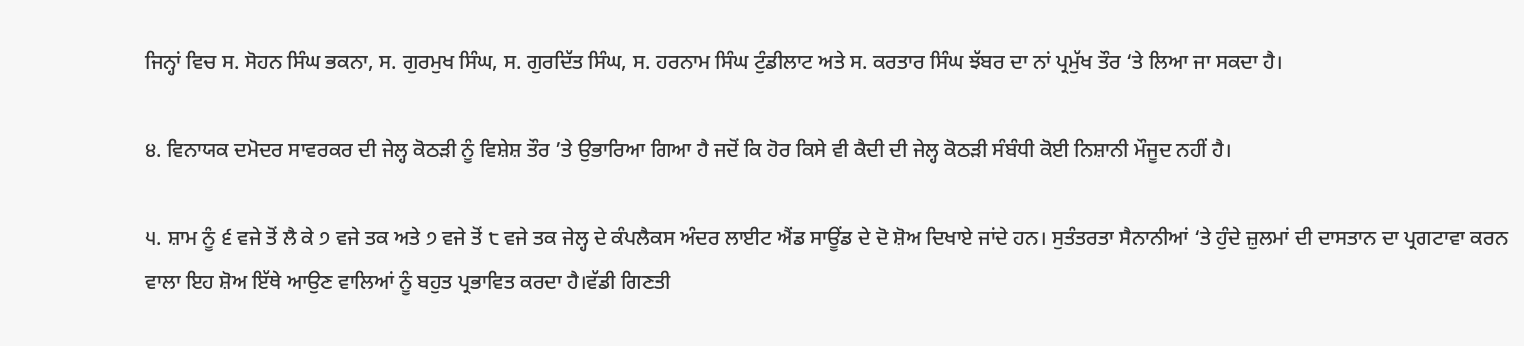ਜਿਨ੍ਹਾਂ ਵਿਚ ਸ. ਸੋਹਨ ਸਿੰਘ ਭਕਨਾ, ਸ. ਗੁਰਮੁਖ ਸਿੰਘ, ਸ. ਗੁਰਦਿੱਤ ਸਿੰਘ, ਸ. ਹਰਨਾਮ ਸਿੰਘ ਟੁੰਡੀਲਾਟ ਅਤੇ ਸ. ਕਰਤਾਰ ਸਿੰਘ ਝੱਬਰ ਦਾ ਨਾਂ ਪ੍ਰਮੁੱਖ ਤੌਰ ‘ਤੇ ਲਿਆ ਜਾ ਸਕਦਾ ਹੈ।

੪. ਵਿਨਾਯਕ ਦਮੋਦਰ ਸਾਵਰਕਰ ਦੀ ਜੇਲ੍ਹ ਕੋਠੜੀ ਨੂੰ ਵਿਸ਼ੇਸ਼ ਤੌਰ ’ਤੇ ਉਭਾਰਿਆ ਗਿਆ ਹੈ ਜਦੋਂ ਕਿ ਹੋਰ ਕਿਸੇ ਵੀ ਕੈਦੀ ਦੀ ਜੇਲ੍ਹ ਕੋਠੜੀ ਸੰਬੰਧੀ ਕੋਈ ਨਿਸ਼ਾਨੀ ਮੌਜੂਦ ਨਹੀਂ ਹੈ।

੫. ਸ਼ਾਮ ਨੂੰ ੬ ਵਜੇ ਤੋਂ ਲੈ ਕੇ ੭ ਵਜੇ ਤਕ ਅਤੇ ੭ ਵਜੇ ਤੋਂ ੮ ਵਜੇ ਤਕ ਜੇਲ੍ਹ ਦੇ ਕੰਪਲੈਕਸ ਅੰਦਰ ਲਾਈਟ ਐਂਡ ਸਾਊਂਡ ਦੇ ਦੋ ਸ਼ੋਅ ਦਿਖਾਏ ਜਾਂਦੇ ਹਨ। ਸੁਤੰਤਰਤਾ ਸੈਨਾਨੀਆਂ ‘ਤੇ ਹੁੰਦੇ ਜ਼ੁਲਮਾਂ ਦੀ ਦਾਸਤਾਨ ਦਾ ਪ੍ਰਗਟਾਵਾ ਕਰਨ ਵਾਲਾ ਇਹ ਸ਼ੋਅ ਇੱਥੇ ਆਉਣ ਵਾਲਿਆਂ ਨੂੰ ਬਹੁਤ ਪ੍ਰਭਾਵਿਤ ਕਰਦਾ ਹੈ।ਵੱਡੀ ਗਿਣਤੀ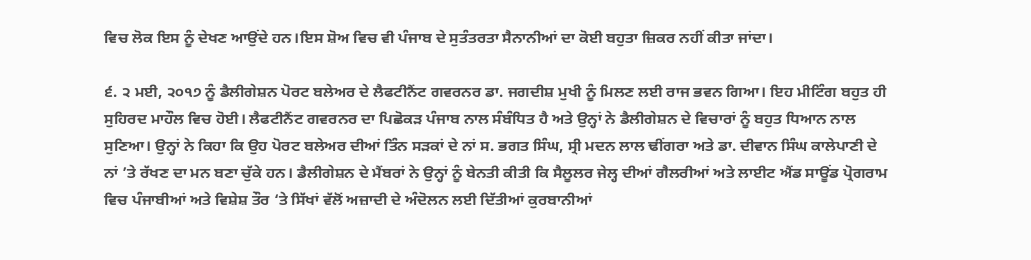ਵਿਚ ਲੋਕ ਇਸ ਨੂੰ ਦੇਖਣ ਆਉਂਦੇ ਹਨ।ਇਸ ਸ਼ੋਅ ਵਿਚ ਵੀ ਪੰਜਾਬ ਦੇ ਸੁਤੰਤਰਤਾ ਸੈਨਾਨੀਆਂ ਦਾ ਕੋਈ ਬਹੁਤਾ ਜ਼ਿਕਰ ਨਹੀਂ ਕੀਤਾ ਜਾਂਦਾ।

੬. ੨ ਮਈ, ੨੦੧੭ ਨੂੰ ਡੈਲੀਗੇਸ਼ਨ ਪੋਰਟ ਬਲੇਅਰ ਦੇ ਲੈਫਟੀਨੈਂਟ ਗਵਰਨਰ ਡਾ. ਜਗਦੀਸ਼ ਮੁਖੀ ਨੂੰ ਮਿਲਣ ਲਈ ਰਾਜ ਭਵਨ ਗਿਆ। ਇਹ ਮੀਟਿੰਗ ਬਹੁਤ ਹੀ ਸੁਹਿਰਦ ਮਾਹੌਲ ਵਿਚ ਹੋਈ। ਲੈਫਟੀਨੈਂਟ ਗਵਰਨਰ ਦਾ ਪਿਛੋਕੜ ਪੰਜਾਬ ਨਾਲ ਸੰਬੰਧਿਤ ਹੈ ਅਤੇ ਉਨ੍ਹਾਂ ਨੇ ਡੈਲੀਗੇਸ਼ਨ ਦੇ ਵਿਚਾਰਾਂ ਨੂੰ ਬਹੁਤ ਧਿਆਨ ਨਾਲ ਸੁਣਿਆ। ਉਨ੍ਹਾਂ ਨੇ ਕਿਹਾ ਕਿ ਉਹ ਪੋਰਟ ਬਲੇਅਰ ਦੀਆਂ ਤਿੰਨ ਸੜਕਾਂ ਦੇ ਨਾਂ ਸ. ਭਗਤ ਸਿੰਘ, ਸ੍ਰੀ ਮਦਨ ਲਾਲ ਢੀਂਗਰਾ ਅਤੇ ਡਾ. ਦੀਵਾਨ ਸਿੰਘ ਕਾਲੇਪਾਣੀ ਦੇ ਨਾਂ ’ਤੇ ਰੱਖਣ ਦਾ ਮਨ ਬਣਾ ਚੁੱਕੇ ਹਨ। ਡੈਲੀਗੇਸ਼ਨ ਦੇ ਮੈਂਬਰਾਂ ਨੇ ਉਨ੍ਹਾਂ ਨੂੰ ਬੇਨਤੀ ਕੀਤੀ ਕਿ ਸੈਲੂਲਰ ਜੇਲ੍ਹ ਦੀਆਂ ਗੈਲਰੀਆਂ ਅਤੇ ਲਾਈਟ ਐਂਡ ਸਾਊਂਡ ਪ੍ਰੋਗਰਾਮ ਵਿਚ ਪੰਜਾਬੀਆਂ ਅਤੇ ਵਿਸ਼ੇਸ਼ ਤੌਰ ‘ਤੇ ਸਿੱਖਾਂ ਵੱਲੋਂ ਅਜ਼ਾਦੀ ਦੇ ਅੰਦੋਲਨ ਲਈ ਦਿੱਤੀਆਂ ਕੁਰਬਾਨੀਆਂ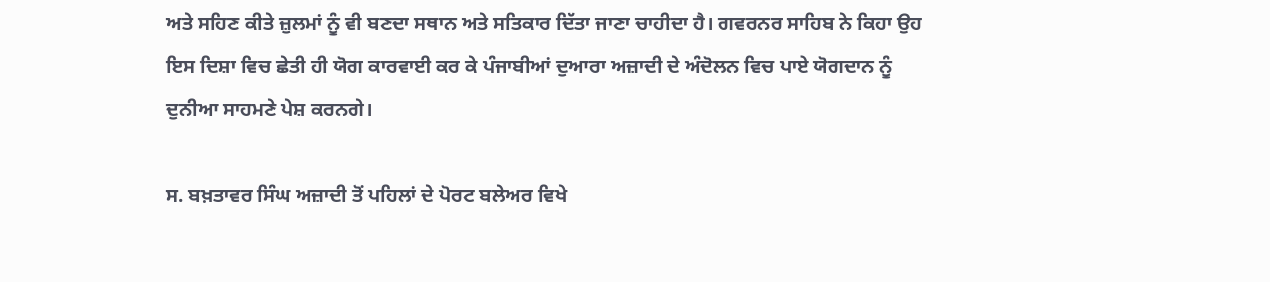ਅਤੇ ਸਹਿਣ ਕੀਤੇ ਜ਼ੁਲਮਾਂ ਨੂੰ ਵੀ ਬਣਦਾ ਸਥਾਨ ਅਤੇ ਸਤਿਕਾਰ ਦਿੱਤਾ ਜਾਣਾ ਚਾਹੀਦਾ ਹੈ। ਗਵਰਨਰ ਸਾਹਿਬ ਨੇ ਕਿਹਾ ਉਹ ਇਸ ਦਿਸ਼ਾ ਵਿਚ ਛੇਤੀ ਹੀ ਯੋਗ ਕਾਰਵਾਈ ਕਰ ਕੇ ਪੰਜਾਬੀਆਂ ਦੁਆਰਾ ਅਜ਼ਾਦੀ ਦੇ ਅੰਦੋਲਨ ਵਿਚ ਪਾਏ ਯੋਗਦਾਨ ਨੂੰ ਦੁਨੀਆ ਸਾਹਮਣੇ ਪੇਸ਼ ਕਰਨਗੇ।

ਸ. ਬਖ਼ਤਾਵਰ ਸਿੰਘ ਅਜ਼ਾਦੀ ਤੋਂ ਪਹਿਲਾਂ ਦੇ ਪੋਰਟ ਬਲੇਅਰ ਵਿਖੇ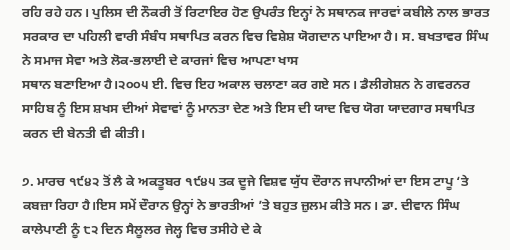ਰਹਿ ਰਹੇ ਹਨ। ਪੁਲਿਸ ਦੀ ਨੌਕਰੀ ਤੋਂ ਰਿਟਾਇਰ ਹੋਣ ਉਪਰੰਤ ਇਨ੍ਹਾਂ ਨੇ ਸਥਾਨਕ ਜਾਰਵਾਂ ਕਬੀਲੇ ਨਾਲ ਭਾਰਤ ਸਰਕਾਰ ਦਾ ਪਹਿਲੀ ਵਾਰੀ ਸੰਬੰਧ ਸਥਾਪਿਤ ਕਰਨ ਵਿਚ ਵਿਸ਼ੇਸ਼ ਯੋਗਦਾਨ ਪਾਇਆ ਹੈ। ਸ. ਬਖਤਾਵਰ ਸਿੰਘ ਨੇ ਸਮਾਜ ਸੇਵਾ ਅਤੇ ਲੋਕ-ਭਲਾਈ ਦੇ ਕਾਰਜਾਂ ਵਿਚ ਆਪਣਾ ਖਾਸ
ਸਥਾਨ ਬਣਾਇਆ ਹੈ।੨੦੦੫ ਈ. ਵਿਚ ਇਹ ਅਕਾਲ ਚਲਾਣਾ ਕਰ ਗਏ ਸਨ। ਡੈਲੀਗੇਸ਼ਨ ਨੇ ਗਵਰਨਰ ਸਾਹਿਬ ਨੂੰ ਇਸ ਸ਼ਖਸ ਦੀਆਂ ਸੇਵਾਵਾਂ ਨੂੰ ਮਾਨਤਾ ਦੇਣ ਅਤੇ ਇਸ ਦੀ ਯਾਦ ਵਿਚ ਯੋਗ ਯਾਦਗਾਰ ਸਥਾਪਿਤ ਕਰਨ ਦੀ ਬੇਨਤੀ ਵੀ ਕੀਤੀ।

੭. ਮਾਰਚ ੧੯੪੨ ਤੋਂ ਲੈ ਕੇ ਅਕਤੂਬਰ ੧੯੪੫ ਤਕ ਦੂਜੇ ਵਿਸ਼ਵ ਯੁੱਧ ਦੌਰਾਨ ਜਪਾਨੀਆਂ ਦਾ ਇਸ ਟਾਪੂ ‘ਤੇ ਕਬਜ਼ਾ ਰਿਹਾ ਹੈ।ਇਸ ਸਮੇਂ ਦੌਰਾਨ ਉਨ੍ਹਾਂ ਨੇ ਭਾਰਤੀਆਂ ’ਤੇ ਬਹੁਤ ਜ਼ੁਲਮ ਕੀਤੇ ਸਨ। ਡਾ. ਦੀਵਾਨ ਸਿੰਘ ਕਾਲੇਪਾਣੀ ਨੂੰ ੮੨ ਦਿਨ ਸੈਲੂਲਰ ਜੇਲ੍ਹ ਵਿਚ ਤਸੀਹੇ ਦੇ ਕੇ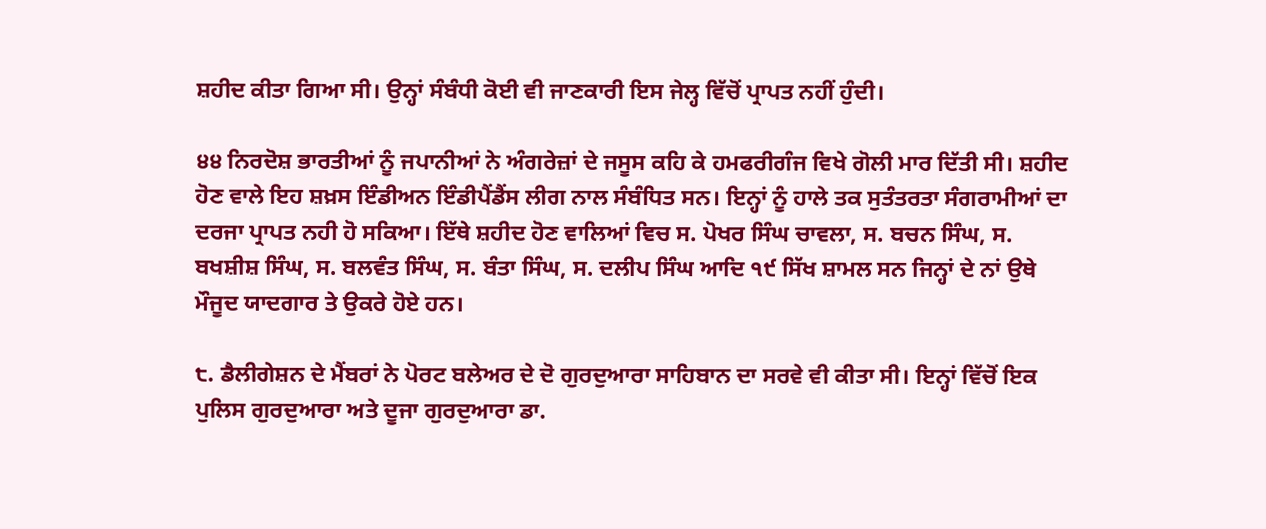ਸ਼ਹੀਦ ਕੀਤਾ ਗਿਆ ਸੀ। ਉਨ੍ਹਾਂ ਸੰਬੰਧੀ ਕੋਈ ਵੀ ਜਾਣਕਾਰੀ ਇਸ ਜੇਲ੍ਹ ਵਿੱਚੋਂ ਪ੍ਰਾਪਤ ਨਹੀਂ ਹੁੰਦੀ।

੪੪ ਨਿਰਦੋਸ਼ ਭਾਰਤੀਆਂ ਨੂੰ ਜਪਾਨੀਆਂ ਨੇ ਅੰਗਰੇਜ਼ਾਂ ਦੇ ਜਸੂਸ ਕਹਿ ਕੇ ਹਮਫਰੀਗੰਜ ਵਿਖੇ ਗੋਲੀ ਮਾਰ ਦਿੱਤੀ ਸੀ। ਸ਼ਹੀਦ ਹੋਣ ਵਾਲੇ ਇਹ ਸ਼ਖ਼ਸ ਇੰਡੀਅਨ ਇੰਡੀਪੈਂਡੈਂਸ ਲੀਗ ਨਾਲ ਸੰਬੰਧਿਤ ਸਨ। ਇਨ੍ਹਾਂ ਨੂੰ ਹਾਲੇ ਤਕ ਸੁਤੰਤਰਤਾ ਸੰਗਰਾਮੀਆਂ ਦਾ ਦਰਜਾ ਪ੍ਰਾਪਤ ਨਹੀ ਹੋ ਸਕਿਆ। ਇੱਥੇ ਸ਼ਹੀਦ ਹੋਣ ਵਾਲਿਆਂ ਵਿਚ ਸ. ਪੋਖਰ ਸਿੰਘ ਚਾਵਲਾ, ਸ. ਬਚਨ ਸਿੰਘ, ਸ. ਬਖਸ਼ੀਸ਼ ਸਿੰਘ, ਸ. ਬਲਵੰਤ ਸਿੰਘ, ਸ. ਬੰਤਾ ਸਿੰਘ, ਸ. ਦਲੀਪ ਸਿੰਘ ਆਦਿ ੧੯ ਸਿੱਖ ਸ਼ਾਮਲ ਸਨ ਜਿਨ੍ਹਾਂ ਦੇ ਨਾਂ ਉਥੇ ਮੌਜੂਦ ਯਾਦਗਾਰ ਤੇ ਉਕਰੇ ਹੋਏ ਹਨ।

੮. ਡੈਲੀਗੇਸ਼ਨ ਦੇ ਮੈਂਬਰਾਂ ਨੇ ਪੋਰਟ ਬਲੇਅਰ ਦੇ ਦੋ ਗੁਰਦੁਆਰਾ ਸਾਹਿਬਾਨ ਦਾ ਸਰਵੇ ਵੀ ਕੀਤਾ ਸੀ। ਇਨ੍ਹਾਂ ਵਿੱਚੋਂ ਇਕ ਪੁਲਿਸ ਗੁਰਦੁਆਰਾ ਅਤੇ ਦੂਜਾ ਗੁਰਦੁਆਰਾ ਡਾ.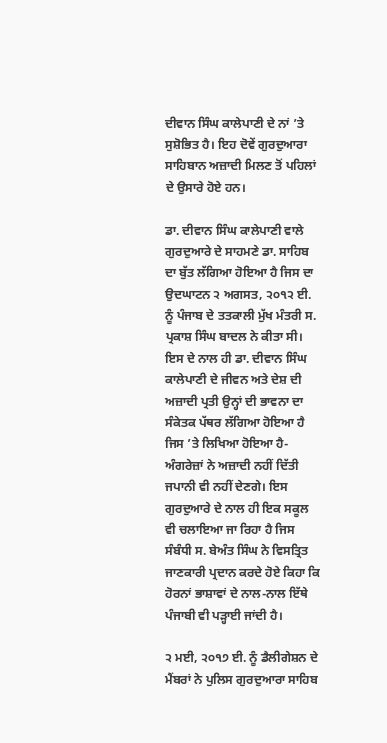ਦੀਵਾਨ ਸਿੰਘ ਕਾਲੇਪਾਣੀ ਦੇ ਨਾਂ ’ਤੇ ਸੁਸ਼ੋਭਿਤ ਹੈ। ਇਹ ਦੋਵੇਂ ਗੁਰਦੁਆਰਾ ਸਾਹਿਬਾਨ ਅਜ਼ਾਦੀ ਮਿਲਣ ਤੋਂ ਪਹਿਲਾਂ ਦੇ ਉਸਾਰੇ ਹੋਏ ਹਨ।

ਡਾ. ਦੀਵਾਨ ਸਿੰਘ ਕਾਲੇਪਾਣੀ ਵਾਲੇ ਗੁਰਦੁਆਰੇ ਦੇ ਸਾਹਮਣੇ ਡਾ. ਸਾਹਿਬ ਦਾ ਬੁੱਤ ਲੱਗਿਆ ਹੋਇਆ ਹੈ ਜਿਸ ਦਾ ਉਦਘਾਟਨ ੨ ਅਗਸਤ, ੨੦੧੨ ਈ. ਨੂੰ ਪੰਜਾਬ ਦੇ ਤਤਕਾਲੀ ਮੁੱਖ ਮੰਤਰੀ ਸ. ਪ੍ਰਕਾਸ਼ ਸਿੰਘ ਬਾਦਲ ਨੇ ਕੀਤਾ ਸੀ। ਇਸ ਦੇ ਨਾਲ ਹੀ ਡਾ. ਦੀਵਾਨ ਸਿੰਘ ਕਾਲੇਪਾਣੀ ਦੇ ਜੀਵਨ ਅਤੇ ਦੇਸ਼ ਦੀ ਅਜ਼ਾਦੀ ਪ੍ਰਤੀ ਉਨ੍ਹਾਂ ਦੀ ਭਾਵਨਾ ਦਾ ਸੰਕੇਤਕ ਪੱਥਰ ਲੱਗਿਆ ਹੋਇਆ ਹੈ ਜਿਸ ’ਤੇ ਲਿਖਿਆ ਹੋਇਆ ਹੈ-ਅੰਗਰੇਜ਼ਾਂ ਨੇ ਅਜ਼ਾਦੀ ਨਹੀਂ ਦਿੱਤੀ ਜਪਾਨੀ ਵੀ ਨਹੀਂ ਦੇਣਗੇ। ਇਸ ਗੁਰਦੁਆਰੇ ਦੇ ਨਾਲ ਹੀ ਇਕ ਸਕੂਲ ਵੀ ਚਲਾਇਆ ਜਾ ਰਿਹਾ ਹੈ ਜਿਸ ਸੰਬੰਧੀ ਸ. ਬੇਅੰਤ ਸਿੰਘ ਨੇ ਵਿਸਤ੍ਰਿਤ ਜਾਣਕਾਰੀ ਪ੍ਰਦਾਨ ਕਰਦੇ ਹੋਏ ਕਿਹਾ ਕਿ ਹੋਰਨਾਂ ਭਾਸ਼ਾਵਾਂ ਦੇ ਨਾਲ-ਨਾਲ ਇੱਥੇ ਪੰਜਾਬੀ ਵੀ ਪੜ੍ਹਾਈ ਜਾਂਦੀ ਹੈ।

੨ ਮਈ, ੨੦੧੭ ਈ. ਨੂੰ ਡੈਲੀਗੇਸ਼ਨ ਦੇ ਮੈਂਬਰਾਂ ਨੇ ਪੁਲਿਸ ਗੁਰਦੁਆਰਾ ਸਾਹਿਬ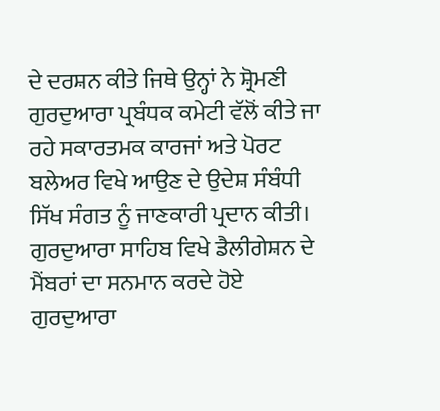ਦੇ ਦਰਸ਼ਨ ਕੀਤੇ ਜਿਥੇ ਉਨ੍ਹਾਂ ਨੇ ਸ਼੍ਰੋਮਣੀ ਗੁਰਦੁਆਰਾ ਪ੍ਰਬੰਧਕ ਕਮੇਟੀ ਵੱਲੋਂ ਕੀਤੇ ਜਾ ਰਹੇ ਸਕਾਰਤਮਕ ਕਾਰਜਾਂ ਅਤੇ ਪੋਰਟ ਬਲੇਅਰ ਵਿਖੇ ਆਉਣ ਦੇ ਉਦੇਸ਼ ਸੰਬੰਧੀ ਸਿੱਖ ਸੰਗਤ ਨੂੰ ਜਾਣਕਾਰੀ ਪ੍ਰਦਾਨ ਕੀਤੀ। ਗੁਰਦੁਆਰਾ ਸਾਹਿਬ ਵਿਖੇ ਡੈਲੀਗੇਸ਼ਨ ਦੇ ਮੈਂਬਰਾਂ ਦਾ ਸਨਮਾਨ ਕਰਦੇ ਹੋਏ ਗੁਰਦੁਆਰਾ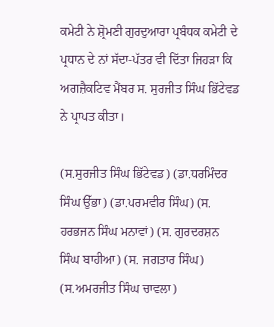ਕਮੇਟੀ ਨੇ ਸ਼੍ਰੋਮਣੀ ਗੁਰਦੁਆਰਾ ਪ੍ਰਬੰਧਕ ਕਮੇਟੀ ਦੇ ਪ੍ਰਧਾਨ ਦੇ ਨਾਂ ਸੱਦਾ-ਪੱਤਰ ਵੀ ਦਿੱਤਾ ਜਿਹੜਾ ਕਿ ਅਗਜ਼ੈਕਟਿਵ ਮੈਂਬਰ ਸ. ਸੁਰਜੀਤ ਸਿੰਘ ਭਿੱਟੇਵਡ ਨੇ ਪ੍ਰਾਪਤ ਕੀਤਾ।

(ਸ.ਸੁਰਜੀਤ ਸਿੰਘ ਭਿੱਟੇਵਡ) (ਡਾ.ਧਰਮਿੰਦਰ ਸਿੰਘ ਉੱਭਾ) (ਡਾ.ਪਰਮਵੀਰ ਸਿੰਘ) (ਸ. ਹਰਭਜਨ ਸਿੰਘ ਮਨਾਵਾਂ) (ਸ. ਗੁਰਦਰਸ਼ਨ ਸਿੰਘ ਬਾਹੀਆ) (ਸ. ਜਗਤਾਰ ਸਿੰਘ) (ਸ.ਅਮਰਜੀਤ ਸਿੰਘ ਚਾਵਲਾ)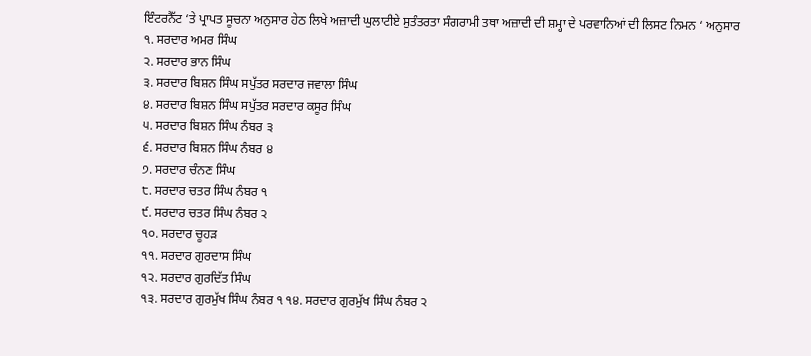ਇੰਟਰਨੈੱਟ ‘ਤੇ ਪ੍ਰਾਪਤ ਸੂਚਨਾ ਅਨੁਸਾਰ ਹੇਠ ਲਿਖੇ ਅਜ਼ਾਦੀ ਘੁਲਾਟੀਏ ਸੁਤੰਤਰਤਾ ਸੰਗਰਾਮੀ ਤਥਾ ਅਜ਼ਾਦੀ ਦੀ ਸ਼ਮ੍ਹਾ ਦੇ ਪਰਵਾਨਿਆਂ ਦੀ ਲਿਸਟ ਨਿਮਨ ‘ ਅਨੁਸਾਰ
੧. ਸਰਦਾਰ ਅਮਰ ਸਿੰਘ
੨. ਸਰਦਾਰ ਭਾਨ ਸਿੰਘ
੩. ਸਰਦਾਰ ਬਿਸ਼ਨ ਸਿੰਘ ਸਪੁੱਤਰ ਸਰਦਾਰ ਜਵਾਲਾ ਸਿੰਘ
੪. ਸਰਦਾਰ ਬਿਸ਼ਨ ਸਿੰਘ ਸਪੁੱਤਰ ਸਰਦਾਰ ਕਸੂਰ ਸਿੰਘ
੫. ਸਰਦਾਰ ਬਿਸ਼ਨ ਸਿੰਘ ਨੰਬਰ ੩
੬. ਸਰਦਾਰ ਬਿਸ਼ਨ ਸਿੰਘ ਨੰਬਰ ੪
੭. ਸਰਦਾਰ ਚੰਨਣ ਸਿੰਘ
੮. ਸਰਦਾਰ ਚਤਰ ਸਿੰਘ ਨੰਬਰ ੧
੯. ਸਰਦਾਰ ਚਤਰ ਸਿੰਘ ਨੰਬਰ ੨
੧੦. ਸਰਦਾਰ ਚੂਹੜ
੧੧. ਸਰਦਾਰ ਗੁਰਦਾਸ ਸਿੰਘ
੧੨. ਸਰਦਾਰ ਗੁਰਦਿੱਤ ਸਿੰਘ
੧੩. ਸਰਦਾਰ ਗੁਰਮੁੱਖ ਸਿੰਘ ਨੰਬਰ ੧ ੧੪. ਸਰਦਾਰ ਗੁਰਮੁੱਖ ਸਿੰਘ ਨੰਬਰ ੨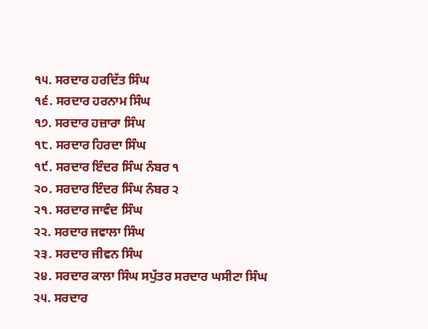੧੫. ਸਰਦਾਰ ਹਰਦਿੱਤ ਸਿੰਘ
੧੬. ਸਰਦਾਰ ਹਰਨਾਮ ਸਿੰਘ
੧੭. ਸਰਦਾਰ ਹਜ਼ਾਰਾ ਸਿੰਘ
੧੮. ਸਰਦਾਰ ਹਿਰਦਾ ਸਿੰਘ
੧੯. ਸਰਦਾਰ ਇੰਦਰ ਸਿੰਘ ਨੰਬਰ ੧
੨੦. ਸਰਦਾਰ ਇੰਦਰ ਸਿੰਘ ਨੰਬਰ ੨
੨੧. ਸਰਦਾਰ ਜਾਵੰਦ ਸਿੰਘ
੨੨. ਸਰਦਾਰ ਜਵਾਲਾ ਸਿੰਘ
੨੩. ਸਰਦਾਰ ਜੀਵਨ ਸਿੰਘ
੨੪. ਸਰਦਾਰ ਕਾਲਾ ਸਿੰਘ ਸਪੁੱਤਰ ਸਰਦਾਰ ਘਸੀਟਾ ਸਿੰਘ
੨੫. ਸਰਦਾਰ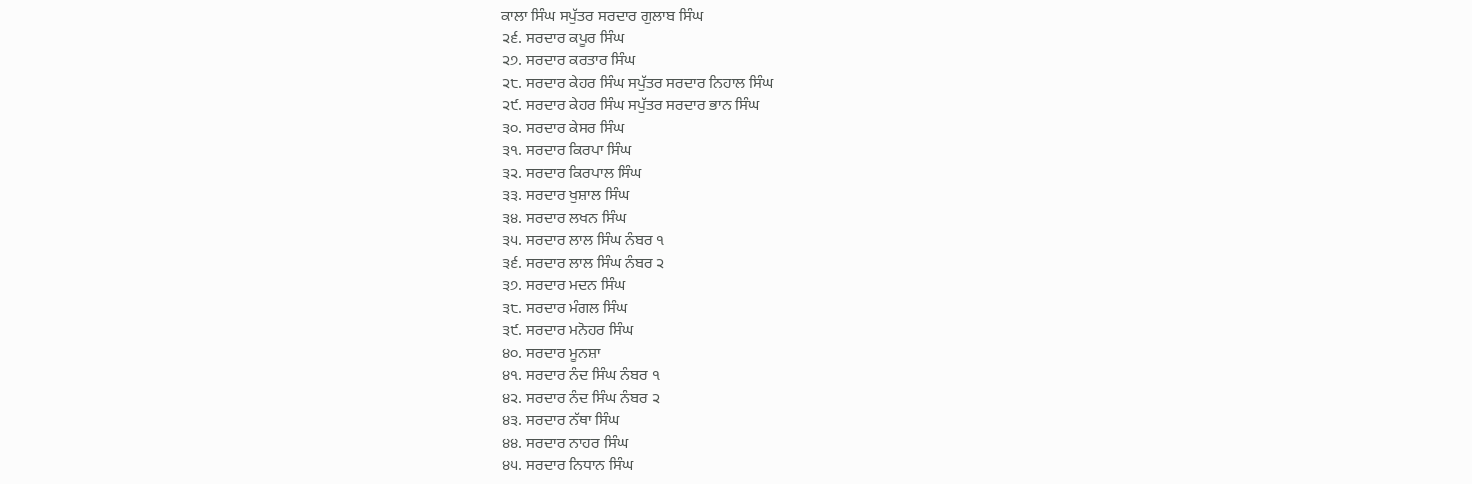ਕਾਲਾ ਸਿੰਘ ਸਪੁੱਤਰ ਸਰਦਾਰ ਗੁਲਾਬ ਸਿੰਘ
੨੬. ਸਰਦਾਰ ਕਪੂਰ ਸਿੰਘ
੨੭. ਸਰਦਾਰ ਕਰਤਾਰ ਸਿੰਘ
੨੮. ਸਰਦਾਰ ਕੇਹਰ ਸਿੰਘ ਸਪੁੱਤਰ ਸਰਦਾਰ ਨਿਹਾਲ ਸਿੰਘ
੨੯. ਸਰਦਾਰ ਕੇਹਰ ਸਿੰਘ ਸਪੁੱਤਰ ਸਰਦਾਰ ਭਾਨ ਸਿੰਘ
੩੦. ਸਰਦਾਰ ਕੇਸਰ ਸਿੰਘ
੩੧. ਸਰਦਾਰ ਕਿਰਪਾ ਸਿੰਘ
੩੨. ਸਰਦਾਰ ਕਿਰਪਾਲ ਸਿੰਘ
੩੩. ਸਰਦਾਰ ਖੁਸ਼ਾਲ ਸਿੰਘ
੩੪. ਸਰਦਾਰ ਲਖਨ ਸਿੰਘ
੩੫. ਸਰਦਾਰ ਲਾਲ ਸਿੰਘ ਨੰਬਰ ੧
੩੬. ਸਰਦਾਰ ਲਾਲ ਸਿੰਘ ਨੰਬਰ ੨
੩੭. ਸਰਦਾਰ ਮਦਨ ਸਿੰਘ
੩੮. ਸਰਦਾਰ ਮੰਗਲ ਸਿੰਘ
੩੯. ਸਰਦਾਰ ਮਨੋਹਰ ਸਿੰਘ
੪੦. ਸਰਦਾਰ ਮੂਨਸ਼ਾ
੪੧. ਸਰਦਾਰ ਨੰਦ ਸਿੰਘ ਨੰਬਰ ੧
੪੨. ਸਰਦਾਰ ਨੰਦ ਸਿੰਘ ਨੰਬਰ ੨
੪੩. ਸਰਦਾਰ ਨੱਥਾ ਸਿੰਘ
੪੪. ਸਰਦਾਰ ਨਾਹਰ ਸਿੰਘ
੪੫. ਸਰਦਾਰ ਨਿਧਾਨ ਸਿੰਘ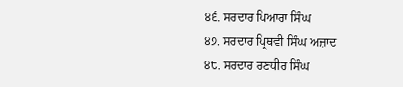੪੬. ਸਰਦਾਰ ਪਿਆਰਾ ਸਿੰਘ
੪੭. ਸਰਦਾਰ ਪ੍ਰਿਥਵੀ ਸਿੰਘ ਅਜ਼ਾਦ
੪੮. ਸਰਦਾਰ ਰਣਧੀਰ ਸਿੰਘ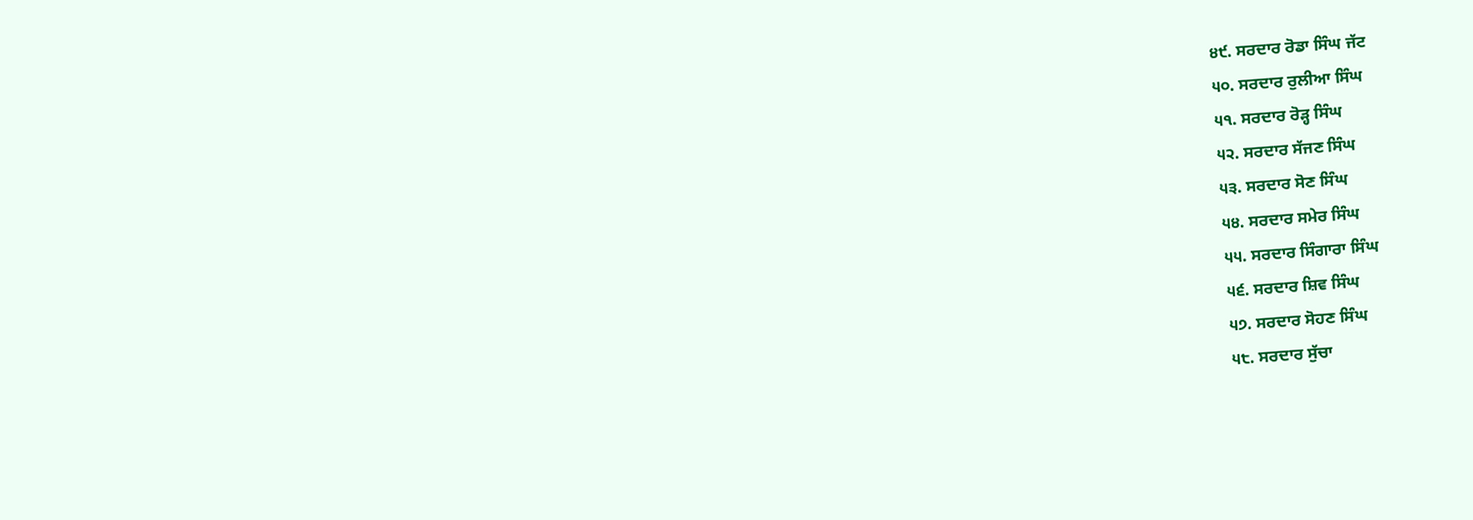੪੯. ਸਰਦਾਰ ਰੋਡਾ ਸਿੰਘ ਜੱਟ
੫੦. ਸਰਦਾਰ ਰੁਲੀਆ ਸਿੰਘ
੫੧. ਸਰਦਾਰ ਰੋੜ੍ਹ ਸਿੰਘ
੫੨. ਸਰਦਾਰ ਸੱਜਣ ਸਿੰਘ
੫੩. ਸਰਦਾਰ ਸੋਣ ਸਿੰਘ
੫੪. ਸਰਦਾਰ ਸਮੇਰ ਸਿੰਘ
੫੫. ਸਰਦਾਰ ਸਿੰਗਾਰਾ ਸਿੰਘ
੫੬. ਸਰਦਾਰ ਸ਼ਿਵ ਸਿੰਘ
੫੭. ਸਰਦਾਰ ਸੋਹਣ ਸਿੰਘ
੫੮. ਸਰਦਾਰ ਸੁੱਚਾ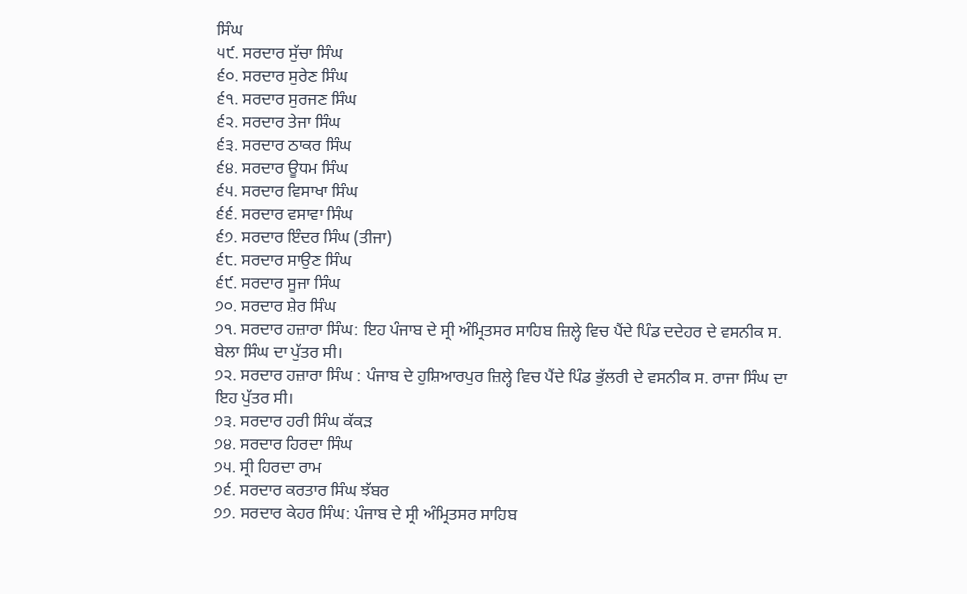ਸਿੰਘ
੫੯. ਸਰਦਾਰ ਸੁੱਚਾ ਸਿੰਘ
੬੦. ਸਰਦਾਰ ਸੁਰੇਣ ਸਿੰਘ
੬੧. ਸਰਦਾਰ ਸੁਰਜਣ ਸਿੰਘ
੬੨. ਸਰਦਾਰ ਤੇਜਾ ਸਿੰਘ
੬੩. ਸਰਦਾਰ ਠਾਕਰ ਸਿੰਘ
੬੪. ਸਰਦਾਰ ਊਧਮ ਸਿੰਘ
੬੫. ਸਰਦਾਰ ਵਿਸਾਖਾ ਸਿੰਘ
੬੬. ਸਰਦਾਰ ਵਸਾਵਾ ਸਿੰਘ
੬੭. ਸਰਦਾਰ ਇੰਦਰ ਸਿੰਘ (ਤੀਜਾ)
੬੮. ਸਰਦਾਰ ਸਾਉਣ ਸਿੰਘ
੬੯. ਸਰਦਾਰ ਸੂਜਾ ਸਿੰਘ
੭੦. ਸਰਦਾਰ ਸ਼ੇਰ ਸਿੰਘ
੭੧. ਸਰਦਾਰ ਹਜ਼ਾਰਾ ਸਿੰਘ: ਇਹ ਪੰਜਾਬ ਦੇ ਸ੍ਰੀ ਅੰਮ੍ਰਿਤਸਰ ਸਾਹਿਬ ਜ਼ਿਲ੍ਹੇ ਵਿਚ ਪੈਂਦੇ ਪਿੰਡ ਦਦੇਹਰ ਦੇ ਵਸਨੀਕ ਸ. ਬੇਲਾ ਸਿੰਘ ਦਾ ਪੁੱਤਰ ਸੀ।
੭੨. ਸਰਦਾਰ ਹਜ਼ਾਰਾ ਸਿੰਘ : ਪੰਜਾਬ ਦੇ ਹੁਸ਼ਿਆਰਪੁਰ ਜ਼ਿਲ੍ਹੇ ਵਿਚ ਪੈਂਦੇ ਪਿੰਡ ਭੁੱਲਰੀ ਦੇ ਵਸਨੀਕ ਸ. ਰਾਜਾ ਸਿੰਘ ਦਾ ਇਹ ਪੁੱਤਰ ਸੀ।
੭੩. ਸਰਦਾਰ ਹਰੀ ਸਿੰਘ ਕੱਕੜ
੭੪. ਸਰਦਾਰ ਹਿਰਦਾ ਸਿੰਘ
੭੫. ਸ੍ਰੀ ਹਿਰਦਾ ਰਾਮ
੭੬. ਸਰਦਾਰ ਕਰਤਾਰ ਸਿੰਘ ਝੱਬਰ
੭੭. ਸਰਦਾਰ ਕੇਹਰ ਸਿੰਘ: ਪੰਜਾਬ ਦੇ ਸ੍ਰੀ ਅੰਮ੍ਰਿਤਸਰ ਸਾਹਿਬ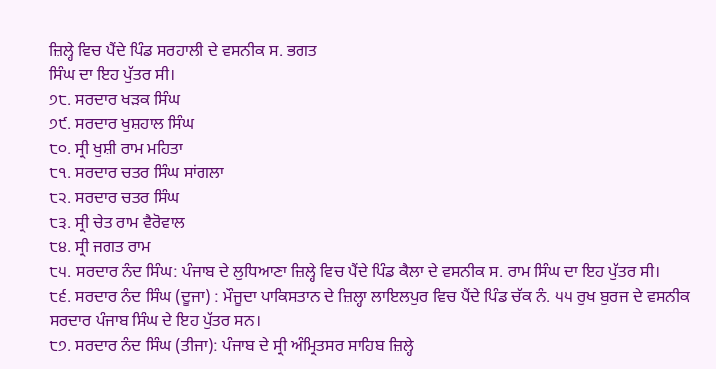ਜ਼ਿਲ੍ਹੇ ਵਿਚ ਪੈਂਦੇ ਪਿੰਡ ਸਰਹਾਲੀ ਦੇ ਵਸਨੀਕ ਸ. ਭਗਤ
ਸਿੰਘ ਦਾ ਇਹ ਪੁੱਤਰ ਸੀ।
੭੮. ਸਰਦਾਰ ਖੜਕ ਸਿੰਘ
੭੯. ਸਰਦਾਰ ਖੁਸ਼ਹਾਲ ਸਿੰਘ
੮੦. ਸ੍ਰੀ ਖੁਸ਼ੀ ਰਾਮ ਮਹਿਤਾ
੮੧. ਸਰਦਾਰ ਚਤਰ ਸਿੰਘ ਸਾਂਗਲਾ
੮੨. ਸਰਦਾਰ ਚਤਰ ਸਿੰਘ
੮੩. ਸ੍ਰੀ ਚੇਤ ਰਾਮ ਵੈਰੋਵਾਲ
੮੪. ਸ੍ਰੀ ਜਗਤ ਰਾਮ
੮੫. ਸਰਦਾਰ ਨੰਦ ਸਿੰਘ: ਪੰਜਾਬ ਦੇ ਲੁਧਿਆਣਾ ਜ਼ਿਲ੍ਹੇ ਵਿਚ ਪੈਂਦੇ ਪਿੰਡ ਕੈਲਾ ਦੇ ਵਸਨੀਕ ਸ. ਰਾਮ ਸਿੰਘ ਦਾ ਇਹ ਪੁੱਤਰ ਸੀ।
੮੬. ਸਰਦਾਰ ਨੰਦ ਸਿੰਘ (ਦੂਜਾ) : ਮੌਜੂਦਾ ਪਾਕਿਸਤਾਨ ਦੇ ਜ਼ਿਲ੍ਹਾ ਲਾਇਲਪੁਰ ਵਿਚ ਪੈਂਦੇ ਪਿੰਡ ਚੱਕ ਨੰ. ੫੫ ਰੁਖ ਬੁਰਜ ਦੇ ਵਸਨੀਕ ਸਰਦਾਰ ਪੰਜਾਬ ਸਿੰਘ ਦੇ ਇਹ ਪੁੱਤਰ ਸਨ।
੮੭. ਸਰਦਾਰ ਨੰਦ ਸਿੰਘ (ਤੀਜਾ): ਪੰਜਾਬ ਦੇ ਸ੍ਰੀ ਅੰਮ੍ਰਿਤਸਰ ਸਾਹਿਬ ਜ਼ਿਲ੍ਹੇ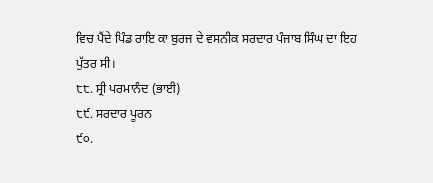ਵਿਚ ਪੈਂਦੇ ਪਿੰਡ ਰਾਇ ਕਾ ਬੁਰਜ ਦੇ ਵਸਨੀਕ ਸਰਦਾਰ ਪੰਜਾਬ ਸਿੰਘ ਦਾ ਇਹ ਪੁੱਤਰ ਸੀ।
੮੮. ਸ੍ਰੀ ਪਰਮਾਨੰਦ (ਭਾਈ)
੮੯. ਸਰਦਾਰ ਪੂਰਨ
੯੦.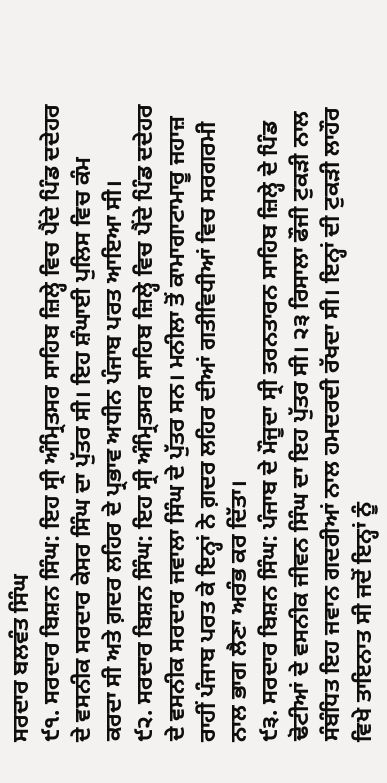ਸਰਦਾਰ ਬਲਵੰਤ ਸਿੰਘ
੯੧. ਸਰਦਾਰ ਬਿਸ਼ਨ ਸਿੰਘ: ਇਹ ਸ੍ਰੀ ਅੰਮ੍ਰਿਤਸਰ ਸਾਹਿਬ ਜ਼ਿਲ੍ਹੇ ਵਿਚ ਪੈਂਦੇ ਪਿੰਡ ਦਦੇਹਰ ਦੇ ਵਸਨੀਕ ਸਰਦਾਰ ਕੇਸਰ ਸਿੰਘ ਦਾ ਪੁੱਤਰ ਸੀ। ਇਹ ਸ਼ੰਘਾਈ ਪੁਲਿਸ ਵਿਚ ਕੰਮ ਕਰਦਾ ਸੀ ਅਤੇ ਗ਼ਦਰ ਲਹਿਰ ਦੇ ਪ੍ਰਭਾਵ ਅਧੀਨ ਪੰਜਾਬ ਪਰਤ ਆਇਆ ਸੀ।
੯੨. ਸਰਦਾਰ ਬਿਸ਼ਨ ਸਿੰਘ: ਇਹ ਸ੍ਰੀ ਅੰਮ੍ਰਿਤਸਰ ਸਾਹਿਬ ਜ਼ਿਲ੍ਹੇ ਵਿਚ ਪੈਂਦੇ ਪਿੰਡ ਦਦੇਹਰ ਦੇ ਵਸਨੀਕ ਸਰਦਾਰ ਜਵਾਲਾ ਸਿੰਘ ਦੇ ਪੁੱਤਰ ਸਨ। ਮਨੀਲਾ ਤੋਂ ਕਾਮਾਗਾਟਾਮਾਰੂ ਜਹਾਜ਼ ਰਾਹੀਂ ਪੰਜਾਬ ਪਰਤ ਕੇ ਇਨ੍ਹਾਂ ਨੇ ਗ਼ਦਰ ਲਹਿਰ ਦੀਆਂ ਗਤੀਵਿਧੀਆਂ ਵਿਚ ਸਰਗਰਮੀ ਨਾਲ ਭਾਗ ਲੈਣਾ ਅਰੰਭ ਕਰ ਦਿੱਤਾ।
੯੩. ਸਰਦਾਰ ਬਿਸ਼ਨ ਸਿੰਘ: ਪੰਜਾਬ ਦੇ ਮੌਜੂਦਾ ਸ੍ਰੀ ਤਰਨਤਾਰਨ ਸਾਹਿਬ ਜ਼ਿਲ੍ਹੇ ਦੇ ਪਿੰਡ ਢੋਟੀਆਂ ਦੇ ਵਸਨੀਕ ਜੀਵਨ ਸਿੰਘ ਦਾ ਇਹ ਪੁੱਤਰ ਸੀ। ੨੩ ਰਿਸਾਲਾ ਫੌਜੀ ਟੁਕੜੀ ਨਾਲ ਸੰਬੰਧਿਤ ਇਹ ਜਵਾਨ ਗਦਰੀਆਂ ਨਾਲ ਹਮਦਰਦੀ ਰੱਖਦਾ ਸੀ। ਇਨ੍ਹਾਂ ਦੀ ਟੁਕੜੀ ਲਾਹੌਰ ਵਿਖੇ ਤਾਇਨਾਤ ਸੀ ਜਦੋਂ ਇਨ੍ਹਾਂ ਨੂੰ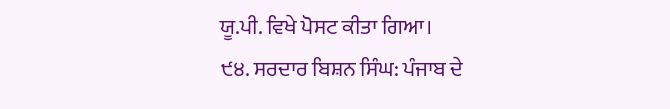ਯੂ.ਪੀ. ਵਿਖੇ ਪੋਸਟ ਕੀਤਾ ਗਿਆ।
੯੪. ਸਰਦਾਰ ਬਿਸ਼ਨ ਸਿੰਘ: ਪੰਜਾਬ ਦੇ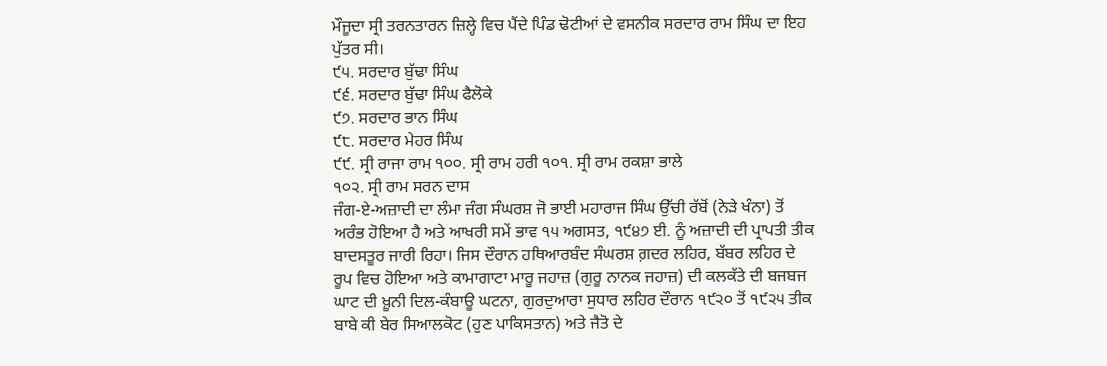ਮੌਜੂਦਾ ਸ੍ਰੀ ਤਰਨਤਾਰਨ ਜ਼ਿਲ੍ਹੇ ਵਿਚ ਪੈਂਦੇ ਪਿੰਡ ਢੋਟੀਆਂ ਦੇ ਵਸਨੀਕ ਸਰਦਾਰ ਰਾਮ ਸਿੰਘ ਦਾ ਇਹ ਪੁੱਤਰ ਸੀ।
੯੫. ਸਰਦਾਰ ਬੁੱਢਾ ਸਿੰਘ
੯੬. ਸਰਦਾਰ ਬੁੱਢਾ ਸਿੰਘ ਫੈਲੋਕੇ
੯੭. ਸਰਦਾਰ ਭਾਨ ਸਿੰਘ
੯੮. ਸਰਦਾਰ ਮੇਹਰ ਸਿੰਘ
੯੯. ਸ੍ਰੀ ਰਾਜਾ ਰਾਮ ੧੦੦. ਸ੍ਰੀ ਰਾਮ ਹਰੀ ੧੦੧. ਸ੍ਰੀ ਰਾਮ ਰਕਸ਼ਾ ਭਾਲੇ
੧੦੨. ਸ੍ਰੀ ਰਾਮ ਸਰਨ ਦਾਸ
ਜੰਗ-ਏ-ਅਜ਼ਾਦੀ ਦਾ ਲੰਮਾ ਜੰਗ ਸੰਘਰਸ਼ ਜੋ ਭਾਈ ਮਹਾਰਾਜ ਸਿੰਘ ਉੱਚੀ ਰੱਬੋਂ (ਨੇੜੇ ਖੰਨਾ) ਤੋਂ ਅਰੰਭ ਹੋਇਆ ਹੈ ਅਤੇ ਆਖਰੀ ਸਮੇਂ ਭਾਵ ੧੫ ਅਗਸਤ, ੧੯੪੭ ਈ. ਨੂੰ ਅਜ਼ਾਦੀ ਦੀ ਪ੍ਰਾਪਤੀ ਤੀਕ ਬਾਦਸਤੂਰ ਜਾਰੀ ਰਿਹਾ। ਜਿਸ ਦੌਰਾਨ ਹਥਿਆਰਬੰਦ ਸੰਘਰਸ਼ ਗ਼ਦਰ ਲਹਿਰ, ਬੱਬਰ ਲਹਿਰ ਦੇ ਰੂਪ ਵਿਚ ਹੋਇਆ ਅਤੇ ਕਾਮਾਗਾਟਾ ਮਾਰੂ ਜਹਾਜ਼ (ਗੁਰੂ ਨਾਨਕ ਜਹਾਜ਼) ਦੀ ਕਲਕੱਤੇ ਦੀ ਬਜਬਜ ਘਾਟ ਦੀ ਖ਼ੂਨੀ ਦਿਲ-ਕੰਬਾਊ ਘਟਨਾ, ਗੁਰਦੁਆਰਾ ਸੁਧਾਰ ਲਹਿਰ ਦੌਰਾਨ ੧੯੨੦ ਤੋਂ ੧੯੨੫ ਤੀਕ ਬਾਬੇ ਕੀ ਬੇਰ ਸਿਆਲਕੋਟ (ਹੁਣ ਪਾਕਿਸਤਾਨ) ਅਤੇ ਜੈਤੋ ਦੇ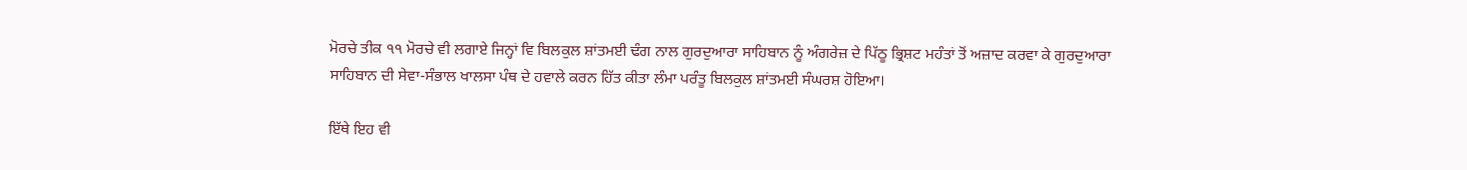ਮੋਰਚੇ ਤੀਕ ੧੧ ਮੋਰਚੇ ਵੀ ਲਗਾਏ ਜਿਨ੍ਹਾਂ ਵਿ ਬਿਲਕੁਲ ਸ਼ਾਂਤਮਈ ਢੰਗ ਨਾਲ ਗੁਰਦੁਆਰਾ ਸਾਹਿਬਾਨ ਨੂੰ ਅੰਗਰੇਜ਼ ਦੇ ਪਿੱਠੂ ਭ੍ਰਿਸ਼ਟ ਮਹੰਤਾਂ ਤੋਂ ਅਜ਼ਾਦ ਕਰਵਾ ਕੇ ਗੁਰਦੁਆਰਾ ਸਾਹਿਬਾਨ ਦੀ ਸੇਵਾ-ਸੰਭਾਲ ਖਾਲਸਾ ਪੰਥ ਦੇ ਹਵਾਲੇ ਕਰਨ ਹਿੱਤ ਕੀਤਾ ਲੰਮਾ ਪਰੰਤੂ ਬਿਲਕੁਲ ਸ਼ਾਂਤਮਈ ਸੰਘਰਸ਼ ਹੋਇਆ।

ਇੱਥੇ ਇਹ ਵੀ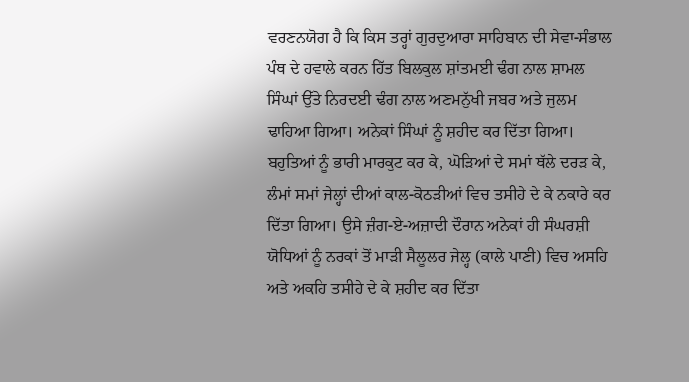ਵਰਣਨਯੋਗ ਹੈ ਕਿ ਕਿਸ ਤਰ੍ਹਾਂ ਗੁਰਦੁਆਰਾ ਸਾਹਿਬਾਨ ਦੀ ਸੇਵਾ-ਸੰਭਾਲ ਪੰਥ ਦੇ ਹਵਾਲੇ ਕਰਨ ਹਿੱਤ ਬਿਲਕੁਲ ਸ਼ਾਂਤਮਈ ਢੰਗ ਨਾਲ ਸ਼ਾਮਲ ਸਿੰਘਾਂ ਉੱਤੇ ਨਿਰਦਈ ਢੰਗ ਨਾਲ ਅਣਮਨੁੱਖੀ ਜਬਰ ਅਤੇ ਜੁਲਮ ਢਾਹਿਆ ਗਿਆ। ਅਨੇਕਾਂ ਸਿੰਘਾਂ ਨੂੰ ਸ਼ਹੀਦ ਕਰ ਦਿੱਤਾ ਗਿਆ। ਬਹੁਤਿਆਂ ਨੂੰ ਭਾਰੀ ਮਾਰਕੁਟ ਕਰ ਕੇ, ਘੋੜਿਆਂ ਦੇ ਸਮਾਂ ਥੱਲੇ ਦਰੜ ਕੇ, ਲੰਮਾਂ ਸਮਾਂ ਜੇਲ੍ਹਾਂ ਦੀਆਂ ਕਾਲ-ਕੋਠੜੀਆਂ ਵਿਚ ਤਸੀਹੇ ਦੇ ਕੇ ਨਕਾਰੇ ਕਰ ਦਿੱਤਾ ਗਿਆ। ਉਸੇ ਜ਼ੰਗ-ਏ-ਅਜ਼ਾਦੀ ਦੌਰਾਨ ਅਨੇਕਾਂ ਹੀ ਸੰਘਰਸ਼ੀ ਯੋਧਿਆਂ ਨੂੰ ਨਰਕਾਂ ਤੋਂ ਮਾੜੀ ਸੈਲੂਲਰ ਜੇਲ੍ਹ (ਕਾਲੇ ਪਾਣੀ) ਵਿਚ ਅਸਹਿ ਅਤੇ ਅਕਹਿ ਤਸੀਹੇ ਦੇ ਕੇ ਸ਼ਹੀਦ ਕਰ ਦਿੱਤਾ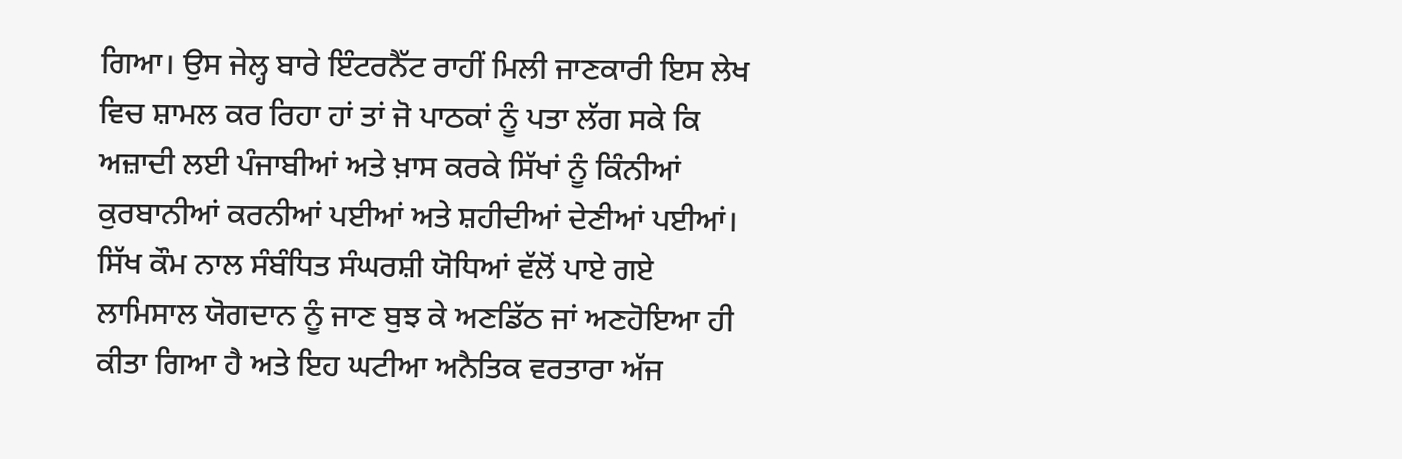ਗਿਆ। ਉਸ ਜੇਲ੍ਹ ਬਾਰੇ ਇੰਟਰਨੈੱਟ ਰਾਹੀਂ ਮਿਲੀ ਜਾਣਕਾਰੀ ਇਸ ਲੇਖ ਵਿਚ ਸ਼ਾਮਲ ਕਰ ਰਿਹਾ ਹਾਂ ਤਾਂ ਜੋ ਪਾਠਕਾਂ ਨੂੰ ਪਤਾ ਲੱਗ ਸਕੇ ਕਿ ਅਜ਼ਾਦੀ ਲਈ ਪੰਜਾਬੀਆਂ ਅਤੇ ਖ਼ਾਸ ਕਰਕੇ ਸਿੱਖਾਂ ਨੂੰ ਕਿੰਨੀਆਂ ਕੁਰਬਾਨੀਆਂ ਕਰਨੀਆਂ ਪਈਆਂ ਅਤੇ ਸ਼ਹੀਦੀਆਂ ਦੇਣੀਆਂ ਪਈਆਂ। ਸਿੱਖ ਕੌਮ ਨਾਲ ਸੰਬੰਧਿਤ ਸੰਘਰਸ਼ੀ ਯੋਧਿਆਂ ਵੱਲੋਂ ਪਾਏ ਗਏ ਲਾਮਿਸਾਲ ਯੋਗਦਾਨ ਨੂੰ ਜਾਣ ਬੁਝ ਕੇ ਅਣਡਿੱਠ ਜਾਂ ਅਣਹੋਇਆ ਹੀ ਕੀਤਾ ਗਿਆ ਹੈ ਅਤੇ ਇਹ ਘਟੀਆ ਅਨੈਤਿਕ ਵਰਤਾਰਾ ਅੱਜ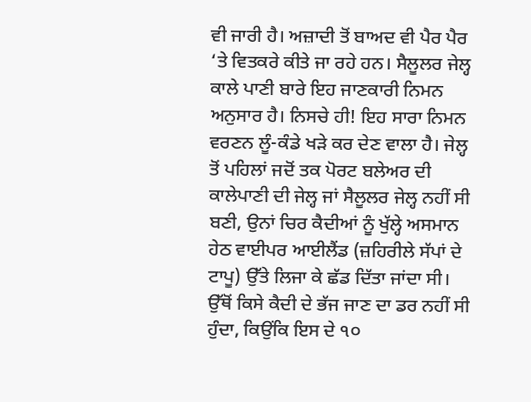ਵੀ ਜਾਰੀ ਹੈ। ਅਜ਼ਾਦੀ ਤੋਂ ਬਾਅਦ ਵੀ ਪੈਰ ਪੈਰ ‘ਤੇ ਵਿਤਕਰੇ ਕੀਤੇ ਜਾ ਰਹੇ ਹਨ। ਸੈਲੂਲਰ ਜੇਲ੍ਹ ਕਾਲੇ ਪਾਣੀ ਬਾਰੇ ਇਹ ਜਾਣਕਾਰੀ ਨਿਮਨ ਅਨੁਸਾਰ ਹੈ। ਨਿਸਚੇ ਹੀ! ਇਹ ਸਾਰਾ ਨਿਮਨ ਵਰਣਨ ਲੂੰ-ਕੰਡੇ ਖੜੇ ਕਰ ਦੇਣ ਵਾਲਾ ਹੈ। ਜੇਲ੍ਹ ਤੋਂ ਪਹਿਲਾਂ ਜਦੋਂ ਤਕ ਪੋਰਟ ਬਲੇਅਰ ਦੀ ਕਾਲੇਪਾਣੀ ਦੀ ਜੇਲ੍ਹ ਜਾਂ ਸੈਲੂਲਰ ਜੇਲ੍ਹ ਨਹੀਂ ਸੀ ਬਣੀ, ਉਨਾਂ ਚਿਰ ਕੈਦੀਆਂ ਨੂੰ ਖੁੱਲ੍ਹੇ ਅਸਮਾਨ ਹੇਠ ਵਾਈਪਰ ਆਈਲੈਂਡ (ਜ਼ਹਿਰੀਲੇ ਸੱਪਾਂ ਦੇ ਟਾਪੂ) ਉੱਤੇ ਲਿਜਾ ਕੇ ਛੱਡ ਦਿੱਤਾ ਜਾਂਦਾ ਸੀ। ਉੱਥੋਂ ਕਿਸੇ ਕੈਦੀ ਦੇ ਭੱਜ ਜਾਣ ਦਾ ਡਰ ਨਹੀਂ ਸੀ ਹੁੰਦਾ, ਕਿਉਂਕਿ ਇਸ ਦੇ ੧੦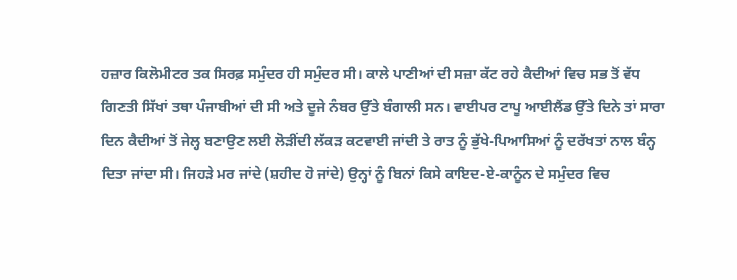ਹਜ਼ਾਰ ਕਿਲੋਮੀਟਰ ਤਕ ਸਿਰਫ਼ ਸਮੁੰਦਰ ਹੀ ਸਮੁੰਦਰ ਸੀ। ਕਾਲੇ ਪਾਣੀਆਂ ਦੀ ਸਜ਼ਾ ਕੱਟ ਰਹੇ ਕੈਦੀਆਂ ਵਿਚ ਸਭ ਤੋਂ ਵੱਧ ਗਿਣਤੀ ਸਿੱਖਾਂ ਤਥਾ ਪੰਜਾਬੀਆਂ ਦੀ ਸੀ ਅਤੇ ਦੂਜੇ ਨੰਬਰ ਉੱਤੇ ਬੰਗਾਲੀ ਸਨ। ਵਾਈਪਰ ਟਾਪੂ ਆਈਲੈਂਡ ਉੱਤੇ ਦਿਨੇ ਤਾਂ ਸਾਰਾ ਦਿਨ ਕੈਦੀਆਂ ਤੋਂ ਜੇਲ੍ਹ ਬਣਾਉਣ ਲਈ ਲੋੜੀਂਦੀ ਲੱਕੜ ਕਟਵਾਈ ਜਾਂਦੀ ਤੇ ਰਾਤ ਨੂੰ ਭੁੱਖੇ-ਪਿਆਸਿਆਂ ਨੂੰ ਦਰੱਖਤਾਂ ਨਾਲ ਬੰਨ੍ਹ ਦਿਤਾ ਜਾਂਦਾ ਸੀ। ਜਿਹੜੇ ਮਰ ਜਾਂਦੇ (ਸ਼ਹੀਦ ਹੋ ਜਾਂਦੇ) ਉਨ੍ਹਾਂ ਨੂੰ ਬਿਨਾਂ ਕਿਸੇ ਕਾਇਦ-ਏ-ਕਾਨੂੰਨ ਦੇ ਸਮੁੰਦਰ ਵਿਚ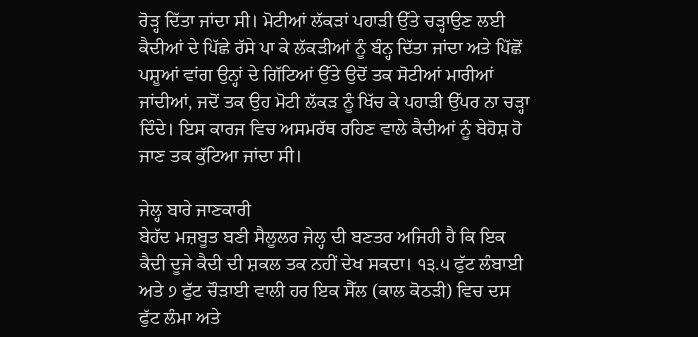ਰੋੜ੍ਹ ਦਿੱਤਾ ਜਾਂਦਾ ਸੀ। ਮੋਟੀਆਂ ਲੱਕੜਾਂ ਪਹਾੜੀ ਉੱਤੇ ਚੜ੍ਹਾਉਣ ਲਈ ਕੈਦੀਆਂ ਦੇ ਪਿੱਛੇ ਰੱਸੇ ਪਾ ਕੇ ਲੱਕੜੀਆਂ ਨੂੰ ਬੰਨ੍ਹ ਦਿੱਤਾ ਜਾਂਦਾ ਅਤੇ ਪਿੱਛੋਂ ਪਸ਼ੂਆਂ ਵਾਂਗ ਉਨ੍ਹਾਂ ਦੇ ਗਿੱਟਿਆਂ ਉੱਤੇ ਉਦੋਂ ਤਕ ਸੋਟੀਆਂ ਮਾਰੀਆਂ ਜਾਂਦੀਆਂ, ਜਦੋਂ ਤਕ ਉਹ ਮੋਟੀ ਲੱਕੜ ਨੂੰ ਖਿੱਚ ਕੇ ਪਹਾੜੀ ਉੱਪਰ ਨਾ ਚੜ੍ਹਾ ਦਿੰਦੇ। ਇਸ ਕਾਰਜ ਵਿਚ ਅਸਮਰੱਥ ਰਹਿਣ ਵਾਲੇ ਕੈਦੀਆਂ ਨੂੰ ਬੇਹੋਸ਼ ਹੋ ਜਾਣ ਤਕ ਕੁੱਟਿਆ ਜਾਂਦਾ ਸੀ।

ਜੇਲ੍ਹ ਬਾਰੇ ਜਾਣਕਾਰੀ
ਬੇਹੱਦ ਮਜ਼ਬੂਤ ਬਣੀ ਸੈਲੂਲਰ ਜੇਲ੍ਹ ਦੀ ਬਣਤਰ ਅਜਿਹੀ ਹੈ ਕਿ ਇਕ ਕੈਦੀ ਦੂਜੇ ਕੈਦੀ ਦੀ ਸ਼ਕਲ ਤਕ ਨਹੀਂ ਦੇਖ ਸਕਦਾ। ੧੩.੫ ਫੁੱਟ ਲੰਬਾਈ ਅਤੇ ੭ ਫੁੱਟ ਚੌੜਾਈ ਵਾਲੀ ਹਰ ਇਕ ਸੈੱਲ (ਕਾਲ ਕੋਠੜੀ) ਵਿਚ ਦਸ ਫੁੱਟ ਲੰਮਾ ਅਤੇ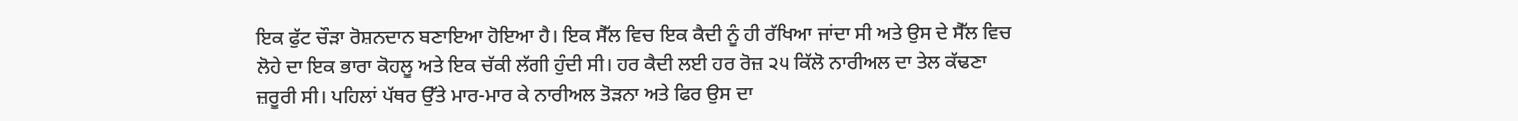ਇਕ ਫੁੱਟ ਚੌੜਾ ਰੋਸ਼ਨਦਾਨ ਬਣਾਇਆ ਹੋਇਆ ਹੈ। ਇਕ ਸੈੱਲ ਵਿਚ ਇਕ ਕੈਦੀ ਨੂੰ ਹੀ ਰੱਖਿਆ ਜਾਂਦਾ ਸੀ ਅਤੇ ਉਸ ਦੇ ਸੈੱਲ ਵਿਚ ਲੋਹੇ ਦਾ ਇਕ ਭਾਰਾ ਕੋਹਲੂ ਅਤੇ ਇਕ ਚੱਕੀ ਲੱਗੀ ਹੁੰਦੀ ਸੀ। ਹਰ ਕੈਦੀ ਲਈ ਹਰ ਰੋਜ਼ ੨੫ ਕਿੱਲੋ ਨਾਰੀਅਲ ਦਾ ਤੇਲ ਕੱਢਣਾ ਜ਼ਰੂਰੀ ਸੀ। ਪਹਿਲਾਂ ਪੱਥਰ ਉੱਤੇ ਮਾਰ-ਮਾਰ ਕੇ ਨਾਰੀਅਲ ਤੋੜਨਾ ਅਤੇ ਫਿਰ ਉਸ ਦਾ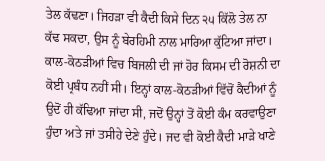ਤੇਲ ਕੱਢਣਾ। ਜਿਹੜਾ ਵੀ ਕੈਦੀ ਕਿਸੇ ਦਿਨ ੨੫ ਕਿੱਲੋ ਤੇਲ ਨਾ ਕੱਢ ਸਕਦਾ, ਉਸ ਨੂੰ ਬੇਰਹਿਮੀ ਨਾਲ ਮਾਰਿਆ ਕੁੱਟਿਆ ਜਾਂਦਾ। ਕਾਲ-ਕੋਠੜੀਆਂ ਵਿਚ ਬਿਜਲੀ ਦੀ ਜਾਂ ਹੋਰ ਕਿਸਮ ਦੀ ਰੋਸ਼ਨੀ ਦਾ ਕੋਈ ਪ੍ਰਬੰਧ ਨਹੀਂ ਸੀ। ਇਨ੍ਹਾਂ ਕਾਲ-ਕੋਠੜੀਆਂ ਵਿੱਚੋਂ ਕੈਦੀਆਂ ਨੂੰ ਉਦੋਂ ਹੀ ਕੱਢਿਆ ਜਾਂਦਾ ਸੀ, ਜਦੋਂ ਉਨ੍ਹਾਂ ਤੋਂ ਕੋਈ ਕੰਮ ਕਰਵਾਉਣਾ ਹੁੰਦਾ ਅਤੇ ਜਾਂ ਤਸੀਹੇ ਦੇਣੇ ਹੁੰਦੇ। ਜਦ ਵੀ ਕੋਈ ਕੈਦੀ ਮਾੜੇ ਖਾਣੇ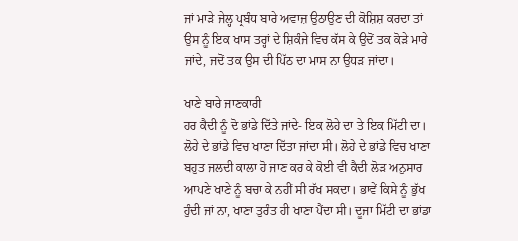ਜਾਂ ਮਾੜੇ ਜੇਲ੍ਹ ਪ੍ਰਬੰਧ ਬਾਰੇ ਅਵਾਜ਼ ਉਠਾਉਣ ਦੀ ਕੋਸ਼ਿਸ਼ ਕਰਦਾ ਤਾਂ ਉਸ ਨੂੰ ਇਕ ਖਾਸ ਤਰ੍ਹਾਂ ਦੇ ਸ਼ਿਕੰਜੇ ਵਿਚ ਕੱਸ ਕੇ ਉਦੋਂ ਤਕ ਕੋੜੇ ਮਾਰੇ ਜਾਂਦੇ, ਜਦੋਂ ਤਕ ਉਸ ਦੀ ਪਿੱਠ ਦਾ ਮਾਸ ਨਾ ਉਧੜ ਜਾਂਦਾ।

ਖਾਣੇ ਬਾਰੇ ਜਾਣਕਾਰੀ
ਹਰ ਕੈਦੀ ਨੂੰ ਦੋ ਭਾਂਡੇ ਦਿੱਤੇ ਜਾਂਦੇ- ਇਕ ਲੋਹੇ ਦਾ ਤੇ ਇਕ ਮਿੱਟੀ ਦਾ। ਲੋਹੇ ਦੇ ਭਾਂਡੇ ਵਿਚ ਖਾਣਾ ਦਿੱਤਾ ਜਾਂਦਾ ਸੀ। ਲੋਹੇ ਦੇ ਭਾਂਡੇ ਵਿਚ ਖਾਣਾ ਬਹੁਤ ਜਲਦੀ ਕਾਲਾ ਹੋ ਜਾਣ ਕਰ ਕੇ ਕੋਈ ਵੀ ਕੈਦੀ ਲੋੜ ਅਨੁਸਾਰ ਆਪਣੇ ਖਾਣੇ ਨੂੰ ਬਚਾ ਕੇ ਨਹੀਂ ਸੀ ਰੱਖ ਸਕਦਾ। ਭਾਵੇਂ ਕਿਸੇ ਨੂੰ ਭੁੱਖ ਹੁੰਦੀ ਜਾਂ ਨਾ, ਖਾਣਾ ਤੁਰੰਤ ਹੀ ਖਾਣਾ ਪੈਂਦਾ ਸੀ। ਦੂਜਾ ਮਿੱਟੀ ਦਾ ਭਾਂਡਾ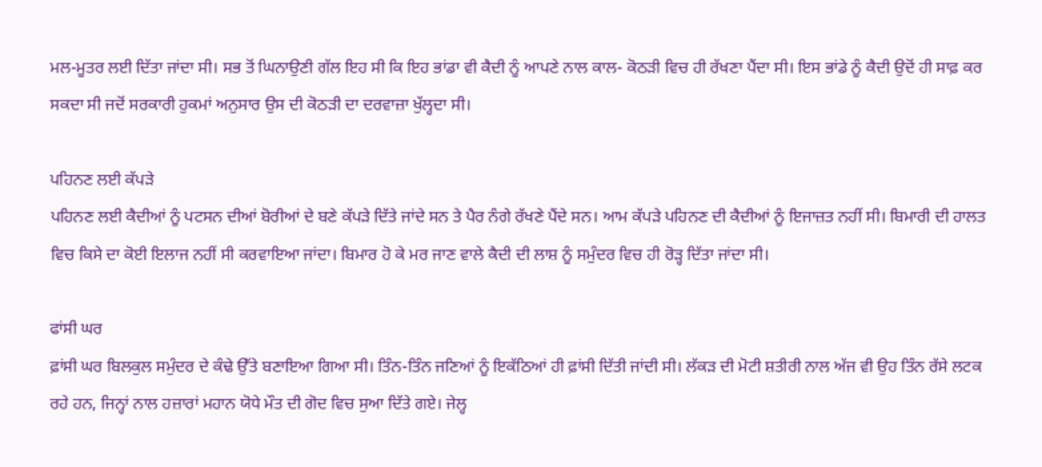ਮਲ-ਮੂਤਰ ਲਈ ਦਿੱਤਾ ਜਾਂਦਾ ਸੀ। ਸਭ ਤੋਂ ਘਿਨਾਉਣੀ ਗੱਲ ਇਹ ਸੀ ਕਿ ਇਹ ਭਾਂਡਾ ਵੀ ਕੈਦੀ ਨੂੰ ਆਪਣੇ ਨਾਲ ਕਾਲ- ਕੋਠੜੀ ਵਿਚ ਹੀ ਰੱਖਣਾ ਪੈਂਦਾ ਸੀ। ਇਸ ਭਾਂਡੇ ਨੂੰ ਕੈਦੀ ਉਦੋਂ ਹੀ ਸਾਫ਼ ਕਰ ਸਕਦਾ ਸੀ ਜਦੋਂ ਸਰਕਾਰੀ ਹੁਕਮਾਂ ਅਨੁਸਾਰ ਉਸ ਦੀ ਕੋਠੜੀ ਦਾ ਦਰਵਾਜ਼ਾ ਖੁੱਲ੍ਹਦਾ ਸੀ।

ਪਹਿਨਣ ਲਈ ਕੱਪੜੇ
ਪਹਿਨਣ ਲਈ ਕੈਦੀਆਂ ਨੂੰ ਪਟਸਨ ਦੀਆਂ ਬੋਰੀਆਂ ਦੇ ਬਣੇ ਕੱਪੜੇ ਦਿੱਤੇ ਜਾਂਦੇ ਸਨ ਤੇ ਪੈਰ ਨੰਗੇ ਰੱਖਣੇ ਪੈਂਦੇ ਸਨ। ਆਮ ਕੱਪੜੇ ਪਹਿਨਣ ਦੀ ਕੈਦੀਆਂ ਨੂੰ ਇਜਾਜ਼ਤ ਨਹੀਂ ਸੀ। ਬਿਮਾਰੀ ਦੀ ਹਾਲਤ ਵਿਚ ਕਿਸੇ ਦਾ ਕੋਈ ਇਲਾਜ ਨਹੀਂ ਸੀ ਕਰਵਾਇਆ ਜਾਂਦਾ। ਬਿਮਾਰ ਹੋ ਕੇ ਮਰ ਜਾਣ ਵਾਲੇ ਕੈਦੀ ਦੀ ਲਾਸ਼ ਨੂੰ ਸਮੁੰਦਰ ਵਿਚ ਹੀ ਰੋੜ੍ਹ ਦਿੱਤਾ ਜਾਂਦਾ ਸੀ।

ਫਾਂਸੀ ਘਰ
ਫ਼ਾਂਸੀ ਘਰ ਬਿਲਕੁਲ ਸਮੁੰਦਰ ਦੇ ਕੰਢੇ ਉੱਤੇ ਬਣਾਇਆ ਗਿਆ ਸੀ। ਤਿੰਨ-ਤਿੰਨ ਜਣਿਆਂ ਨੂੰ ਇਕੱਠਿਆਂ ਹੀ ਫ਼ਾਂਸੀ ਦਿੱਤੀ ਜਾਂਦੀ ਸੀ। ਲੱਕੜ ਦੀ ਮੋਟੀ ਸ਼ਤੀਰੀ ਨਾਲ ਅੱਜ ਵੀ ਉਹ ਤਿੰਨ ਰੱਸੇ ਲਟਕ ਰਹੇ ਹਨ, ਜਿਨ੍ਹਾਂ ਨਾਲ ਹਜ਼ਾਰਾਂ ਮਹਾਨ ਯੋਧੇ ਮੌਤ ਦੀ ਗੋਦ ਵਿਚ ਸੁਆ ਦਿੱਤੇ ਗਏ। ਜੇਲ੍ਹ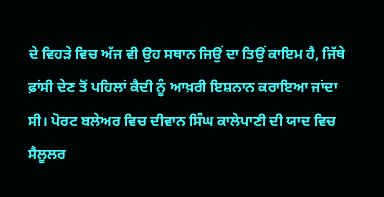ਦੇ ਵਿਹੜੇ ਵਿਚ ਅੱਜ ਵੀ ਉਹ ਸਥਾਨ ਜਿਉਂ ਦਾ ਤਿਉਂ ਕਾਇਮ ਹੈ, ਜਿੱਥੇ ਫ਼ਾਂਸੀ ਦੇਣ ਤੋਂ ਪਹਿਲਾਂ ਕੈਦੀ ਨੂੰ ਆਖ਼ਰੀ ਇਸ਼ਨਾਨ ਕਰਾਇਆ ਜਾਂਦਾ ਸੀ। ਪੋਰਟ ਬਲੇਅਰ ਵਿਚ ਦੀਵਾਨ ਸਿੰਘ ਕਾਲੇਪਾਣੀ ਦੀ ਯਾਦ ਵਿਚ ਸੈਲੂਲਰ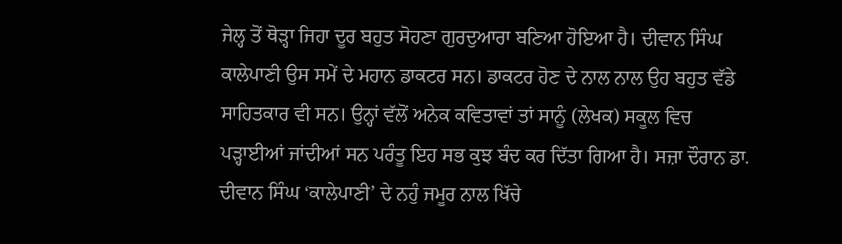ਜੇਲ੍ਹ ਤੋਂ ਥੋੜ੍ਹਾ ਜਿਹਾ ਦੂਰ ਬਹੁਤ ਸੋਹਣਾ ਗੁਰਦੁਆਰਾ ਬਣਿਆ ਹੋਇਆ ਹੈ। ਦੀਵਾਨ ਸਿੰਘ ਕਾਲੇਪਾਣੀ ਉਸ ਸਮੇਂ ਦੇ ਮਹਾਨ ਡਾਕਟਰ ਸਨ। ਡਾਕਟਰ ਹੋਣ ਦੇ ਨਾਲ ਨਾਲ ਉਹ ਬਹੁਤ ਵੱਡੇ ਸਾਹਿਤਕਾਰ ਵੀ ਸਨ। ਉਨ੍ਹਾਂ ਵੱਲੋਂ ਅਨੇਕ ਕਵਿਤਾਵਾਂ ਤਾਂ ਸਾਨੂੰ (ਲੇਖਕ) ਸਕੂਲ ਵਿਚ ਪੜ੍ਹਾਈਆਂ ਜਾਂਦੀਆਂ ਸਨ ਪਰੰਤੂ ਇਹ ਸਭ ਕੁਝ ਬੰਦ ਕਰ ਦਿੱਤਾ ਗਿਆ ਹੈ। ਸਜ਼ਾ ਦੌਰਾਨ ਡਾ. ਦੀਵਾਨ ਸਿੰਘ ‘ਕਾਲੇਪਾਣੀ’ ਦੇ ਨਹੁੰ ਜਮੂਰ ਨਾਲ ਖਿੱਚੇ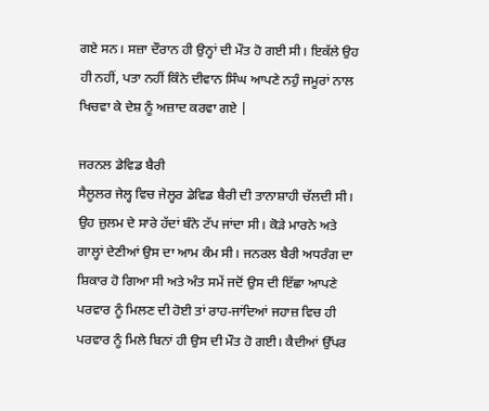ਗਏ ਸਨ। ਸਜ਼ਾ ਦੌਰਾਨ ਹੀ ਉਨ੍ਹਾਂ ਦੀ ਮੌਤ ਹੋ ਗਈ ਸੀ। ਇਕੱਲੇ ਉਹ ਹੀ ਨਹੀਂ, ਪਤਾ ਨਹੀਂ ਕਿੰਨੇ ਦੀਵਾਨ ਸਿੰਘ ਆਪਣੇ ਨਹੁੰ ਜਮੂਰਾਂ ਨਾਲ ਖਿਚਵਾ ਕੇ ਦੇਸ਼ ਨੂੰ ਅਜ਼ਾਦ ਕਰਵਾ ਗਏ |

ਜਰਨਲ ਡੇਵਿਡ ਬੈਰੀ
ਸੈਲੂਲਰ ਜੇਲ੍ਹ ਵਿਚ ਜੇਲ੍ਹਰ ਡੇਵਿਡ ਬੈਰੀ ਦੀ ਤਾਨਾਸ਼ਾਹੀ ਚੱਲਦੀ ਸੀ। ਉਹ ਜ਼ੁਲਮ ਦੇ ਸਾਰੇ ਹੱਦਾਂ ਬੰਨੇ ਟੱਪ ਜਾਂਦਾ ਸੀ। ਕੋੜੇ ਮਾਰਨੇ ਅਤੇ ਗਾਲ੍ਹਾਂ ਦੇਣੀਆਂ ਉਸ ਦਾ ਆਮ ਕੰਮ ਸੀ। ਜਨਰਲ ਬੈਰੀ ਅਧਰੰਗ ਦਾ ਸ਼ਿਕਾਰ ਹੋ ਗਿਆ ਸੀ ਅਤੇ ਅੰਤ ਸਮੇਂ ਜਦੋਂ ਉਸ ਦੀ ਇੱਛਾ ਆਪਣੇ ਪਰਵਾਰ ਨੂੰ ਮਿਲਣ ਦੀ ਹੋਈ ਤਾਂ ਰਾਹ-ਜਾਂਦਿਆਂ ਜਹਾਜ਼ ਵਿਚ ਹੀ ਪਰਵਾਰ ਨੂੰ ਮਿਲੇ ਬਿਨਾਂ ਹੀ ਉਸ ਦੀ ਮੌਤ ਹੋ ਗਈ। ਕੈਦੀਆਂ ਉੱਪਰ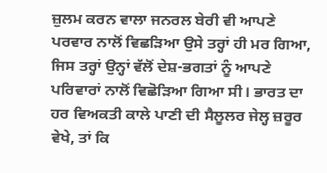ਜ਼ੁਲਮ ਕਰਨ ਵਾਲਾ ਜਨਰਲ ਬੇਰੀ ਵੀ ਆਪਣੇ ਪਰਵਾਰ ਨਾਲੋਂ ਵਿਛੜਿਆ ਉਸੇ ਤਰ੍ਹਾਂ ਹੀ ਮਰ ਗਿਆ, ਜਿਸ ਤਰ੍ਹਾਂ ਉਨ੍ਹਾਂ ਵੱਲੋਂ ਦੇਸ਼-ਭਗਤਾਂ ਨੂੰ ਆਪਣੇ ਪਰਿਵਾਰਾਂ ਨਾਲੋਂ ਵਿਛੋੜਿਆ ਗਿਆ ਸੀ। ਭਾਰਤ ਦਾ ਹਰ ਵਿਅਕਤੀ ਕਾਲੇ ਪਾਣੀ ਦੀ ਸੈਲੂਲਰ ਜੇਲ੍ਹ ਜ਼ਰੂਰ ਵੇਖੇ, ਤਾਂ ਕਿ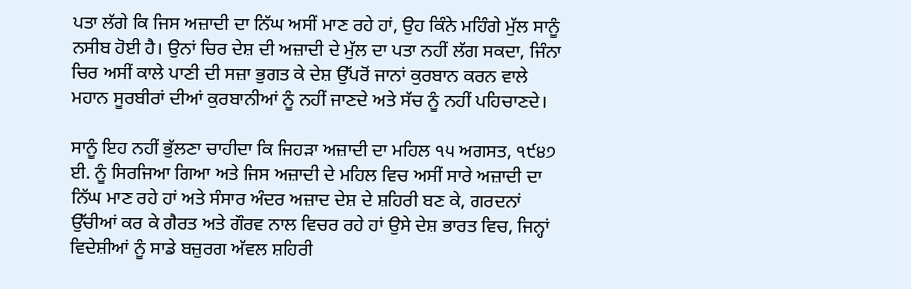ਪਤਾ ਲੱਗੇ ਕਿ ਜਿਸ ਅਜ਼ਾਦੀ ਦਾ ਨਿੱਘ ਅਸੀਂ ਮਾਣ ਰਹੇ ਹਾਂ, ਉਹ ਕਿੰਨੇ ਮਹਿੰਗੇ ਮੁੱਲ ਸਾਨੂੰ ਨਸੀਬ ਹੋਈ ਹੈ। ਉਨਾਂ ਚਿਰ ਦੇਸ਼ ਦੀ ਅਜ਼ਾਦੀ ਦੇ ਮੁੱਲ ਦਾ ਪਤਾ ਨਹੀਂ ਲੱਗ ਸਕਦਾ, ਜਿੰਨਾ ਚਿਰ ਅਸੀਂ ਕਾਲੇ ਪਾਣੀ ਦੀ ਸਜ਼ਾ ਭੁਗਤ ਕੇ ਦੇਸ਼ ਉੱਪਰੋਂ ਜਾਨਾਂ ਕੁਰਬਾਨ ਕਰਨ ਵਾਲੇ ਮਹਾਨ ਸੂਰਬੀਰਾਂ ਦੀਆਂ ਕੁਰਬਾਨੀਆਂ ਨੂੰ ਨਹੀਂ ਜਾਣਦੇ ਅਤੇ ਸੱਚ ਨੂੰ ਨਹੀਂ ਪਹਿਚਾਣਦੇ।

ਸਾਨੂੰ ਇਹ ਨਹੀਂ ਭੁੱਲਣਾ ਚਾਹੀਦਾ ਕਿ ਜਿਹੜਾ ਅਜ਼ਾਦੀ ਦਾ ਮਹਿਲ ੧੫ ਅਗਸਤ, ੧੯੪੭ ਈ. ਨੂੰ ਸਿਰਜਿਆ ਗਿਆ ਅਤੇ ਜਿਸ ਅਜ਼ਾਦੀ ਦੇ ਮਹਿਲ ਵਿਚ ਅਸੀਂ ਸਾਰੇ ਅਜ਼ਾਦੀ ਦਾ ਨਿੱਘ ਮਾਣ ਰਹੇ ਹਾਂ ਅਤੇ ਸੰਸਾਰ ਅੰਦਰ ਅਜ਼ਾਦ ਦੇਸ਼ ਦੇ ਸ਼ਹਿਰੀ ਬਣ ਕੇ, ਗਰਦਨਾਂ ਉੱਚੀਆਂ ਕਰ ਕੇ ਗੈਰਤ ਅਤੇ ਗੌਰਵ ਨਾਲ ਵਿਚਰ ਰਹੇ ਹਾਂ ਉਸੇ ਦੇਸ਼ ਭਾਰਤ ਵਿਚ, ਜਿਨ੍ਹਾਂ ਵਿਦੇਸ਼ੀਆਂ ਨੂੰ ਸਾਡੇ ਬਜ਼ੁਰਗ ਅੱਵਲ ਸ਼ਹਿਰੀ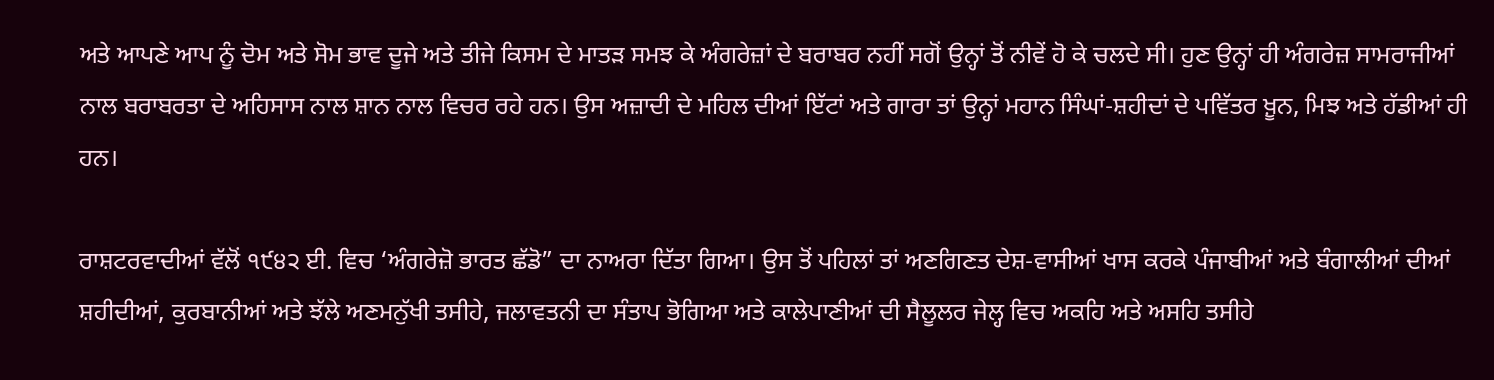ਅਤੇ ਆਪਣੇ ਆਪ ਨੂੰ ਦੋਮ ਅਤੇ ਸੋਮ ਭਾਵ ਦੂਜੇ ਅਤੇ ਤੀਜੇ ਕਿਸਮ ਦੇ ਮਾਤੜ ਸਮਝ ਕੇ ਅੰਗਰੇਜ਼ਾਂ ਦੇ ਬਰਾਬਰ ਨਹੀਂ ਸਗੋਂ ਉਨ੍ਹਾਂ ਤੋਂ ਨੀਵੇਂ ਹੋ ਕੇ ਚਲਦੇ ਸੀ। ਹੁਣ ਉਨ੍ਹਾਂ ਹੀ ਅੰਗਰੇਜ਼ ਸਾਮਰਾਜੀਆਂ ਨਾਲ ਬਰਾਬਰਤਾ ਦੇ ਅਹਿਸਾਸ ਨਾਲ ਸ਼ਾਨ ਨਾਲ ਵਿਚਰ ਰਹੇ ਹਨ। ਉਸ ਅਜ਼ਾਦੀ ਦੇ ਮਹਿਲ ਦੀਆਂ ਇੱਟਾਂ ਅਤੇ ਗਾਰਾ ਤਾਂ ਉਨ੍ਹਾਂ ਮਹਾਨ ਸਿੰਘਾਂ-ਸ਼ਹੀਦਾਂ ਦੇ ਪਵਿੱਤਰ ਖ਼ੂਨ, ਮਿਝ ਅਤੇ ਹੱਡੀਆਂ ਹੀ ਹਨ।

ਰਾਸ਼ਟਰਵਾਦੀਆਂ ਵੱਲੋਂ ੧੯੪੨ ਈ. ਵਿਚ ‘ਅੰਗਰੇਜ਼ੋ ਭਾਰਤ ਛੱਡੋ” ਦਾ ਨਾਅਰਾ ਦਿੱਤਾ ਗਿਆ। ਉਸ ਤੋਂ ਪਹਿਲਾਂ ਤਾਂ ਅਣਗਿਣਤ ਦੇਸ਼-ਵਾਸੀਆਂ ਖਾਸ ਕਰਕੇ ਪੰਜਾਬੀਆਂ ਅਤੇ ਬੰਗਾਲੀਆਂ ਦੀਆਂ ਸ਼ਹੀਦੀਆਂ, ਕੁਰਬਾਨੀਆਂ ਅਤੇ ਝੱਲੇ ਅਣਮਨੁੱਖੀ ਤਸੀਹੇ, ਜਲਾਵਤਨੀ ਦਾ ਸੰਤਾਪ ਭੋਗਿਆ ਅਤੇ ਕਾਲੇਪਾਣੀਆਂ ਦੀ ਸੈਲੂਲਰ ਜੇਲ੍ਹ ਵਿਚ ਅਕਹਿ ਅਤੇ ਅਸਹਿ ਤਸੀਹੇ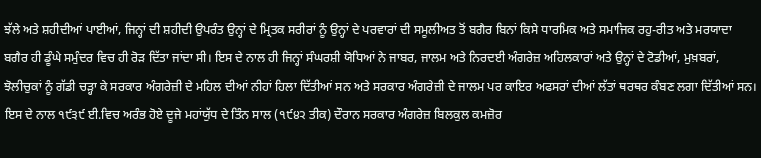ਝੱਲੇ ਅਤੇ ਸ਼ਹੀਦੀਆਂ ਪਾਈਆਂ, ਜਿਨ੍ਹਾਂ ਦੀ ਸ਼ਹੀਦੀ ਉਪਰੰਤ ਉਨ੍ਹਾਂ ਦੇ ਮ੍ਰਿਤਕ ਸਰੀਰਾਂ ਨੂੰ ਉਨ੍ਹਾਂ ਦੇ ਪਰਵਾਰਾਂ ਦੀ ਸਮੂਲੀਅਤ ਤੋਂ ਬਗੈਰ ਬਿਨਾਂ ਕਿਸੇ ਧਾਰਮਿਕ ਅਤੇ ਸਮਾਜਿਕ ਰਹੁ-ਰੀਤ ਅਤੇ ਮਰਯਾਦਾ ਬਗੈਰ ਹੀ ਡੂੰਘੇ ਸਮੁੰਦਰ ਵਿਚ ਹੀ ਰੋੜ ਦਿੱਤਾ ਜਾਂਦਾ ਸੀ। ਇਸ ਦੇ ਨਾਲ ਹੀ ਜਿਨ੍ਹਾਂ ਸੰਘਰਸ਼ੀ ਯੋਧਿਆਂ ਨੇ ਜਾਬਰ, ਜਾਲਮ ਅਤੇ ਨਿਰਦਈ ਅੰਗਰੇਜ਼ ਅਹਿਲਕਾਰਾਂ ਅਤੇ ਉਨ੍ਹਾਂ ਦੇ ਟੋਡੀਆਂ, ਮੁਖ਼ਬਰਾਂ, ਝੋਲੀਚੁਕਾਂ ਨੂੰ ਗੱਡੀ ਚੜ੍ਹਾ ਕੇ ਸਰਕਾਰ ਅੰਗਰੇਜ਼ੀ ਦੇ ਮਹਿਲ ਦੀਆਂ ਨੀਹਾਂ ਹਿਲਾ ਦਿੱਤੀਆਂ ਸਨ ਅਤੇ ਸਰਕਾਰ ਅੰਗਰੇਜ਼ੀ ਦੇ ਜਾਲਮ ਪਰ ਕਾਇਰ ਅਫਸਰਾਂ ਦੀਆਂ ਲੱਤਾਂ ਥਰਥਰ ਕੰਬਣ ਲਗਾ ਦਿੱਤੀਆਂ ਸਨ। ਇਸ ਦੇ ਨਾਲ ੧੯੩੯ ਈ.ਵਿਚ ਅਰੰਭ ਹੋਏ ਦੂਜੇ ਮਹਾਂਯੁੱਧ ਦੇ ਤਿੰਨ ਸਾਲ (੧੯੪੨ ਤੀਕ) ਦੌਰਾਨ ਸਰਕਾਰ ਅੰਗਰੇਜ਼ ਬਿਲਕੁਲ ਕਮਜ਼ੋਰ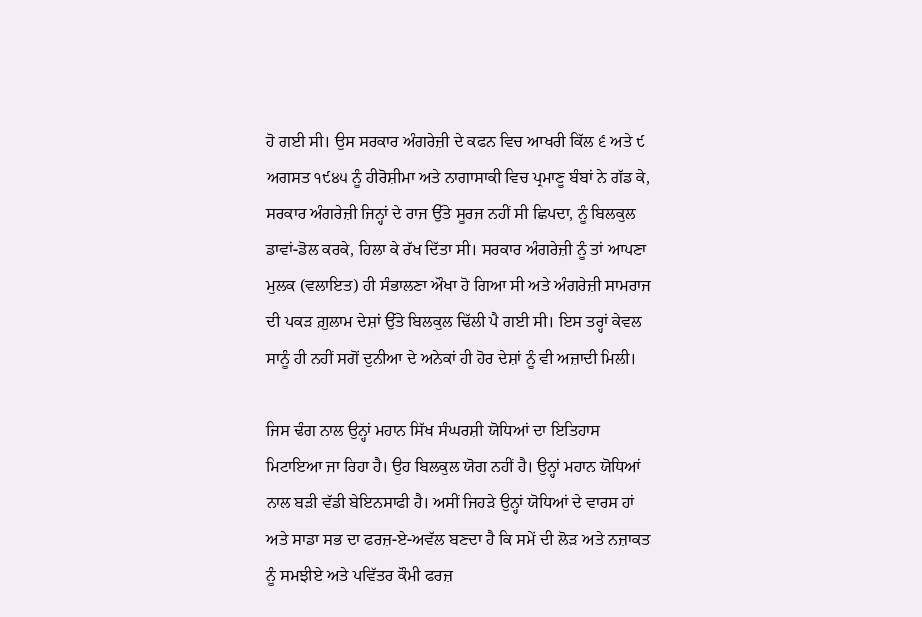ਹੋ ਗਈ ਸੀ। ਉਸ ਸਰਕਾਰ ਅੰਗਰੇਜ਼ੀ ਦੇ ਕਫਨ ਵਿਚ ਆਖਰੀ ਕਿੱਲ ੬ ਅਤੇ ੯ ਅਗਸਤ ੧੯੪੫ ਨੂੰ ਹੀਰੋਸ਼ੀਮਾ ਅਤੇ ਨਾਗਾਸਾਕੀ ਵਿਚ ਪ੍ਰਮਾਣੂ ਬੰਬਾਂ ਨੇ ਗੱਡ ਕੇ, ਸਰਕਾਰ ਅੰਗਰੇਜ਼ੀ ਜਿਨ੍ਹਾਂ ਦੇ ਰਾਜ ਉੱਤੇ ਸੂਰਜ ਨਹੀਂ ਸੀ ਛਿਪਦਾ, ਨੂੰ ਬਿਲਕੁਲ ਡਾਵਾਂ-ਡੋਲ ਕਰਕੇ, ਹਿਲਾ ਕੇ ਰੱਖ ਦਿੱਤਾ ਸੀ। ਸਰਕਾਰ ਅੰਗਰੇਜ਼ੀ ਨੂੰ ਤਾਂ ਆਪਣਾ ਮੁਲਕ (ਵਲਾਇਤ) ਹੀ ਸੰਭਾਲਣਾ ਔਖਾ ਹੋ ਗਿਆ ਸੀ ਅਤੇ ਅੰਗਰੇਜ਼ੀ ਸਾਮਰਾਜ ਦੀ ਪਕੜ ਗ਼ੁਲਾਮ ਦੇਸ਼ਾਂ ਉੱਤੇ ਬਿਲਕੁਲ ਢਿੱਲੀ ਪੈ ਗਈ ਸੀ। ਇਸ ਤਰ੍ਹਾਂ ਕੇਵਲ ਸਾਨੂੰ ਹੀ ਨਹੀਂ ਸਗੋਂ ਦੁਨੀਆ ਦੇ ਅਨੇਕਾਂ ਹੀ ਹੋਰ ਦੇਸ਼ਾਂ ਨੂੰ ਵੀ ਅਜ਼ਾਦੀ ਮਿਲੀ।

ਜਿਸ ਢੰਗ ਨਾਲ ਉਨ੍ਹਾਂ ਮਹਾਨ ਸਿੱਖ ਸੰਘਰਸ਼ੀ ਯੋਧਿਆਂ ਦਾ ਇਤਿਹਾਸ ਮਿਟਾਇਆ ਜਾ ਰਿਹਾ ਹੈ। ਉਹ ਬਿਲਕੁਲ ਯੋਗ ਨਹੀਂ ਹੈ। ਉਨ੍ਹਾਂ ਮਹਾਨ ਯੋਧਿਆਂ ਨਾਲ ਬੜੀ ਵੱਡੀ ਬੇਇਨਸਾਫੀ ਹੈ। ਅਸੀਂ ਜਿਹੜੇ ਉਨ੍ਹਾਂ ਯੋਧਿਆਂ ਦੇ ਵਾਰਸ ਹਾਂ ਅਤੇ ਸਾਡਾ ਸਭ ਦਾ ਫਰਜ਼-ਏ-ਅਵੱਲ ਬਣਦਾ ਹੈ ਕਿ ਸਮੇਂ ਦੀ ਲੋੜ ਅਤੇ ਨਜ਼ਾਕਤ ਨੂੰ ਸਮਝੀਏ ਅਤੇ ਪਵਿੱਤਰ ਕੌਮੀ ਫਰਜ਼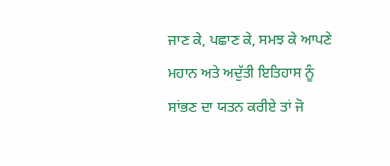ਜਾਣ ਕੇ, ਪਛਾਣ ਕੇ, ਸਮਝ ਕੇ ਆਪਣੇ ਮਹਾਨ ਅਤੇ ਅਦੁੱਤੀ ਇਤਿਹਾਸ ਨੂੰ ਸਾਂਭਣ ਦਾ ਯਤਨ ਕਰੀਏ ਤਾਂ ਜੋ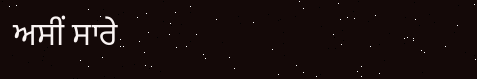ਅਸੀਂ ਸਾਰੇ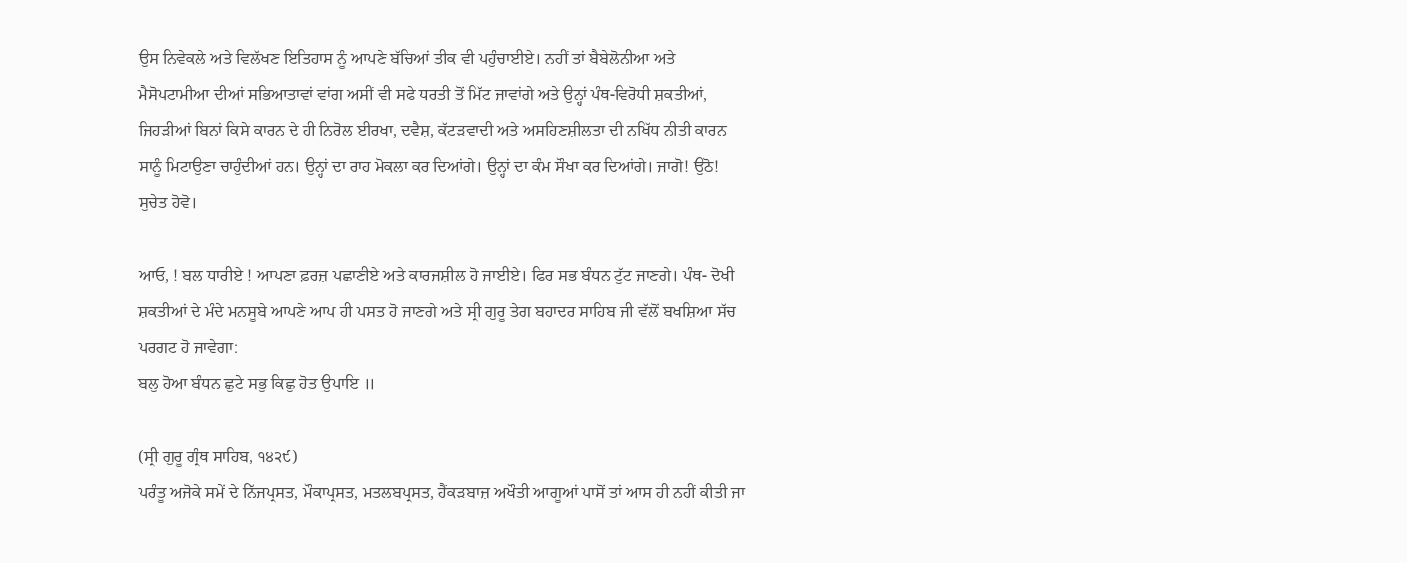ਉਸ ਨਿਵੇਕਲੇ ਅਤੇ ਵਿਲੱਖਣ ਇਤਿਹਾਸ ਨੂੰ ਆਪਣੇ ਬੱਚਿਆਂ ਤੀਕ ਵੀ ਪਹੁੰਚਾਈਏ। ਨਹੀਂ ਤਾਂ ਬੈਬੇਲੋਨੀਆ ਅਤੇ ਮੈਸੋਪਟਾਮੀਆ ਦੀਆਂ ਸਭਿਆਤਾਵਾਂ ਵਾਂਗ ਅਸੀਂ ਵੀ ਸਫੇ ਧਰਤੀ ਤੋਂ ਮਿੱਟ ਜਾਵਾਂਗੇ ਅਤੇ ਉਨ੍ਹਾਂ ਪੰਥ-ਵਿਰੋਧੀ ਸ਼ਕਤੀਆਂ, ਜਿਹੜੀਆਂ ਬਿਨਾਂ ਕਿਸੇ ਕਾਰਨ ਦੇ ਹੀ ਨਿਰੋਲ ਈਰਖਾ, ਦਵੈਸ਼, ਕੱਟੜਵਾਦੀ ਅਤੇ ਅਸਹਿਣਸ਼ੀਲਤਾ ਦੀ ਨਖਿੱਧ ਨੀਤੀ ਕਾਰਨ ਸਾਨੂੰ ਮਿਟਾਉਣਾ ਚਾਹੁੰਦੀਆਂ ਹਨ। ਉਨ੍ਹਾਂ ਦਾ ਰਾਹ ਮੋਕਲਾ ਕਰ ਦਿਆਂਗੇ। ਉਨ੍ਹਾਂ ਦਾ ਕੰਮ ਸੌਖਾ ਕਰ ਦਿਆਂਗੇ। ਜਾਗੋ! ਉਠੋ! ਸੁਚੇਤ ਹੋਵੋ।

ਆਓ, ! ਬਲ ਧਾਰੀਏ ! ਆਪਣਾ ਫ਼ਰਜ਼ ਪਛਾਣੀਏ ਅਤੇ ਕਾਰਜਸ਼ੀਲ ਹੋ ਜਾਈਏ। ਫਿਰ ਸਭ ਬੰਧਨ ਟੁੱਟ ਜਾਣਗੇ। ਪੰਥ- ਦੋਖੀ ਸ਼ਕਤੀਆਂ ਦੇ ਮੰਦੇ ਮਨਸੂਬੇ ਆਪਣੇ ਆਪ ਹੀ ਪਸਤ ਹੋ ਜਾਣਗੇ ਅਤੇ ਸ੍ਰੀ ਗੁਰੂ ਤੇਗ ਬਹਾਦਰ ਸਾਹਿਬ ਜੀ ਵੱਲੋਂ ਬਖਸ਼ਿਆ ਸੱਚ ਪਰਗਟ ਹੋ ਜਾਵੇਗਾ:
ਬਲੁ ਹੋਆ ਬੰਧਨ ਛੁਟੇ ਸਭੁ ਕਿਛੁ ਹੋਤ ਉਪਾਇ ॥

(ਸ੍ਰੀ ਗੁਰੂ ਗ੍ਰੰਥ ਸਾਹਿਬ, ੧੪੨੯)
ਪਰੰਤੂ ਅਜੋਕੇ ਸਮੇਂ ਦੇ ਨਿੱਜਪ੍ਰਸਤ, ਮੌਕਾਪ੍ਰਸਤ, ਮਤਲਬਪ੍ਰਸਤ, ਹੈਂਕੜਬਾਜ਼ ਅਖੌਤੀ ਆਗੂਆਂ ਪਾਸੋਂ ਤਾਂ ਆਸ ਹੀ ਨਹੀਂ ਕੀਤੀ ਜਾ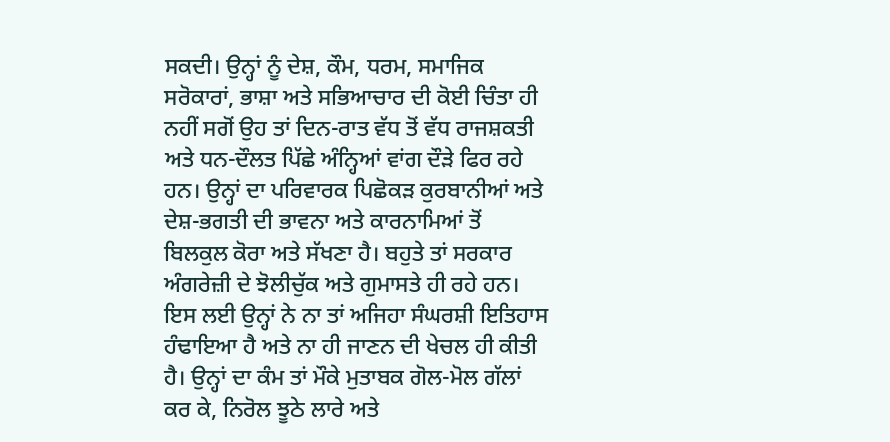ਸਕਦੀ। ਉਨ੍ਹਾਂ ਨੂੰ ਦੇਸ਼, ਕੌਮ, ਧਰਮ, ਸਮਾਜਿਕ ਸਰੋਕਾਰਾਂ, ਭਾਸ਼ਾ ਅਤੇ ਸਭਿਆਚਾਰ ਦੀ ਕੋਈ ਚਿੰਤਾ ਹੀ ਨਹੀਂ ਸਗੋਂ ਉਹ ਤਾਂ ਦਿਨ-ਰਾਤ ਵੱਧ ਤੋਂ ਵੱਧ ਰਾਜਸ਼ਕਤੀ ਅਤੇ ਧਨ-ਦੌਲਤ ਪਿੱਛੇ ਅੰਨ੍ਹਿਆਂ ਵਾਂਗ ਦੌੜੇ ਫਿਰ ਰਹੇ ਹਨ। ਉਨ੍ਹਾਂ ਦਾ ਪਰਿਵਾਰਕ ਪਿਛੋਕੜ ਕੁਰਬਾਨੀਆਂ ਅਤੇ ਦੇਸ਼-ਭਗਤੀ ਦੀ ਭਾਵਨਾ ਅਤੇ ਕਾਰਨਾਮਿਆਂ ਤੋਂ ਬਿਲਕੁਲ ਕੋਰਾ ਅਤੇ ਸੱਖਣਾ ਹੈ। ਬਹੁਤੇ ਤਾਂ ਸਰਕਾਰ ਅੰਗਰੇਜ਼ੀ ਦੇ ਝੋਲੀਚੁੱਕ ਅਤੇ ਗੁਮਾਸਤੇ ਹੀ ਰਹੇ ਹਨ। ਇਸ ਲਈ ਉਨ੍ਹਾਂ ਨੇ ਨਾ ਤਾਂ ਅਜਿਹਾ ਸੰਘਰਸ਼ੀ ਇਤਿਹਾਸ ਹੰਢਾਇਆ ਹੈ ਅਤੇ ਨਾ ਹੀ ਜਾਣਨ ਦੀ ਖੇਚਲ ਹੀ ਕੀਤੀ ਹੈ। ਉਨ੍ਹਾਂ ਦਾ ਕੰਮ ਤਾਂ ਮੌਕੇ ਮੁਤਾਬਕ ਗੋਲ-ਮੋਲ ਗੱਲਾਂ ਕਰ ਕੇ, ਨਿਰੋਲ ਝੂਠੇ ਲਾਰੇ ਅਤੇ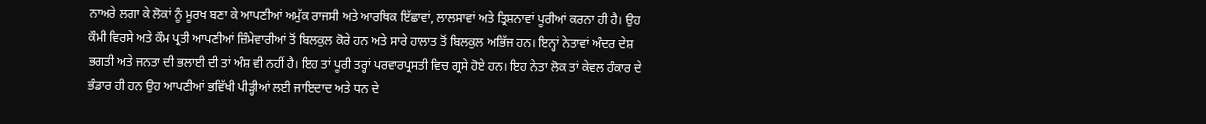ਨਾਅਰੇ ਲਗਾ ਕੇ ਲੋਕਾਂ ਨੂੰ ਮੂਰਖ ਬਣਾ ਕੇ ਆਪਣੀਆਂ ਅਮੁੱਕ ਰਾਜਸੀ ਅਤੇ ਆਰਥਿਕ ਇੱਛਾਵਾਂ, ਲਾਲਸਾਵਾਂ ਅਤੇ ਤ੍ਰਿਸ਼ਨਾਵਾਂ ਪੂਰੀਆਂ ਕਰਨਾ ਹੀ ਹੈ। ਉਹ ਕੌਮੀ ਵਿਰਸੇ ਅਤੇ ਕੌਮ ਪ੍ਰਤੀ ਆਪਣੀਆਂ ਜ਼ਿੰਮੇਵਾਰੀਆਂ ਤੋਂ ਬਿਲਕੁਲ ਕੋਰੇ ਹਨ ਅਤੇ ਸਾਰੇ ਹਾਲਾਤ ਤੋਂ ਬਿਲਕੁਲ ਅਭਿੱਜ ਹਨ। ਇਨ੍ਹਾਂ ਨੇਤਾਵਾਂ ਅੰਦਰ ਦੇਸ਼ ਭਗਤੀ ਅਤੇ ਜਨਤਾ ਦੀ ਭਲਾਈ ਦੀ ਤਾਂ ਅੰਸ਼ ਵੀ ਨਹੀਂ ਹੈ। ਇਹ ਤਾਂ ਪੂਰੀ ਤਰ੍ਹਾਂ ਪਰਵਾਰਪ੍ਰਸਤੀ ਵਿਚ ਗ੍ਰਸੇ ਹੋਏ ਹਨ। ਇਹ ਨੇਤਾ ਲੋਕ ਤਾਂ ਕੇਵਲ ਹੰਕਾਰ ਦੇ ਭੰਡਾਰ ਹੀ ਹਨ ਉਹ ਆਪਣੀਆਂ ਭਵਿੱਖੀ ਪੀੜ੍ਹੀਆਂ ਲਈ ਜਾਇਦਾਦ ਅਤੇ ਧਨ ਦੇ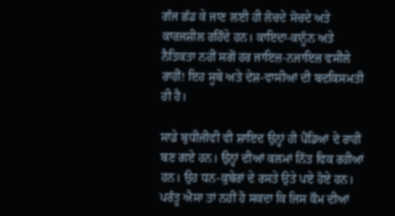ਗੰਜ ਛੱਡ ਕੇ ਜਾਣ ਲਈ ਹੀ ਲੋਚਦੇ ਸੋਚਦੇ ਅਤੇ ਕਾਰਜਸ਼ੀਲ ਰਹਿੰਦੇ ਹਨ। ਕਾਇਦਾ-ਕਾਨੂੰਨ ਅਤੇ ਨੈਤਿਕਤਾ ਨਹੀਂ ਸਗੋਂ ਹਰ ਜਾਇਜ਼-ਨਜਾਇਜ਼ ਵਸੀਲੇ ਰਾਹੀਂ! ਇਹ ਸੂਬੇ ਅਤੇ ਦੇਸ਼-ਵਾਸੀਆਂ ਦੀ ਬਦਕਿਸਮਤੀ ਹੀ ਹੈ।

ਸਾਡੇ ਬੁਧੀਜੀਵੀ ਵੀ ਸ਼ਾਇਦ ਉਨ੍ਹਾਂ ਹੀ ਪੈਂਡਿਆਂ ਦੇ ਰਾਹੀਂ ਬਣ ਗਏ ਹਨ। ਉਨ੍ਹਾਂ ਦੀਆਂ ਕਲਮਾਂ ਨਿੱਤ ਵਿਕ ਰਹੀਆਂ ਹਨ। ਉਹ ਧਨ-ਕੁਬੇਰਾਂ ਦੇ ਰਸਤੇ ਉਤੇ ਪਏ ਹੋਏ ਹਨ। ਪਰੰਤੂ ਐਸਾ ਤਾਂ ਨਹੀਂ ਹੋ ਸਕਦਾ ਕਿ ਜਿਸ ਕੌਮ ਦੀਆਂ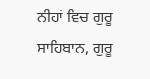ਨੀਹਾਂ ਵਿਚ ਗੁਰੂ ਸਾਹਿਬਾਨ, ਗੁਰੂ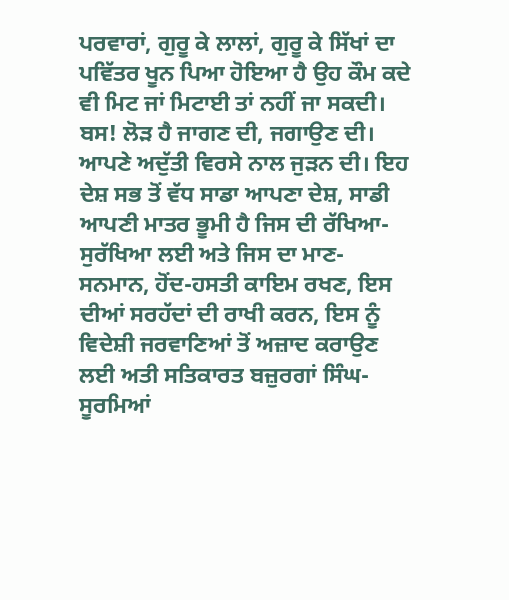ਪਰਵਾਰਾਂ, ਗੁਰੂ ਕੇ ਲਾਲਾਂ, ਗੁਰੂ ਕੇ ਸਿੱਖਾਂ ਦਾ ਪਵਿੱਤਰ ਖੂਨ ਪਿਆ ਹੋਇਆ ਹੈ ਉਹ ਕੌਮ ਕਦੇ ਵੀ ਮਿਟ ਜਾਂ ਮਿਟਾਈ ਤਾਂ ਨਹੀਂ ਜਾ ਸਕਦੀ। ਬਸ! ਲੋੜ ਹੈ ਜਾਗਣ ਦੀ, ਜਗਾਉਣ ਦੀ। ਆਪਣੇ ਅਦੁੱਤੀ ਵਿਰਸੇ ਨਾਲ ਜੁੜਨ ਦੀ। ਇਹ ਦੇਸ਼ ਸਭ ਤੋਂ ਵੱਧ ਸਾਡਾ ਆਪਣਾ ਦੇਸ਼, ਸਾਡੀ ਆਪਣੀ ਮਾਤਰ ਭੂਮੀ ਹੈ ਜਿਸ ਦੀ ਰੱਖਿਆ-ਸੁਰੱਖਿਆ ਲਈ ਅਤੇ ਜਿਸ ਦਾ ਮਾਣ-ਸਨਮਾਨ, ਹੋਂਦ-ਹਸਤੀ ਕਾਇਮ ਰਖਣ, ਇਸ ਦੀਆਂ ਸਰਹੱਦਾਂ ਦੀ ਰਾਖੀ ਕਰਨ, ਇਸ ਨੂੰ ਵਿਦੇਸ਼ੀ ਜਰਵਾਣਿਆਂ ਤੋਂ ਅਜ਼ਾਦ ਕਰਾਉਣ ਲਈ ਅਤੀ ਸਤਿਕਾਰਤ ਬਜ਼ੁਰਗਾਂ ਸਿੰਘ-ਸੂਰਮਿਆਂ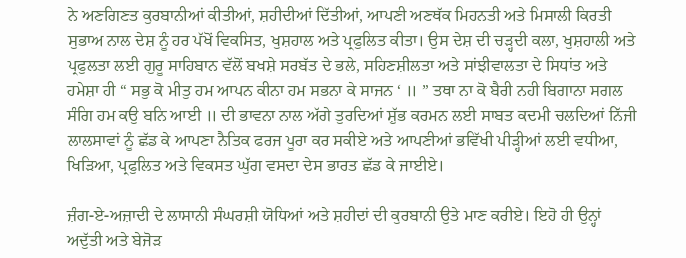ਨੇ ਅਣਗਿਣਤ ਕੁਰਬਾਨੀਆਂ ਕੀਤੀਆਂ, ਸ਼ਹੀਦੀਆਂ ਦਿੱਤੀਆਂ, ਆਪਣੀ ਅਣਥੱਕ ਮਿਹਨਤੀ ਅਤੇ ਮਿਸਾਲੀ ਕਿਰਤੀ ਸੁਭਾਅ ਨਾਲ ਦੇਸ਼ ਨੂੰ ਹਰ ਪੱਖੋਂ ਵਿਕਸਿਤ, ਖੁਸ਼ਹਾਲ ਅਤੇ ਪ੍ਰਫੁਲਿਤ ਕੀਤਾ। ਉਸ ਦੇਸ਼ ਦੀ ਚੜ੍ਹਦੀ ਕਲਾ, ਖੁਸ਼ਹਾਲੀ ਅਤੇ ਪ੍ਰਫੁਲਤਾ ਲਈ ਗੁਰੂ ਸਾਹਿਬਾਨ ਵੱਲੋਂ ਬਖਸ਼ੇ ਸਰਬੱਤ ਦੇ ਭਲੇ, ਸਹਿਣਸ਼ੀਲਤਾ ਅਤੇ ਸਾਂਝੀਵਾਲਤਾ ਦੇ ਸਿਧਾਂਤ ਅਤੇ ਹਮੇਸ਼ਾ ਹੀ “ ਸਭੁ ਕੋ ਮੀਤੁ ਹਮ ਆਪਨ ਕੀਨਾ ਹਮ ਸਭਨਾ ਕੇ ਸਾਜਨ ‘ ॥ ” ਤਥਾ ਨਾ ਕੋ ਬੈਰੀ ਨਹੀ ਬਿਗਾਨਾ ਸਗਲ ਸੰਗਿ ਹਮ ਕਉ ਬਨਿ ਆਈ ॥ ਦੀ ਭਾਵਨਾ ਨਾਲ ਅੱਗੇ ਤੁਰਦਿਆਂ ਸ਼ੁੱਭ ਕਰਮਨ ਲਈ ਸਾਬਤ ਕਦਮੀ ਚਲਦਿਆਂ ਨਿੱਜੀ ਲਾਲਸਾਵਾਂ ਨੂੰ ਛੱਡ ਕੇ ਆਪਣਾ ਨੈਤਿਕ ਫਰਜ ਪੂਰਾ ਕਰ ਸਕੀਏ ਅਤੇ ਆਪਣੀਆਂ ਭਵਿੱਖੀ ਪੀੜ੍ਹੀਆਂ ਲਈ ਵਧੀਆ, ਖਿੜਿਆ, ਪ੍ਰਫੁਲਿਤ ਅਤੇ ਵਿਕਸਤ ਘੁੱਗ ਵਸਦਾ ਦੇਸ ਭਾਰਤ ਛੱਡ ਕੇ ਜਾਈਏ।

ਜ਼ੰਗ-ਏ-ਅਜ਼ਾਦੀ ਦੇ ਲਾਸਾਨੀ ਸੰਘਰਸ਼ੀ ਯੋਧਿਆਂ ਅਤੇ ਸ਼ਹੀਦਾਂ ਦੀ ਕੁਰਬਾਨੀ ਉਤੇ ਮਾਣ ਕਰੀਏ। ਇਹੋ ਹੀ ਉਨ੍ਹਾਂ ਅਦੁੱਤੀ ਅਤੇ ਬੇਜੋੜ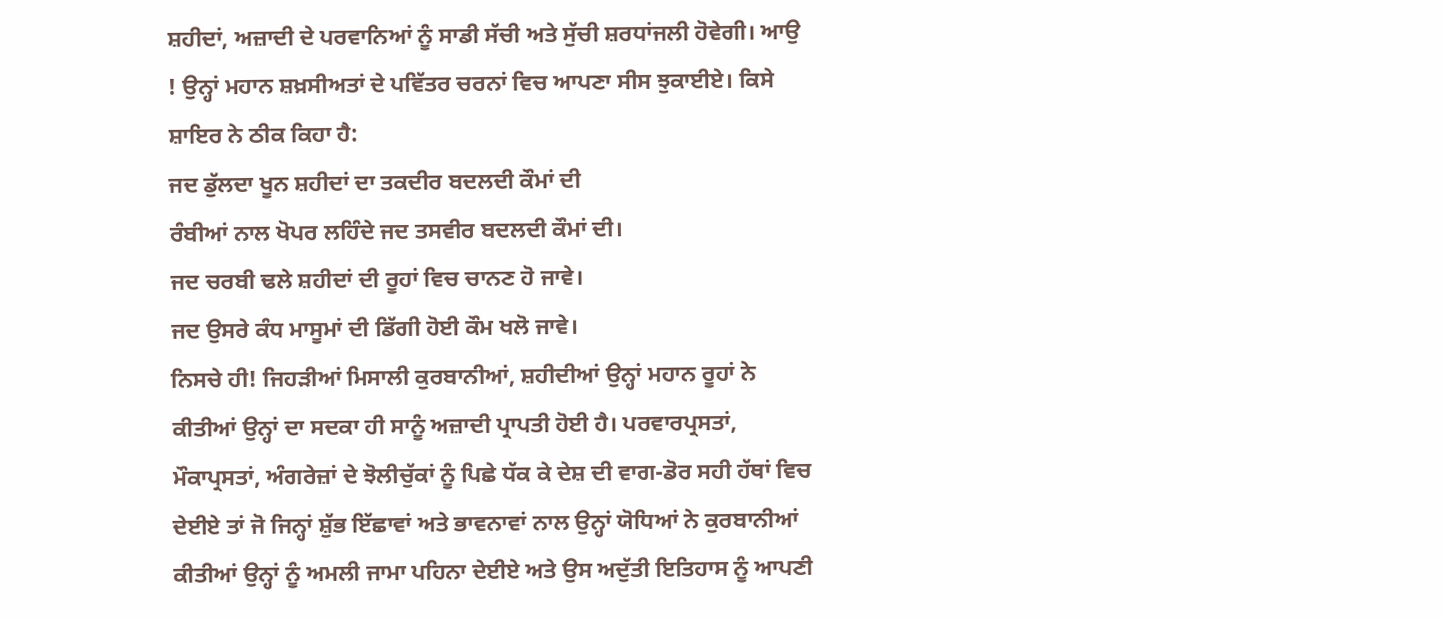ਸ਼ਹੀਦਾਂ, ਅਜ਼ਾਦੀ ਦੇ ਪਰਵਾਨਿਆਂ ਨੂੰ ਸਾਡੀ ਸੱਚੀ ਅਤੇ ਸੁੱਚੀ ਸ਼ਰਧਾਂਜਲੀ ਹੋਵੇਗੀ। ਆਉ ! ਉਨ੍ਹਾਂ ਮਹਾਨ ਸ਼ਖ਼ਸੀਅਤਾਂ ਦੇ ਪਵਿੱਤਰ ਚਰਨਾਂ ਵਿਚ ਆਪਣਾ ਸੀਸ ਝੁਕਾਈਏ। ਕਿਸੇ ਸ਼ਾਇਰ ਨੇ ਠੀਕ ਕਿਹਾ ਹੈ:
ਜਦ ਡੁੱਲਦਾ ਖੂਨ ਸ਼ਹੀਦਾਂ ਦਾ ਤਕਦੀਰ ਬਦਲਦੀ ਕੌਮਾਂ ਦੀ
ਰੰਬੀਆਂ ਨਾਲ ਖੋਪਰ ਲਹਿੰਦੇ ਜਦ ਤਸਵੀਰ ਬਦਲਦੀ ਕੌਮਾਂ ਦੀ।
ਜਦ ਚਰਬੀ ਢਲੇ ਸ਼ਹੀਦਾਂ ਦੀ ਰੂਹਾਂ ਵਿਚ ਚਾਨਣ ਹੋ ਜਾਵੇ।
ਜਦ ਉਸਰੇ ਕੰਧ ਮਾਸੂਮਾਂ ਦੀ ਡਿੱਗੀ ਹੋਈ ਕੌਮ ਖਲੋ ਜਾਵੇ।
ਨਿਸਚੇ ਹੀ! ਜਿਹੜੀਆਂ ਮਿਸਾਲੀ ਕੁਰਬਾਨੀਆਂ, ਸ਼ਹੀਦੀਆਂ ਉਨ੍ਹਾਂ ਮਹਾਨ ਰੂਹਾਂ ਨੇ ਕੀਤੀਆਂ ਉਨ੍ਹਾਂ ਦਾ ਸਦਕਾ ਹੀ ਸਾਨੂੰ ਅਜ਼ਾਦੀ ਪ੍ਰਾਪਤੀ ਹੋਈ ਹੈ। ਪਰਵਾਰਪ੍ਰਸਤਾਂ, ਮੌਕਾਪ੍ਰਸਤਾਂ, ਅੰਗਰੇਜ਼ਾਂ ਦੇ ਝੋਲੀਚੁੱਕਾਂ ਨੂੰ ਪਿਛੇ ਧੱਕ ਕੇ ਦੇਸ਼ ਦੀ ਵਾਗ-ਡੋਰ ਸਹੀ ਹੱਥਾਂ ਵਿਚ ਦੇਈਏ ਤਾਂ ਜੋ ਜਿਨ੍ਹਾਂ ਸ਼ੁੱਭ ਇੱਛਾਵਾਂ ਅਤੇ ਭਾਵਨਾਵਾਂ ਨਾਲ ਉਨ੍ਹਾਂ ਯੋਧਿਆਂ ਨੇ ਕੁਰਬਾਨੀਆਂ ਕੀਤੀਆਂ ਉਨ੍ਹਾਂ ਨੂੰ ਅਮਲੀ ਜਾਮਾ ਪਹਿਨਾ ਦੇਈਏ ਅਤੇ ਉਸ ਅਦੁੱਤੀ ਇਤਿਹਾਸ ਨੂੰ ਆਪਣੀ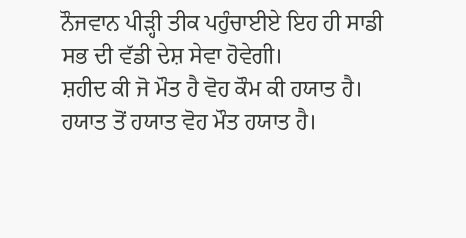ਨੌਜਵਾਨ ਪੀੜ੍ਹੀ ਤੀਕ ਪਹੁੰਚਾਈਏ ਇਹ ਹੀ ਸਾਡੀ ਸਭ ਦੀ ਵੱਡੀ ਦੇਸ਼ ਸੇਵਾ ਹੋਵੇਗੀ।
ਸ਼ਹੀਦ ਕੀ ਜੋ ਮੌਤ ਹੈ ਵੋਹ ਕੌਮ ਕੀ ਹਯਾਤ ਹੈ।
ਹਯਾਤ ਤੋਂ ਹਯਾਤ ਵੋਹ ਮੌਤ ਹਯਾਤ ਹੈ।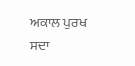ਅਕਾਲ ਪੁਰਖ ਸਦਾ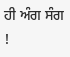ਹੀ ਅੰਗ ਸੰਗ !